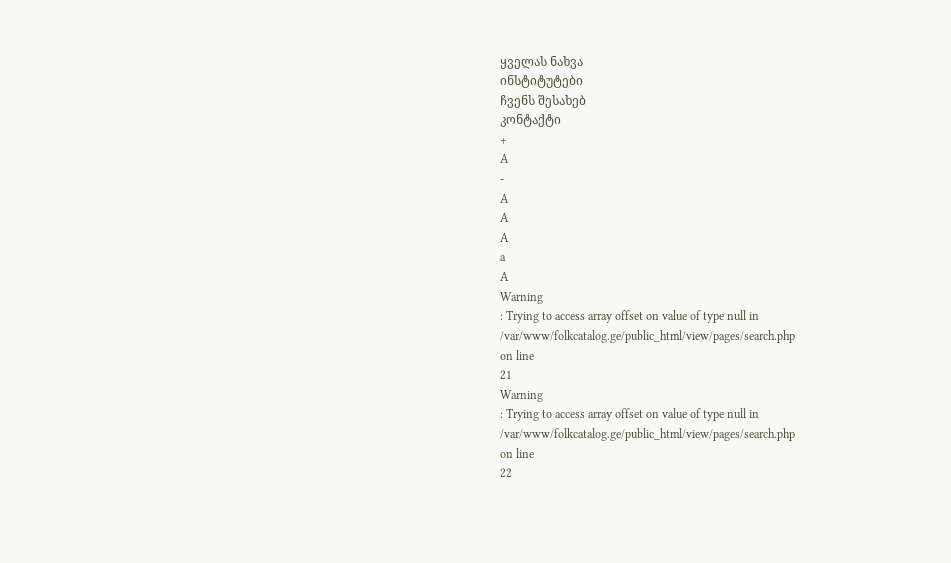ყველას ნახვა
ინსტიტუტები
ჩვენს შესახებ
კონტაქტი
+
A
-
A
A
A
a
A
Warning
: Trying to access array offset on value of type null in
/var/www/folkcatalog.ge/public_html/view/pages/search.php
on line
21
Warning
: Trying to access array offset on value of type null in
/var/www/folkcatalog.ge/public_html/view/pages/search.php
on line
22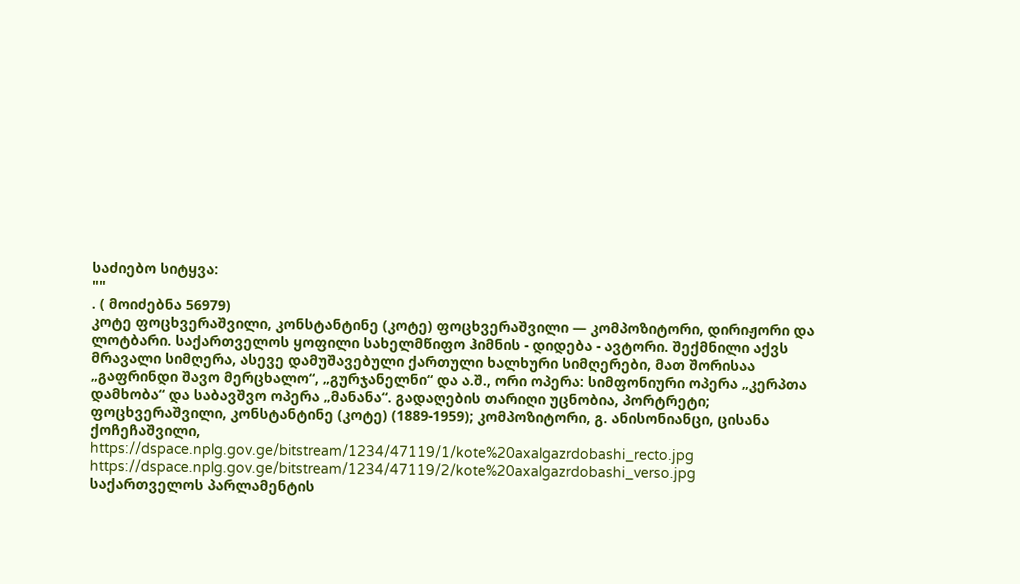საძიებო სიტყვა:
""
. ( მოიძებნა 56979)
კოტე ფოცხვერაშვილი, კონსტანტინე (კოტე) ფოცხვერაშვილი — კომპოზიტორი, დირიჟორი და ლოტბარი. საქართველოს ყოფილი სახელმწიფო ჰიმნის - დიდება - ავტორი. შექმნილი აქვს მრავალი სიმღერა, ასევე დამუშავებული ქართული ხალხური სიმღერები, მათ შორისაა „გაფრინდი შავო მერცხალო“, „გურჯანელნი“ და ა.შ., ორი ოპერა: სიმფონიური ოპერა „კერპთა დამხობა“ და საბავშვო ოპერა „მანანა“. გადაღების თარიღი უცნობია, პორტრეტი; ფოცხვერაშვილი, კონსტანტინე (კოტე) (1889-1959); კომპოზიტორი, გ. ანისონიანცი, ცისანა ქოჩეჩაშვილი,
https://dspace.nplg.gov.ge/bitstream/1234/47119/1/kote%20axalgazrdobashi_recto.jpg
https://dspace.nplg.gov.ge/bitstream/1234/47119/2/kote%20axalgazrdobashi_verso.jpg
საქართველოს პარლამენტის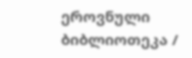ეროვნული ბიბლიოთეკა /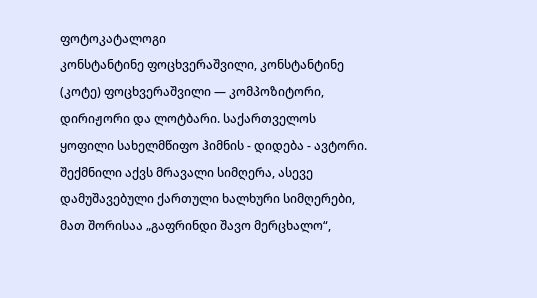ფოტოკატალოგი
კონსტანტინე ფოცხვერაშვილი, კონსტანტინე (კოტე) ფოცხვერაშვილი — კომპოზიტორი, დირიჟორი და ლოტბარი. საქართველოს ყოფილი სახელმწიფო ჰიმნის - დიდება - ავტორი. შექმნილი აქვს მრავალი სიმღერა, ასევე დამუშავებული ქართული ხალხური სიმღერები, მათ შორისაა „გაფრინდი შავო მერცხალო“,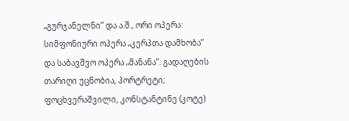„გურჯანელნი“ და ა.შ., ორი ოპერა: სიმფონიური ოპერა „კერპთა დამხობა“ და საბავშვო ოპერა „მანანა“. გადაღების თარიღი უცნობია, პორტრეტი; ფოცხვერაშვილი, კონსტანტინე (კოტე)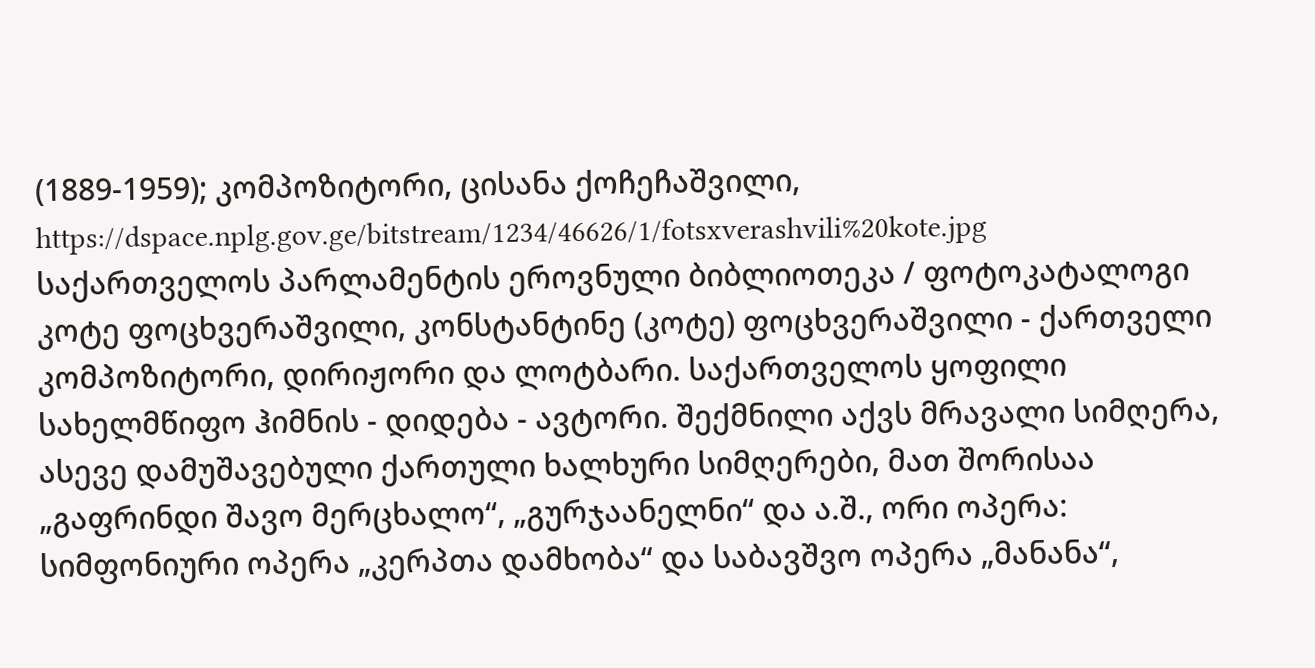(1889-1959); კომპოზიტორი, ცისანა ქოჩეჩაშვილი,
https://dspace.nplg.gov.ge/bitstream/1234/46626/1/fotsxverashvili%20kote.jpg
საქართველოს პარლამენტის ეროვნული ბიბლიოთეკა / ფოტოკატალოგი
კოტე ფოცხვერაშვილი, კონსტანტინე (კოტე) ფოცხვერაშვილი - ქართველი კომპოზიტორი, დირიჟორი და ლოტბარი. საქართველოს ყოფილი სახელმწიფო ჰიმნის - დიდება - ავტორი. შექმნილი აქვს მრავალი სიმღერა, ასევე დამუშავებული ქართული ხალხური სიმღერები, მათ შორისაა „გაფრინდი შავო მერცხალო“, „გურჯაანელნი“ და ა.შ., ორი ოპერა: სიმფონიური ოპერა „კერპთა დამხობა“ და საბავშვო ოპერა „მანანა“,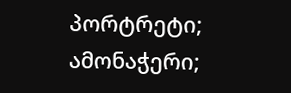პორტრეტი; ამონაჭერი;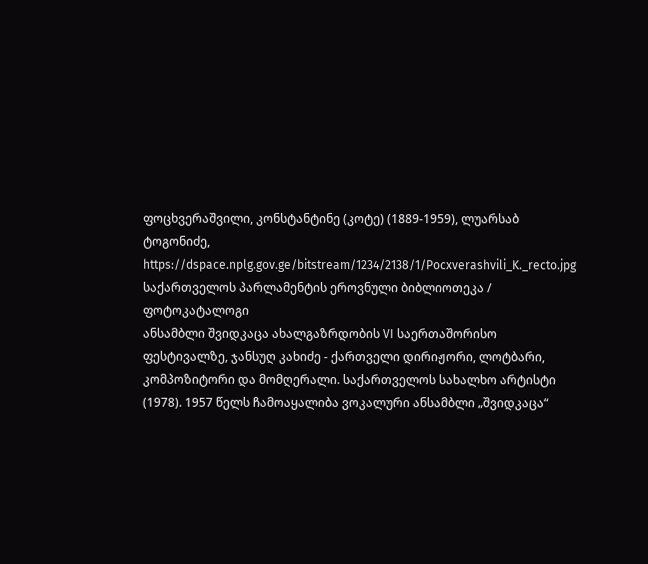ფოცხვერაშვილი, კონსტანტინე (კოტე) (1889-1959), ლუარსაბ ტოგონიძე,
https://dspace.nplg.gov.ge/bitstream/1234/2138/1/Pocxverashvili_K._recto.jpg
საქართველოს პარლამენტის ეროვნული ბიბლიოთეკა / ფოტოკატალოგი
ანსამბლი შვიდკაცა ახალგაზრდობის VI საერთაშორისო ფესტივალზე, ჯანსუღ კახიძე - ქართველი დირიჟორი, ლოტბარი, კომპოზიტორი და მომღერალი. საქართველოს სახალხო არტისტი (1978). 1957 წელს ჩამოაყალიბა ვოკალური ანსამბლი „შვიდკაცა“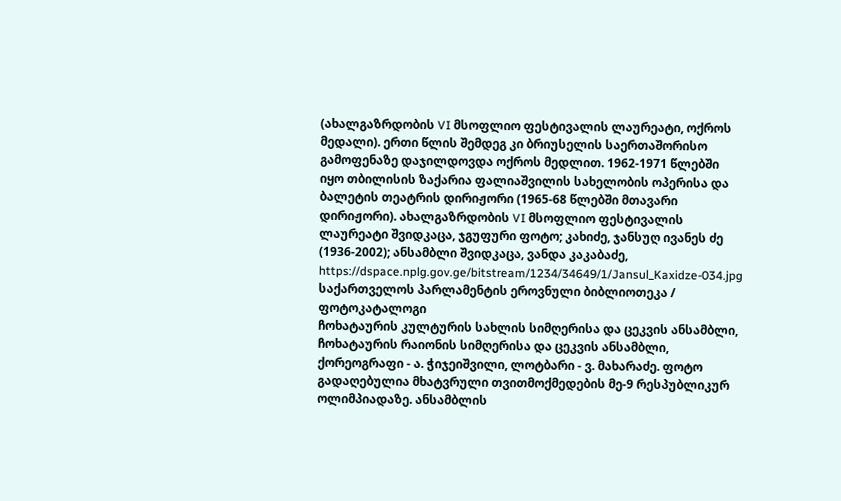(ახალგაზრდობის VI მსოფლიო ფესტივალის ლაურეატი, ოქროს მედალი). ერთი წლის შემდეგ კი ბრიუსელის საერთაშორისო გამოფენაზე დაჯილდოვდა ოქროს მედლით. 1962-1971 წლებში იყო თბილისის ზაქარია ფალიაშვილის სახელობის ოპერისა და ბალეტის თეატრის დირიჟორი (1965-68 წლებში მთავარი დირიჟორი). ახალგაზრდობის VI მსოფლიო ფესტივალის ლაურეატი შვიდკაცა, ჯგუფური ფოტო; კახიძე, ჯანსუღ ივანეს ძე (1936-2002); ანსამბლი შვიდკაცა, ვანდა კაკაბაძე,
https://dspace.nplg.gov.ge/bitstream/1234/34649/1/Jansul_Kaxidze-034.jpg
საქართველოს პარლამენტის ეროვნული ბიბლიოთეკა / ფოტოკატალოგი
ჩოხატაურის კულტურის სახლის სიმღერისა და ცეკვის ანსამბლი, ჩოხატაურის რაიონის სიმღერისა და ცეკვის ანსამბლი, ქორეოგრაფი - ა. ჭიჯეიშვილი, ლოტბარი - ვ. მახარაძე. ფოტო გადაღებულია მხატვრული თვითმოქმედების მე-9 რესპუბლიკურ ოლიმპიადაზე. ანსამბლის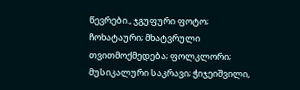წევრები., ჯგუფური ფოტო; ჩოხატაური; მხატვრული თვითმოქმედება; ფოლკლორი; მუსიკალური საკრავი; ჭიჯეიშვილი,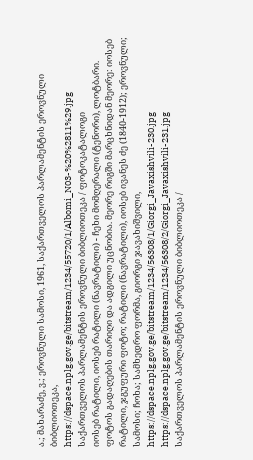ა.; მახარაძე, ვ.; ეროვნული სამოსი, 1961, საქართველოს პარლამენტის ეროვნული ბიბლიოთეკა,
https://dspace.nplg.gov.ge/bitstream/1234/55720/1/Albomi_N03-%20%2811%29.jpg
საქართველოს პარლამენტის ეროვნული ბიბლიოთეკა / ფოტოკატალოგი
იოსებ რატილი, იოსებ რატილი (ნავრატილი) - ჩეხი მომღერალი (ტენორი), ლოტბარი. ფოტოს გადაღების თარიღი და ადგილი უცნობია. მეორე რიგში მარცხნიდან მეორე: იოსებ რატილი, ჯგუფური ფოტო; რატილი (ნავრატილი), იოსებ ივანეს ძე (1840-1912); ეროვნული; სამოსი; ჩოხა; სამხედრო ფორმა, გიორგი ჯავახიშვილი,
https://dspace.nplg.gov.ge/bitstream/1234/56308/1/Giorgi_Javaxishvili-230.jpg
https://dspace.nplg.gov.ge/bitstream/1234/56308/2/Giorgi_Javaxishvili-231.jpg
საქართველოს პარლამენტის ეროვნული ბიბლიოთეკა /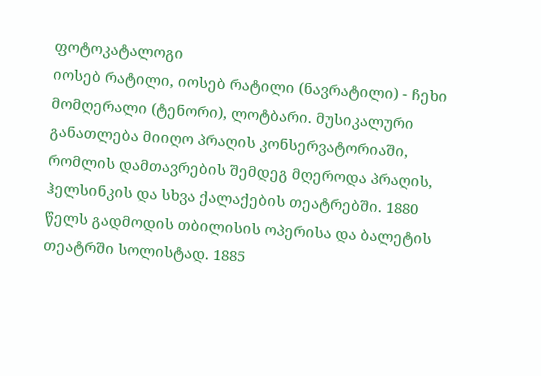ფოტოკატალოგი
იოსებ რატილი, იოსებ რატილი (ნავრატილი) - ჩეხი მომღერალი (ტენორი), ლოტბარი. მუსიკალური განათლება მიიღო პრაღის კონსერვატორიაში, რომლის დამთავრების შემდეგ მღეროდა პრაღის, ჰელსინკის და სხვა ქალაქების თეატრებში. 1880 წელს გადმოდის თბილისის ოპერისა და ბალეტის თეატრში სოლისტად. 1885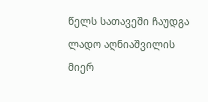წელს სათავეში ჩაუდგა ლადო აღნიაშვილის მიერ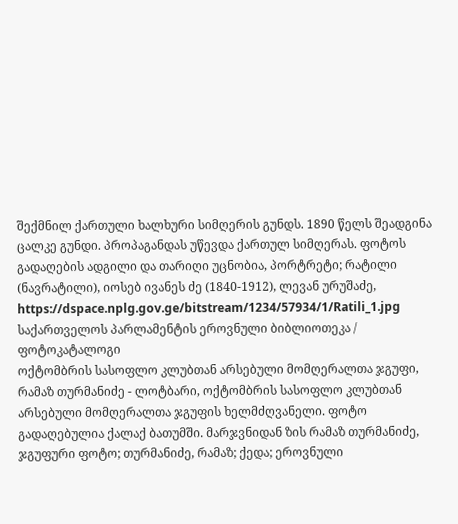შექმნილ ქართული ხალხური სიმღერის გუნდს. 1890 წელს შეადგინა ცალკე გუნდი. პროპაგანდას უწევდა ქართულ სიმღერას. ფოტოს გადაღების ადგილი და თარიღი უცნობია, პორტრეტი; რატილი (ნავრატილი), იოსებ ივანეს ძე (1840-1912), ლევან ურუშაძე,
https://dspace.nplg.gov.ge/bitstream/1234/57934/1/Ratili_1.jpg
საქართველოს პარლამენტის ეროვნული ბიბლიოთეკა / ფოტოკატალოგი
ოქტომბრის სასოფლო კლუბთან არსებული მომღერალთა ჯგუფი, რამაზ თურმანიძე - ლოტბარი, ოქტომბრის სასოფლო კლუბთან არსებული მომღერალთა ჯგუფის ხელმძღვანელი. ფოტო გადაღებულია ქალაქ ბათუმში. მარჯვნიდან ზის რამაზ თურმანიძე, ჯგუფური ფოტო; თურმანიძე, რამაზ; ქედა; ეროვნული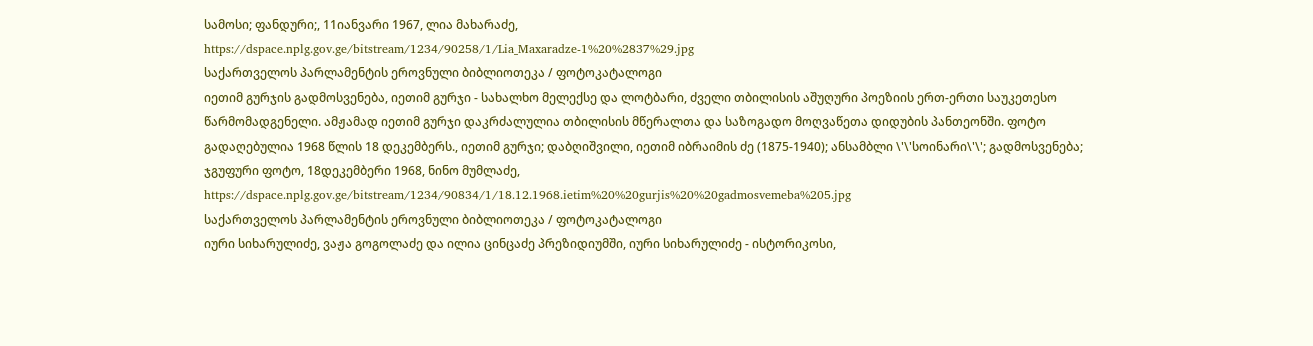სამოსი; ფანდური;, 11იანვარი 1967, ლია მახარაძე,
https://dspace.nplg.gov.ge/bitstream/1234/90258/1/Lia_Maxaradze-1%20%2837%29.jpg
საქართველოს პარლამენტის ეროვნული ბიბლიოთეკა / ფოტოკატალოგი
იეთიმ გურჯის გადმოსვენება, იეთიმ გურჯი - სახალხო მელექსე და ლოტბარი, ძველი თბილისის აშუღური პოეზიის ერთ-ერთი საუკეთესო წარმომადგენელი. ამჟამად იეთიმ გურჯი დაკრძალულია თბილისის მწერალთა და საზოგადო მოღვაწეთა დიდუბის პანთეონში. ფოტო გადაღებულია 1968 წლის 18 დეკემბერს., იეთიმ გურჯი; დაბღიშვილი, იეთიმ იბრაიმის ძე (1875-1940); ანსამბლი \'\'სოინარი\'\'; გადმოსვენება; ჯგუფური ფოტო, 18დეკემბერი 1968, ნინო მუმლაძე,
https://dspace.nplg.gov.ge/bitstream/1234/90834/1/18.12.1968.ietim%20%20gurjis%20%20gadmosvemeba%205.jpg
საქართველოს პარლამენტის ეროვნული ბიბლიოთეკა / ფოტოკატალოგი
იური სიხარულიძე, ვაჟა გოგოლაძე და ილია ცინცაძე პრეზიდიუმში, იური სიხარულიძე - ისტორიკოსი,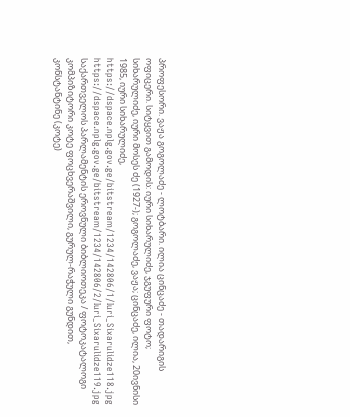პროფესორი. ვაჟა გოგოლაძე - ლოტბარი. ილია ცინცაძე - თადარიგის ოფიცერი. სიტყვით გამოდის: იური სიხარულიძე, ჯგუფური ფოტო; სიხარულიძე, იური მოსეს ძე (1927-); გოგოლაძე, ვაჟა; ცინცაძე, ილია, 20ივნისი 1985, იური სიხარულიძე,
https://dspace.nplg.gov.ge/bitstream/1234/142806/1/Iuri_Sixarulidze118.jpg
https://dspace.nplg.gov.ge/bitstream/1234/142806/2/Iuri_Sixarulidze119.jpg
საქართველოს პარლამენტის ეროვნული ბიბლიოთეკა / ფოტოკატალოგი
კომპიზიტორი კოტე ფოცხვერაშვილი, გურულ-რაჭული გუნდით, კონსტანტინე (კოტე)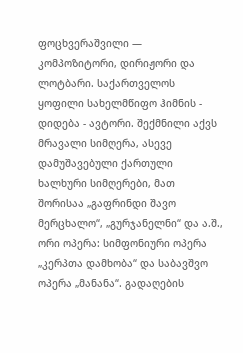ფოცხვერაშვილი — კომპოზიტორი, დირიჟორი და ლოტბარი. საქართველოს ყოფილი სახელმწიფო ჰიმნის - დიდება - ავტორი. შექმნილი აქვს მრავალი სიმღერა, ასევე დამუშავებული ქართული ხალხური სიმღერები, მათ შორისაა „გაფრინდი შავო მერცხალო“, „გურჯანელნი“ და ა.შ., ორი ოპერა: სიმფონიური ოპერა „კერპთა დამხობა“ და საბავშვო ოპერა „მანანა“. გადაღების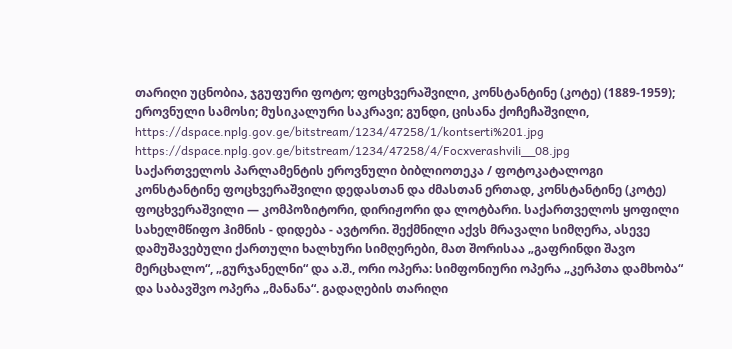თარიღი უცნობია, ჯგუფური ფოტო; ფოცხვერაშვილი, კონსტანტინე (კოტე) (1889-1959); ეროვნული სამოსი; მუსიკალური საკრავი; გუნდი, ცისანა ქოჩეჩაშვილი,
https://dspace.nplg.gov.ge/bitstream/1234/47258/1/kontserti%201.jpg
https://dspace.nplg.gov.ge/bitstream/1234/47258/4/Focxverashvili__08.jpg
საქართველოს პარლამენტის ეროვნული ბიბლიოთეკა / ფოტოკატალოგი
კონსტანტინე ფოცხვერაშვილი დედასთან და ძმასთან ერთად, კონსტანტინე (კოტე) ფოცხვერაშვილი — კომპოზიტორი, დირიჟორი და ლოტბარი. საქართველოს ყოფილი სახელმწიფო ჰიმნის - დიდება - ავტორი. შექმნილი აქვს მრავალი სიმღერა, ასევე დამუშავებული ქართული ხალხური სიმღერები, მათ შორისაა „გაფრინდი შავო მერცხალო“, „გურჯანელნი“ და ა.შ., ორი ოპერა: სიმფონიური ოპერა „კერპთა დამხობა“ და საბავშვო ოპერა „მანანა“. გადაღების თარიღი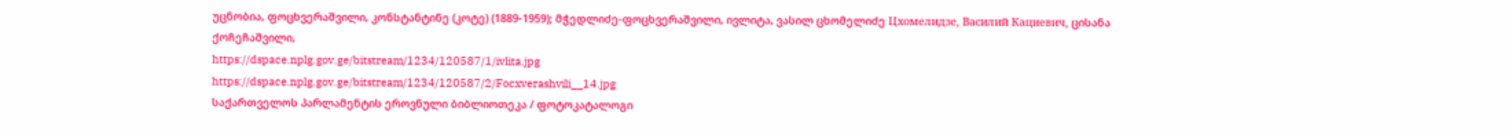უცნობია, ფოცხვერაშვილი, კონსტანტინე (კოტე) (1889-1959); მჭედლიძე-ფოცხვერაშვილი, ივლიტა, ვასილ ცხომელიძე Цхомелидзе, Василий Кациевич, ცისანა ქოჩეჩაშვილი,
https://dspace.nplg.gov.ge/bitstream/1234/120587/1/ivlita.jpg
https://dspace.nplg.gov.ge/bitstream/1234/120587/2/Focxverashvili__14.jpg
საქართველოს პარლამენტის ეროვნული ბიბლიოთეკა / ფოტოკატალოგი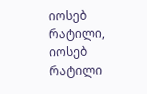იოსებ რატილი, იოსებ რატილი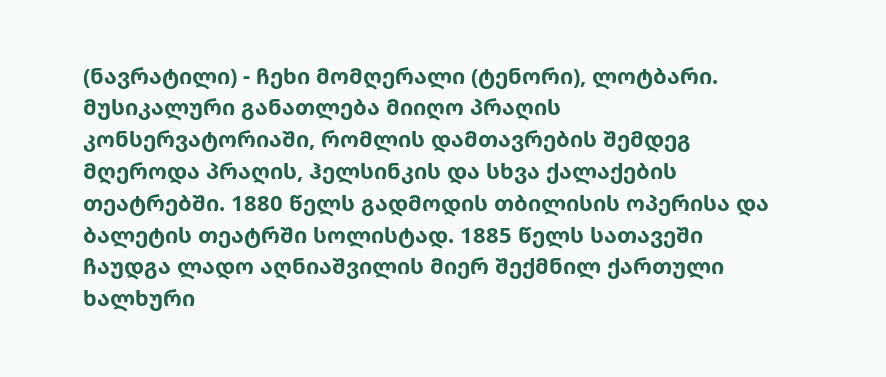(ნავრატილი) - ჩეხი მომღერალი (ტენორი), ლოტბარი. მუსიკალური განათლება მიიღო პრაღის კონსერვატორიაში, რომლის დამთავრების შემდეგ მღეროდა პრაღის, ჰელსინკის და სხვა ქალაქების თეატრებში. 1880 წელს გადმოდის თბილისის ოპერისა და ბალეტის თეატრში სოლისტად. 1885 წელს სათავეში ჩაუდგა ლადო აღნიაშვილის მიერ შექმნილ ქართული ხალხური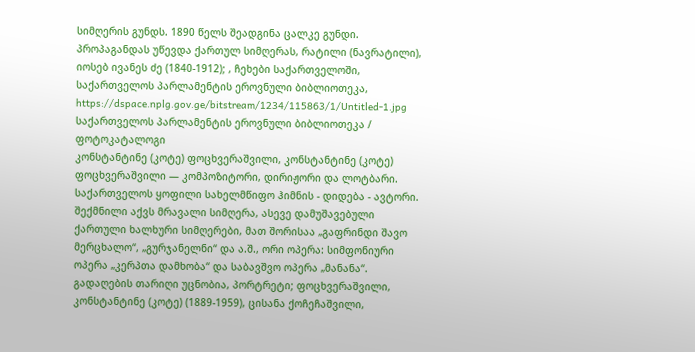სიმღერის გუნდს. 1890 წელს შეადგინა ცალკე გუნდი. პროპაგანდას უწევდა ქართულ სიმღერას, რატილი (ნავრატილი), იოსებ ივანეს ძე (1840-1912); , ჩეხები საქართველოში, საქართველოს პარლამენტის ეროვნული ბიბლიოთეკა,
https://dspace.nplg.gov.ge/bitstream/1234/115863/1/Untitled-1.jpg
საქართველოს პარლამენტის ეროვნული ბიბლიოთეკა / ფოტოკატალოგი
კონსტანტინე (კოტე) ფოცხვერაშვილი, კონსტანტინე (კოტე) ფოცხვერაშვილი — კომპოზიტორი, დირიჟორი და ლოტბარი. საქართველოს ყოფილი სახელმწიფო ჰიმნის - დიდება - ავტორი. შექმნილი აქვს მრავალი სიმღერა, ასევე დამუშავებული ქართული ხალხური სიმღერები, მათ შორისაა „გაფრინდი შავო მერცხალო“, „გურჯანელნი“ და ა.შ., ორი ოპერა: სიმფონიური ოპერა „კერპთა დამხობა“ და საბავშვო ოპერა „მანანა“. გადაღების თარიღი უცნობია, პორტრეტი; ფოცხვერაშვილი, კონსტანტინე (კოტე) (1889-1959), ცისანა ქოჩეჩაშვილი,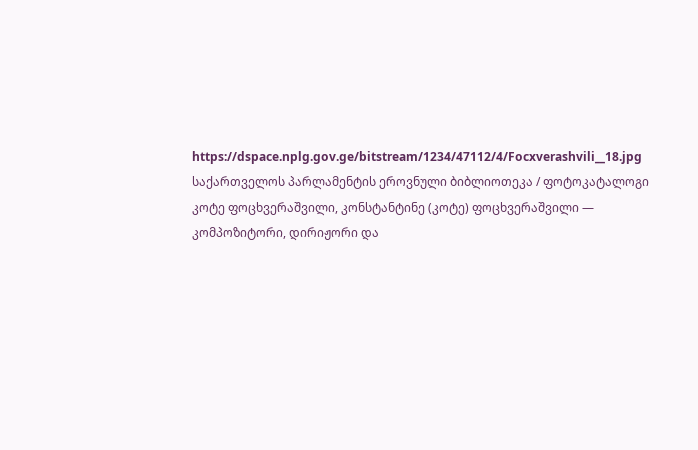https://dspace.nplg.gov.ge/bitstream/1234/47112/4/Focxverashvili__18.jpg
საქართველოს პარლამენტის ეროვნული ბიბლიოთეკა / ფოტოკატალოგი
კოტე ფოცხვერაშვილი, კონსტანტინე (კოტე) ფოცხვერაშვილი — კომპოზიტორი, დირიჟორი და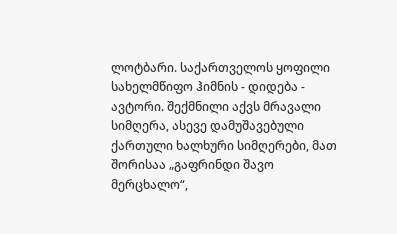ლოტბარი. საქართველოს ყოფილი სახელმწიფო ჰიმნის - დიდება - ავტორი. შექმნილი აქვს მრავალი სიმღერა, ასევე დამუშავებული ქართული ხალხური სიმღერები, მათ შორისაა „გაფრინდი შავო მერცხალო“,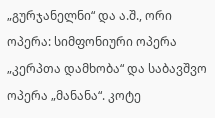„გურჯანელნი“ და ა.შ., ორი ოპერა: სიმფონიური ოპერა „კერპთა დამხობა“ და საბავშვო ოპერა „მანანა“. კოტე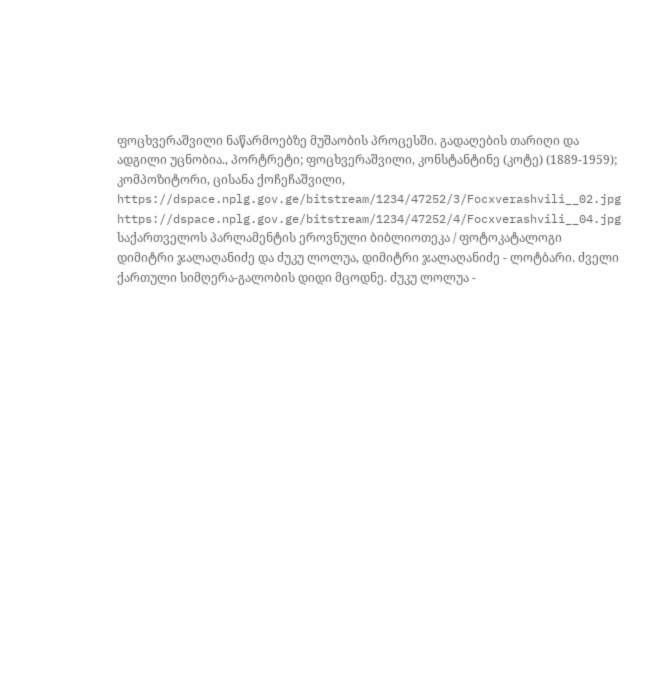ფოცხვერაშვილი ნაწარმოებზე მუშაობის პროცესში. გადაღების თარიღი და ადგილი უცნობია., პორტრეტი; ფოცხვერაშვილი, კონსტანტინე (კოტე) (1889-1959); კომპოზიტორი, ცისანა ქოჩეჩაშვილი,
https://dspace.nplg.gov.ge/bitstream/1234/47252/3/Focxverashvili__02.jpg
https://dspace.nplg.gov.ge/bitstream/1234/47252/4/Focxverashvili__04.jpg
საქართველოს პარლამენტის ეროვნული ბიბლიოთეკა / ფოტოკატალოგი
დიმიტრი ჯალაღანიძე და ძუკუ ლოლუა, დიმიტრი ჯალაღანიძე - ლოტბარი. ძველი ქართული სიმღერა-გალობის დიდი მცოდნე. ძუკუ ლოლუა -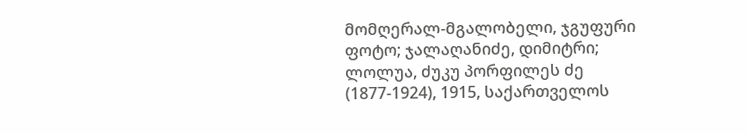მომღერალ-მგალობელი, ჯგუფური ფოტო; ჯალაღანიძე, დიმიტრი; ლოლუა, ძუკუ პორფილეს ძე (1877-1924), 1915, საქართველოს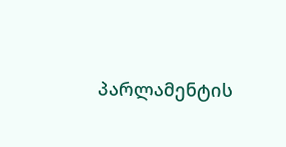პარლამენტის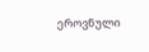ეროვნული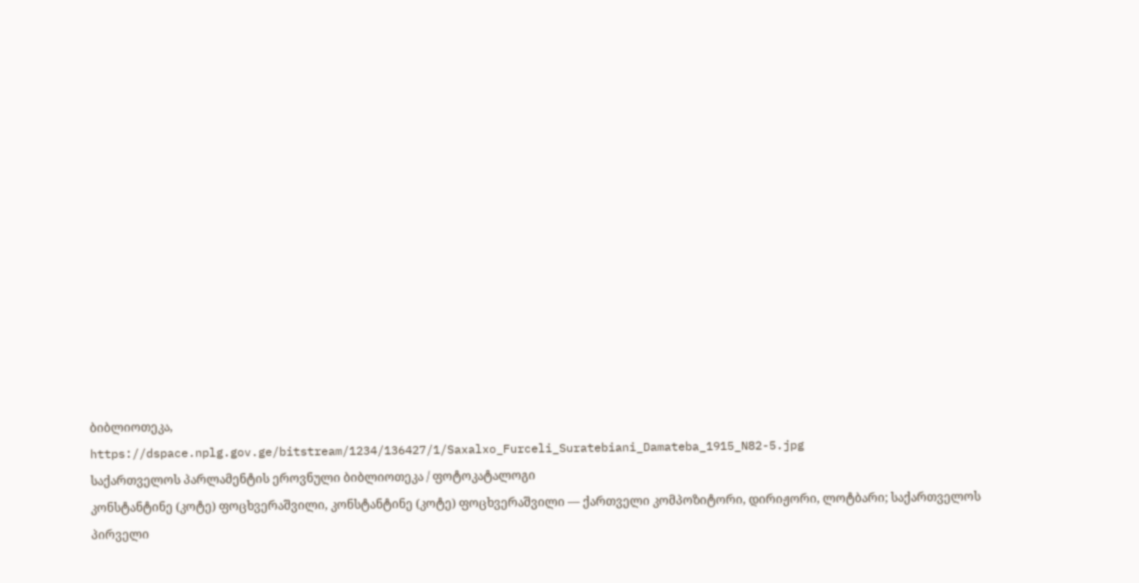ბიბლიოთეკა,
https://dspace.nplg.gov.ge/bitstream/1234/136427/1/Saxalxo_Furceli_Suratebiani_Damateba_1915_N82-5.jpg
საქართველოს პარლამენტის ეროვნული ბიბლიოთეკა / ფოტოკატალოგი
კონსტანტინე (კოტე) ფოცხვერაშვილი, კონსტანტინე (კოტე) ფოცხვერაშვილი — ქართველი კომპოზიტორი, დირიჟორი, ლოტბარი; საქართველოს პირველი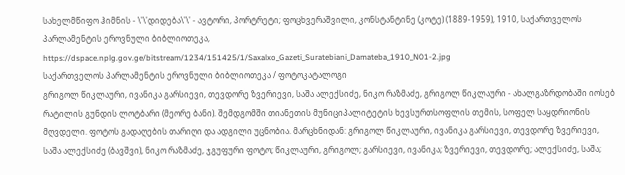სახელმწიფო ჰიმნის - \'\'დიდება\'\' - ავტორი, პორტრეტი; ფოცხვერაშვილი, კონსტანტინე (კოტე) (1889-1959), 1910, საქართველოს პარლამენტის ეროვნული ბიბლიოთეკა,
https://dspace.nplg.gov.ge/bitstream/1234/151425/1/Saxalxo_Gazeti_Suratebiani_Damateba_1910_N01-2.jpg
საქართველოს პარლამენტის ეროვნული ბიბლიოთეკა / ფოტოკატალოგი
გრიგოლ წიკლაური, ივანიკა გარსიევი, თევდორე ზვერიევი, საშა ალექსიძე, ნიკო რაზმაძე, გრიგოლ წიკლაური - ახალგაზრდობაში იოსებ რატილის გუნდის ლოტბარი (მეორე ბანი). შემდგომში თიანეთის მუნიციპალიტეტის ხევსურთსოფლის თემის, სოფელ საყდრიონის მღვდელი. ფოტოს გადაღების თარიღი და ადგილი უცნობია. მარცხნიდან: გრიგოლ წიკლაური, ივანიკა გარსიევი, თევდორე ზვერიევი, საშა ალექსიძე (ბავშვი), ნიკო რაზმაძე, ჯგუფური ფოტო; წიკლაური, გრიგოლ; გარსიევი, ივანიკა; ზვერიევი, თევდორე; ალექსიძე, საშა;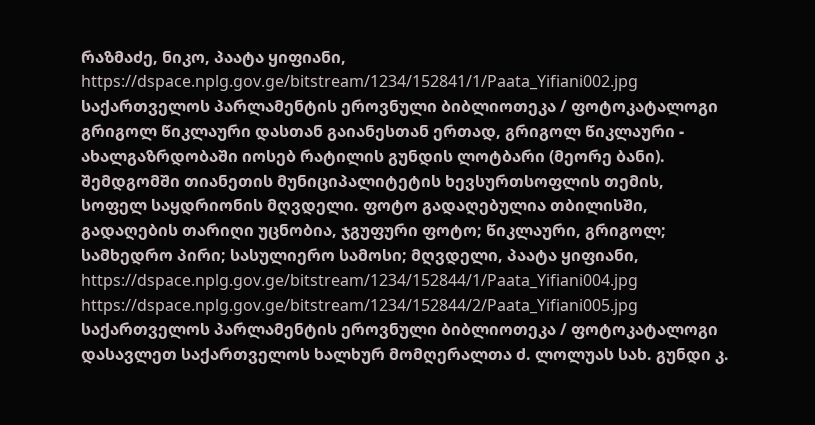რაზმაძე, ნიკო, პაატა ყიფიანი,
https://dspace.nplg.gov.ge/bitstream/1234/152841/1/Paata_Yifiani002.jpg
საქართველოს პარლამენტის ეროვნული ბიბლიოთეკა / ფოტოკატალოგი
გრიგოლ წიკლაური დასთან გაიანესთან ერთად, გრიგოლ წიკლაური - ახალგაზრდობაში იოსებ რატილის გუნდის ლოტბარი (მეორე ბანი). შემდგომში თიანეთის მუნიციპალიტეტის ხევსურთსოფლის თემის, სოფელ საყდრიონის მღვდელი. ფოტო გადაღებულია თბილისში, გადაღების თარიღი უცნობია, ჯგუფური ფოტო; წიკლაური, გრიგოლ; სამხედრო პირი; სასულიერო სამოსი; მღვდელი, პაატა ყიფიანი,
https://dspace.nplg.gov.ge/bitstream/1234/152844/1/Paata_Yifiani004.jpg
https://dspace.nplg.gov.ge/bitstream/1234/152844/2/Paata_Yifiani005.jpg
საქართველოს პარლამენტის ეროვნული ბიბლიოთეკა / ფოტოკატალოგი
დასავლეთ საქართველოს ხალხურ მომღერალთა ძ. ლოლუას სახ. გუნდი კ.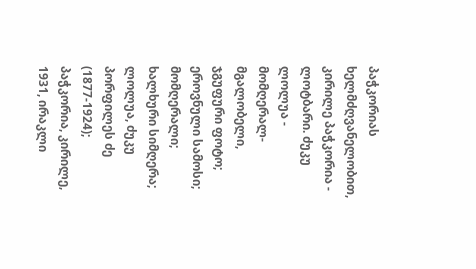პაჭკორიას ხელმძღვანელობით, კირილე პაჭკორია - ლოტბარი. ძუკუ ლოლუა - მომღერალ-მგალობელი, ჯგუფური ფოტო; ეროვნული სამოსი; მომღერალი; ხალხური სიმღერა; ლოლუა, ძუკუ პორფილეს ძე (1877-1924); პაჭკორია, კირილე, 1931, ირაკლი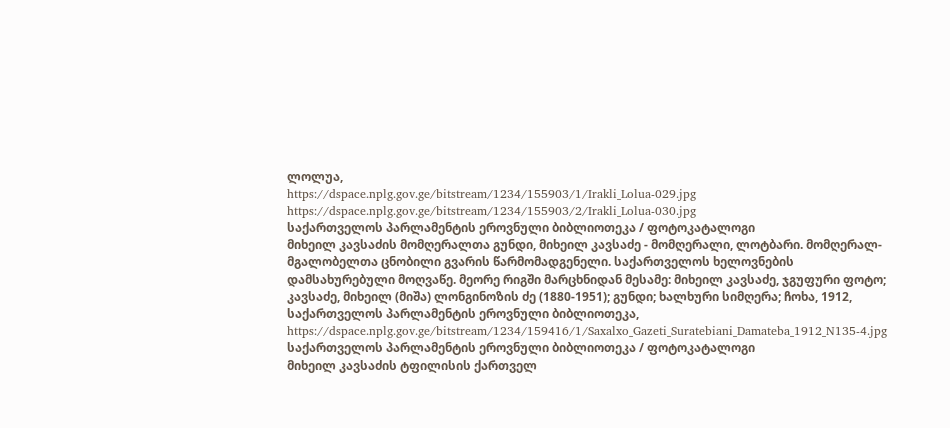ლოლუა,
https://dspace.nplg.gov.ge/bitstream/1234/155903/1/Irakli_Lolua-029.jpg
https://dspace.nplg.gov.ge/bitstream/1234/155903/2/Irakli_Lolua-030.jpg
საქართველოს პარლამენტის ეროვნული ბიბლიოთეკა / ფოტოკატალოგი
მიხეილ კავსაძის მომღერალთა გუნდი, მიხეილ კავსაძე - მომღერალი, ლოტბარი. მომღერალ-მგალობელთა ცნობილი გვარის წარმომადგენელი. საქართველოს ხელოვნების დამსახურებული მოღვაწე. მეორე რიგში მარცხნიდან მესამე: მიხეილ კავსაძე, ჯგუფური ფოტო; კავსაძე, მიხეილ (მიშა) ლონგინოზის ძე (1880-1951); გუნდი; ხალხური სიმღერა; ჩოხა, 1912, საქართველოს პარლამენტის ეროვნული ბიბლიოთეკა,
https://dspace.nplg.gov.ge/bitstream/1234/159416/1/Saxalxo_Gazeti_Suratebiani_Damateba_1912_N135-4.jpg
საქართველოს პარლამენტის ეროვნული ბიბლიოთეკა / ფოტოკატალოგი
მიხეილ კავსაძის ტფილისის ქართველ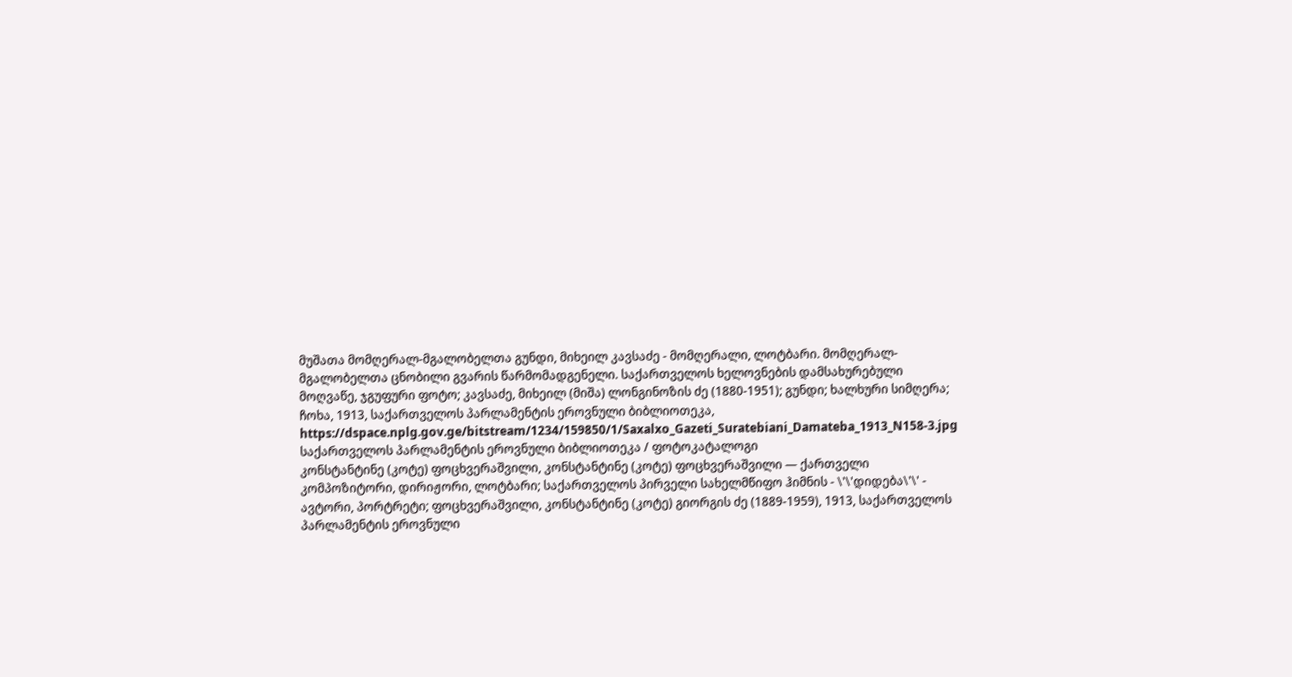მუშათა მომღერალ-მგალობელთა გუნდი, მიხეილ კავსაძე - მომღერალი, ლოტბარი. მომღერალ-მგალობელთა ცნობილი გვარის წარმომადგენელი. საქართველოს ხელოვნების დამსახურებული მოღვაწე, ჯგუფური ფოტო; კავსაძე, მიხეილ (მიშა) ლონგინოზის ძე (1880-1951); გუნდი; ხალხური სიმღერა; ჩოხა, 1913, საქართველოს პარლამენტის ეროვნული ბიბლიოთეკა,
https://dspace.nplg.gov.ge/bitstream/1234/159850/1/Saxalxo_Gazeti_Suratebiani_Damateba_1913_N158-3.jpg
საქართველოს პარლამენტის ეროვნული ბიბლიოთეკა / ფოტოკატალოგი
კონსტანტინე (კოტე) ფოცხვერაშვილი, კონსტანტინე (კოტე) ფოცხვერაშვილი — ქართველი კომპოზიტორი, დირიჟორი, ლოტბარი; საქართველოს პირველი სახელმწიფო ჰიმნის - \'\'დიდება\'\' - ავტორი, პორტრეტი; ფოცხვერაშვილი, კონსტანტინე (კოტე) გიორგის ძე (1889-1959), 1913, საქართველოს პარლამენტის ეროვნული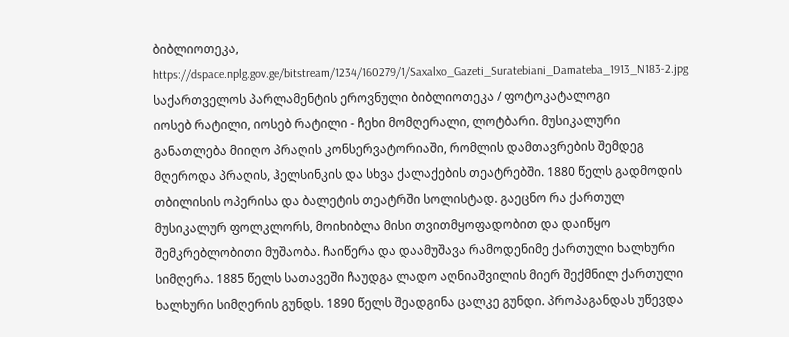ბიბლიოთეკა,
https://dspace.nplg.gov.ge/bitstream/1234/160279/1/Saxalxo_Gazeti_Suratebiani_Damateba_1913_N183-2.jpg
საქართველოს პარლამენტის ეროვნული ბიბლიოთეკა / ფოტოკატალოგი
იოსებ რატილი, იოსებ რატილი - ჩეხი მომღერალი, ლოტბარი. მუსიკალური განათლება მიიღო პრაღის კონსერვატორიაში, რომლის დამთავრების შემდეგ მღეროდა პრაღის, ჰელსინკის და სხვა ქალაქების თეატრებში. 1880 წელს გადმოდის თბილისის ოპერისა და ბალეტის თეატრში სოლისტად. გაეცნო რა ქართულ მუსიკალურ ფოლკლორს, მოიხიბლა მისი თვითმყოფადობით და დაიწყო შემკრებლობითი მუშაობა. ჩაიწერა და დაამუშავა რამოდენიმე ქართული ხალხური სიმღერა. 1885 წელს სათავეში ჩაუდგა ლადო აღნიაშვილის მიერ შექმნილ ქართული ხალხური სიმღერის გუნდს. 1890 წელს შეადგინა ცალკე გუნდი. პროპაგანდას უწევდა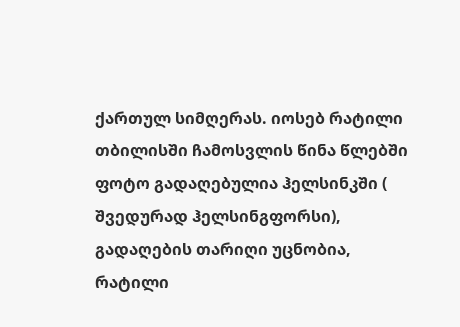ქართულ სიმღერას. იოსებ რატილი თბილისში ჩამოსვლის წინა წლებში ფოტო გადაღებულია ჰელსინკში ( შვედურად ჰელსინგფორსი), გადაღების თარიღი უცნობია, რატილი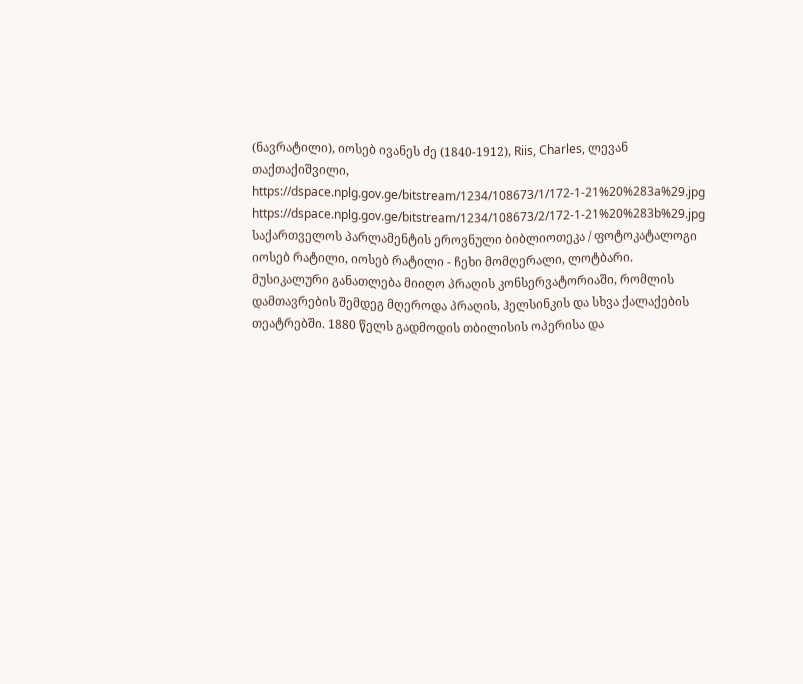(ნავრატილი), იოსებ ივანეს ძე (1840-1912), Riis, Charles, ლევან თაქთაქიშვილი,
https://dspace.nplg.gov.ge/bitstream/1234/108673/1/172-1-21%20%283a%29.jpg
https://dspace.nplg.gov.ge/bitstream/1234/108673/2/172-1-21%20%283b%29.jpg
საქართველოს პარლამენტის ეროვნული ბიბლიოთეკა / ფოტოკატალოგი
იოსებ რატილი, იოსებ რატილი - ჩეხი მომღერალი, ლოტბარი. მუსიკალური განათლება მიიღო პრაღის კონსერვატორიაში, რომლის დამთავრების შემდეგ მღეროდა პრაღის, ჰელსინკის და სხვა ქალაქების თეატრებში. 1880 წელს გადმოდის თბილისის ოპერისა და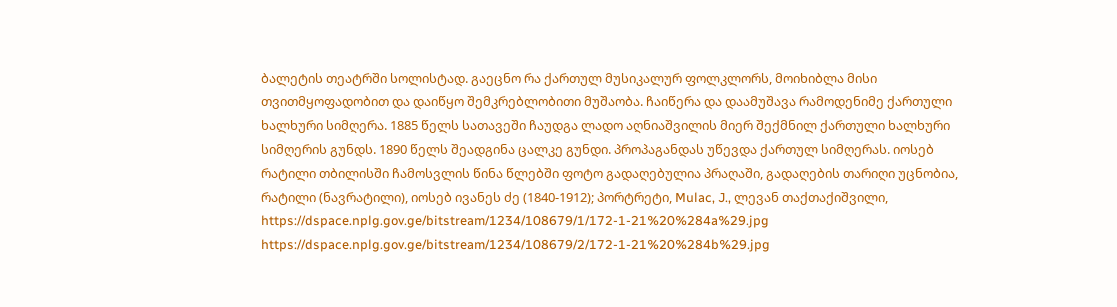ბალეტის თეატრში სოლისტად. გაეცნო რა ქართულ მუსიკალურ ფოლკლორს, მოიხიბლა მისი თვითმყოფადობით და დაიწყო შემკრებლობითი მუშაობა. ჩაიწერა და დაამუშავა რამოდენიმე ქართული ხალხური სიმღერა. 1885 წელს სათავეში ჩაუდგა ლადო აღნიაშვილის მიერ შექმნილ ქართული ხალხური სიმღერის გუნდს. 1890 წელს შეადგინა ცალკე გუნდი. პროპაგანდას უწევდა ქართულ სიმღერას. იოსებ რატილი თბილისში ჩამოსვლის წინა წლებში ფოტო გადაღებულია პრაღაში, გადაღების თარიღი უცნობია, რატილი (ნავრატილი), იოსებ ივანეს ძე (1840-1912); პორტრეტი, Mulac, J., ლევან თაქთაქიშვილი,
https://dspace.nplg.gov.ge/bitstream/1234/108679/1/172-1-21%20%284a%29.jpg
https://dspace.nplg.gov.ge/bitstream/1234/108679/2/172-1-21%20%284b%29.jpg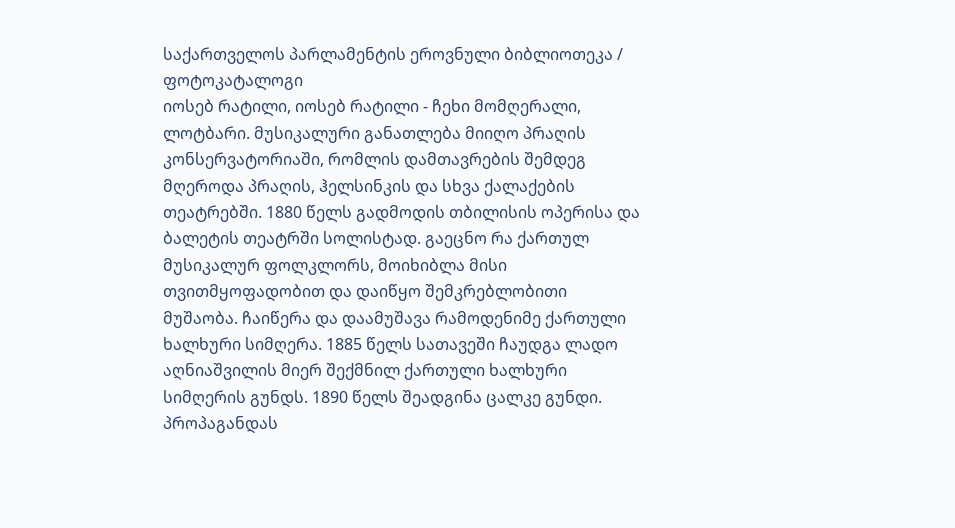საქართველოს პარლამენტის ეროვნული ბიბლიოთეკა / ფოტოკატალოგი
იოსებ რატილი, იოსებ რატილი - ჩეხი მომღერალი, ლოტბარი. მუსიკალური განათლება მიიღო პრაღის კონსერვატორიაში, რომლის დამთავრების შემდეგ მღეროდა პრაღის, ჰელსინკის და სხვა ქალაქების თეატრებში. 1880 წელს გადმოდის თბილისის ოპერისა და ბალეტის თეატრში სოლისტად. გაეცნო რა ქართულ მუსიკალურ ფოლკლორს, მოიხიბლა მისი თვითმყოფადობით და დაიწყო შემკრებლობითი მუშაობა. ჩაიწერა და დაამუშავა რამოდენიმე ქართული ხალხური სიმღერა. 1885 წელს სათავეში ჩაუდგა ლადო აღნიაშვილის მიერ შექმნილ ქართული ხალხური სიმღერის გუნდს. 1890 წელს შეადგინა ცალკე გუნდი. პროპაგანდას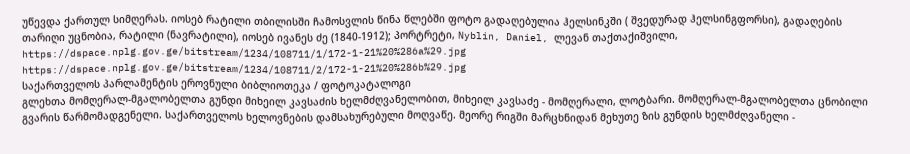უწევდა ქართულ სიმღერას. იოსებ რატილი თბილისში ჩამოსვლის წინა წლებში ფოტო გადაღებულია ჰელსინკში ( შვედურად ჰელსინგფორსი), გადაღების თარიღი უცნობია, რატილი (ნავრატილი), იოსებ ივანეს ძე (1840-1912); პორტრეტი, Nyblin, Daniel, ლევან თაქთაქიშვილი,
https://dspace.nplg.gov.ge/bitstream/1234/108711/1/172-1-21%20%286a%29.jpg
https://dspace.nplg.gov.ge/bitstream/1234/108711/2/172-1-21%20%286b%29.jpg
საქართველოს პარლამენტის ეროვნული ბიბლიოთეკა / ფოტოკატალოგი
გლეხთა მომღერალ-მგალობელთა გუნდი მიხეილ კავსაძის ხელმძღვანელობით, მიხეილ კავსაძე - მომღერალი, ლოტბარი. მომღერალ-მგალობელთა ცნობილი გვარის წარმომადგენელი. საქართველოს ხელოვნების დამსახურებული მოღვაწე. მეორე რიგში მარცხნიდან მეხუთე ზის გუნდის ხელმძღვანელი -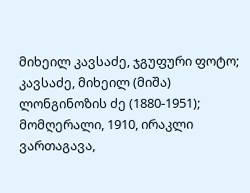მიხეილ კავსაძე, ჯგუფური ფოტო; კავსაძე, მიხეილ (მიშა) ლონგინოზის ძე (1880-1951); მომღერალი, 1910, ირაკლი ვართაგავა,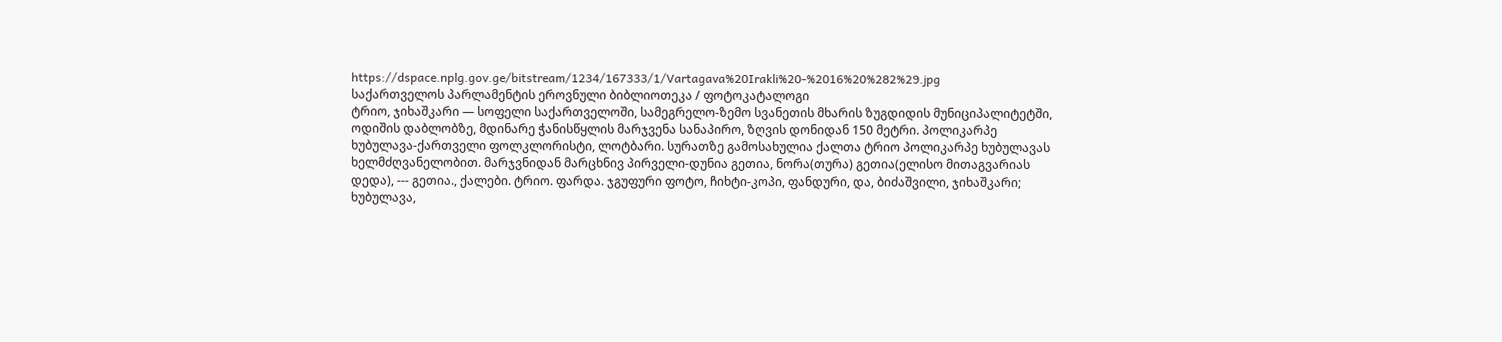https://dspace.nplg.gov.ge/bitstream/1234/167333/1/Vartagava%20Irakli%20-%2016%20%282%29.jpg
საქართველოს პარლამენტის ეროვნული ბიბლიოთეკა / ფოტოკატალოგი
ტრიო, ჯიხაშკარი — სოფელი საქართველოში, სამეგრელო-ზემო სვანეთის მხარის ზუგდიდის მუნიციპალიტეტში, ოდიშის დაბლობზე, მდინარე ჭანისწყლის მარჯვენა სანაპირო, ზღვის დონიდან 150 მეტრი. პოლიკარპე ხუბულავა-ქართველი ფოლკლორისტი, ლოტბარი. სურათზე გამოსახულია ქალთა ტრიო პოლიკარპე ხუბულავას ხელმძღვანელობით. მარჯვნიდან მარცხნივ პირველი-დუნია გეთია, ნორა(თურა) გეთია(ელისო მითაგვარიას დედა), --- გეთია., ქალები. ტრიო. ფარდა. ჯგუფური ფოტო, ჩიხტი-კოპი, ფანდური, და, ბიძაშვილი, ჯიხაშკარი; ხუბულავა,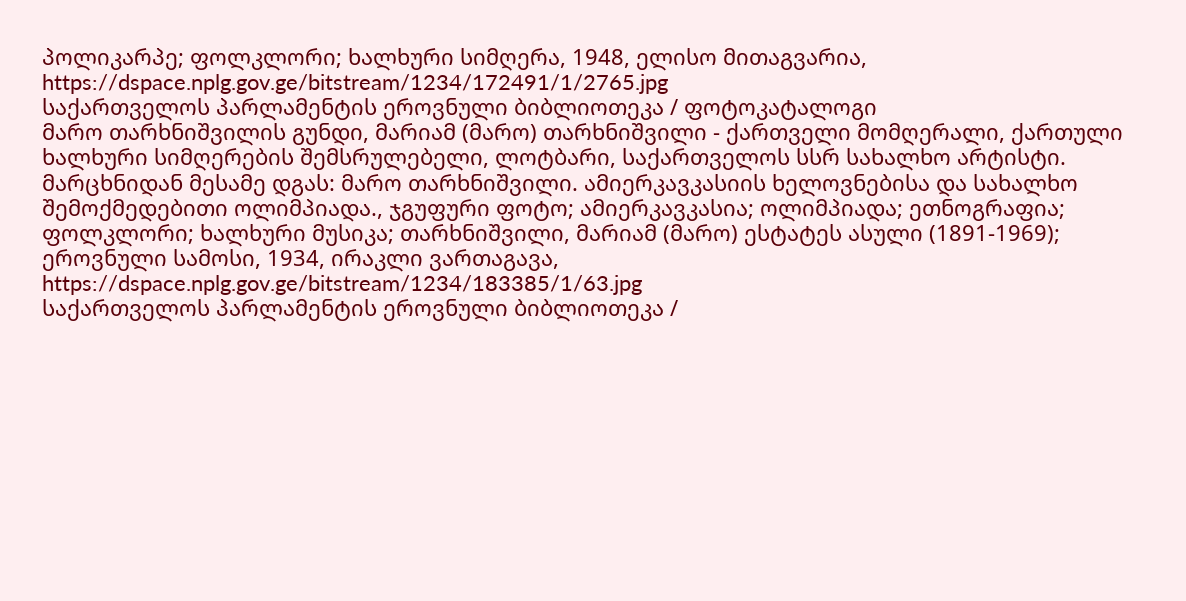პოლიკარპე; ფოლკლორი; ხალხური სიმღერა, 1948, ელისო მითაგვარია,
https://dspace.nplg.gov.ge/bitstream/1234/172491/1/2765.jpg
საქართველოს პარლამენტის ეროვნული ბიბლიოთეკა / ფოტოკატალოგი
მარო თარხნიშვილის გუნდი, მარიამ (მარო) თარხნიშვილი - ქართველი მომღერალი, ქართული ხალხური სიმღერების შემსრულებელი, ლოტბარი, საქართველოს სსრ სახალხო არტისტი. მარცხნიდან მესამე დგას: მარო თარხნიშვილი. ამიერკავკასიის ხელოვნებისა და სახალხო შემოქმედებითი ოლიმპიადა., ჯგუფური ფოტო; ამიერკავკასია; ოლიმპიადა; ეთნოგრაფია; ფოლკლორი; ხალხური მუსიკა; თარხნიშვილი, მარიამ (მარო) ესტატეს ასული (1891-1969); ეროვნული სამოსი, 1934, ირაკლი ვართაგავა,
https://dspace.nplg.gov.ge/bitstream/1234/183385/1/63.jpg
საქართველოს პარლამენტის ეროვნული ბიბლიოთეკა /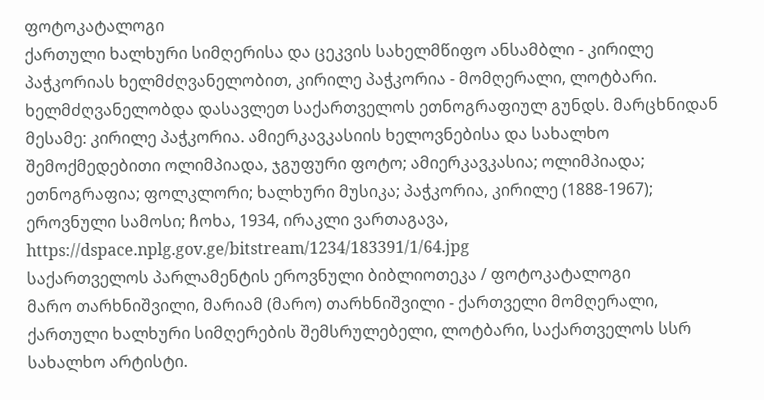ფოტოკატალოგი
ქართული ხალხური სიმღერისა და ცეკვის სახელმწიფო ანსამბლი - კირილე პაჭკორიას ხელმძღვანელობით, კირილე პაჭკორია - მომღერალი, ლოტბარი. ხელმძღვანელობდა დასავლეთ საქართველოს ეთნოგრაფიულ გუნდს. მარცხნიდან მესამე: კირილე პაჭკორია. ამიერკავკასიის ხელოვნებისა და სახალხო შემოქმედებითი ოლიმპიადა, ჯგუფური ფოტო; ამიერკავკასია; ოლიმპიადა; ეთნოგრაფია; ფოლკლორი; ხალხური მუსიკა; პაჭკორია, კირილე (1888-1967); ეროვნული სამოსი; ჩოხა, 1934, ირაკლი ვართაგავა,
https://dspace.nplg.gov.ge/bitstream/1234/183391/1/64.jpg
საქართველოს პარლამენტის ეროვნული ბიბლიოთეკა / ფოტოკატალოგი
მარო თარხნიშვილი, მარიამ (მარო) თარხნიშვილი - ქართველი მომღერალი, ქართული ხალხური სიმღერების შემსრულებელი, ლოტბარი, საქართველოს სსრ სახალხო არტისტი.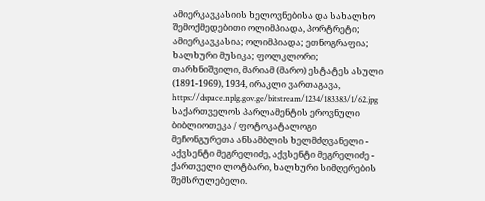ამიერკავკასიის ხელოვნებისა და სახალხო შემოქმედებითი ოლიმპიადა, პორტრეტი; ამიერკავკასია; ოლიმპიადა; ეთნოგრაფია; ხალხური მუსიკა; ფოლკლორი; თარხნიშვილი, მარიამ (მარო) ესტატეს ასული (1891-1969), 1934, ირაკლი ვართაგავა,
https://dspace.nplg.gov.ge/bitstream/1234/183383/1/62.jpg
საქართველოს პარლამენტის ეროვნული ბიბლიოთეკა / ფოტოკატალოგი
მეჩონგურეთა ანსამბლის ხელმძღვანელი - აქვსენტი მეგრელიძე, აქვსენტი მეგრელიძე - ქართველი ლოტბარი, ხალხური სიმღერების შემსრულებელი.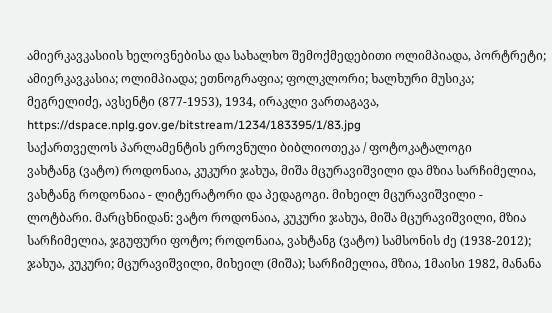ამიერკავკასიის ხელოვნებისა და სახალხო შემოქმედებითი ოლიმპიადა, პორტრეტი; ამიერკავკასია; ოლიმპიადა; ეთნოგრაფია; ფოლკლორი; ხალხური მუსიკა; მეგრელიძე, ავსენტი (877-1953), 1934, ირაკლი ვართაგავა,
https://dspace.nplg.gov.ge/bitstream/1234/183395/1/83.jpg
საქართველოს პარლამენტის ეროვნული ბიბლიოთეკა / ფოტოკატალოგი
ვახტანგ (ვატო) როდონაია, კუკური ჯახუა, მიშა მცურავიშვილი და მზია სარჩიმელია, ვახტანგ როდონაია - ლიტერატორი და პედაგოგი. მიხეილ მცურავიშვილი - ლოტბარი. მარცხნიდან: ვატო როდონაია, კუკური ჯახუა, მიშა მცურავიშვილი, მზია სარჩიმელია, ჯგუფური ფოტო; როდონაია, ვახტანგ (ვატო) სამსონის ძე (1938-2012); ჯახუა, კუკური; მცურავიშვილი, მიხეილ (მიშა); სარჩიმელია, მზია, 1მაისი 1982, მანანა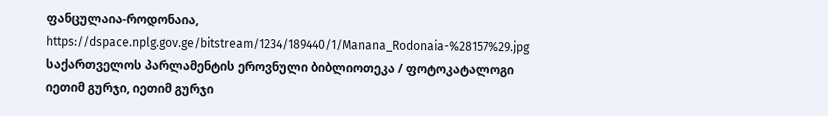ფანცულაია-როდონაია,
https://dspace.nplg.gov.ge/bitstream/1234/189440/1/Manana_Rodonaia-%28157%29.jpg
საქართველოს პარლამენტის ეროვნული ბიბლიოთეკა / ფოტოკატალოგი
იეთიმ გურჯი, იეთიმ გურჯი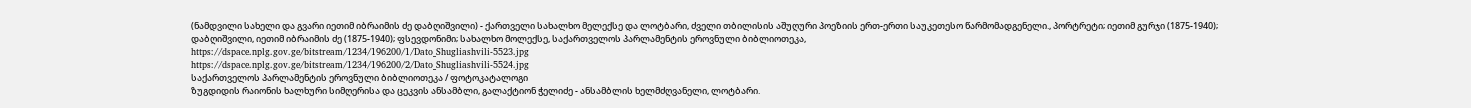(ნამდვილი სახელი და გვარი იეთიმ იბრაიმის ძე დაბღიშვილი) - ქართველი სახალხო მელექსე და ლოტბარი, ძველი თბილისის აშუღური პოეზიის ერთ-ერთი საუკეთესო წარმომადგენელი., პორტრეტი; იეთიმ გურჯი (1875-1940); დაბღიშვილი, იეთიმ იბრაიმის ძე (1875-1940); ფსევდონიმი; სახალხო მოლექსე, საქართველოს პარლამენტის ეროვნული ბიბლიოთეკა,
https://dspace.nplg.gov.ge/bitstream/1234/196200/1/Dato_Shugliashvili-5523.jpg
https://dspace.nplg.gov.ge/bitstream/1234/196200/2/Dato_Shugliashvili-5524.jpg
საქართველოს პარლამენტის ეროვნული ბიბლიოთეკა / ფოტოკატალოგი
ზუგდიდის რაიონის ხალხური სიმღერისა და ცეკვის ანსამბლი, გალაქტიონ ჭელიძე - ანსამბლის ხელმძღვანელი, ლოტბარი.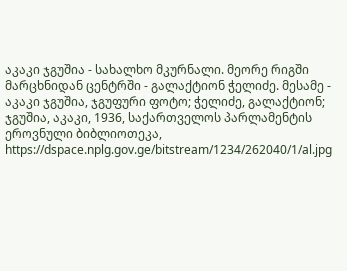აკაკი ჯგუშია - სახალხო მკურნალი. მეორე რიგში მარცხნიდან ცენტრში - გალაქტიონ ჭელიძე. მესამე - აკაკი ჯგუშია, ჯგუფური ფოტო; ჭელიძე, გალაქტიონ; ჯგუშია, აკაკი, 1936, საქართველოს პარლამენტის ეროვნული ბიბლიოთეკა,
https://dspace.nplg.gov.ge/bitstream/1234/262040/1/al.jpg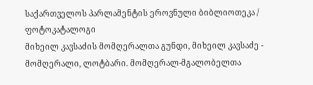საქართველოს პარლამენტის ეროვნული ბიბლიოთეკა / ფოტოკატალოგი
მიხეილ კავსაძის მომღერალთა გუნდი, მიხეილ კავსაძე - მომღერალი, ლოტბარი. მომღერალ-მგალობელთა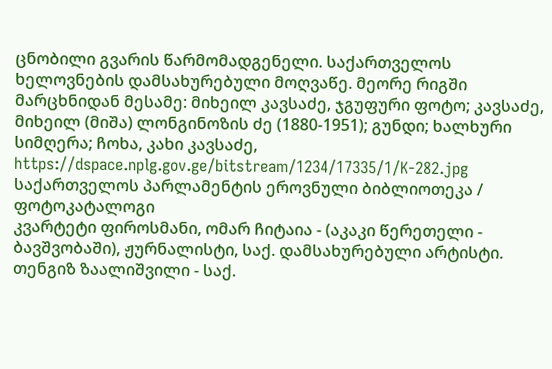ცნობილი გვარის წარმომადგენელი. საქართველოს ხელოვნების დამსახურებული მოღვაწე. მეორე რიგში მარცხნიდან მესამე: მიხეილ კავსაძე, ჯგუფური ფოტო; კავსაძე, მიხეილ (მიშა) ლონგინოზის ძე (1880-1951); გუნდი; ხალხური სიმღერა; ჩოხა, კახი კავსაძე,
https://dspace.nplg.gov.ge/bitstream/1234/17335/1/K-282.jpg
საქართველოს პარლამენტის ეროვნული ბიბლიოთეკა / ფოტოკატალოგი
კვარტეტი ფიროსმანი, ომარ ჩიტაია - (აკაკი წერეთელი - ბავშვობაში), ჟურნალისტი, საქ. დამსახურებული არტისტი. თენგიზ ზაალიშვილი - საქ.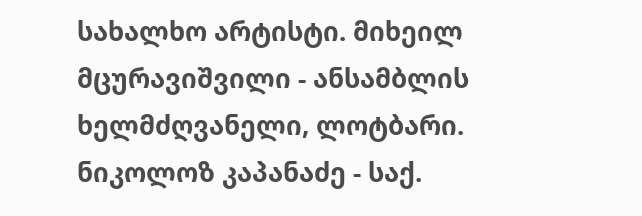სახალხო არტისტი. მიხეილ მცურავიშვილი - ანსამბლის ხელმძღვანელი, ლოტბარი. ნიკოლოზ კაპანაძე - საქ.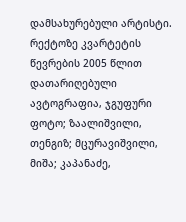დამსახურებული არტისტი. რექტოზე კვარტეტის წევრების 2005 წლით დათარიღებული ავტოგრაფია, ჯგუფური ფოტო; ზაალიშვილი, თენგიზ; მცურავიშვილი, მიშა; კაპანაძე,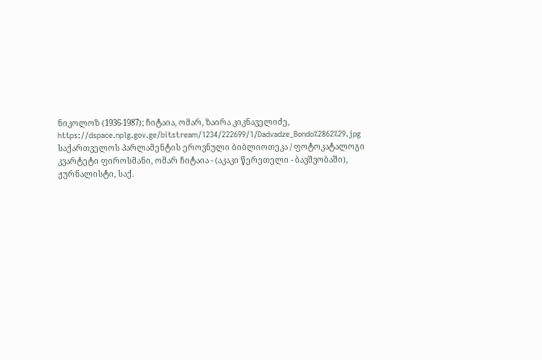ნიკოლოზ (1936-1987); ჩიტაია, ომარ, ზაირა კიკნაველიძე,
https://dspace.nplg.gov.ge/bitstream/1234/222699/1/Dadvadze_Bondo%2862%29.jpg
საქართველოს პარლამენტის ეროვნული ბიბლიოთეკა / ფოტოკატალოგი
კვარტეტი ფიროსმანი, ომარ ჩიტაია - (აკაკი წერეთელი - ბავშვობაში), ჟურნალისტი, საქ.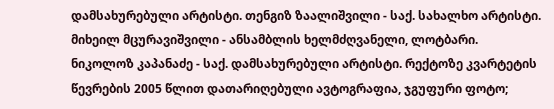დამსახურებული არტისტი. თენგიზ ზაალიშვილი - საქ. სახალხო არტისტი. მიხეილ მცურავიშვილი - ანსამბლის ხელმძღვანელი, ლოტბარი. ნიკოლოზ კაპანაძე - საქ. დამსახურებული არტისტი. რექტოზე კვარტეტის წევრების 2005 წლით დათარიღებული ავტოგრაფია, ჯგუფური ფოტო;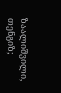ზაალიშვილი, თენგიზ;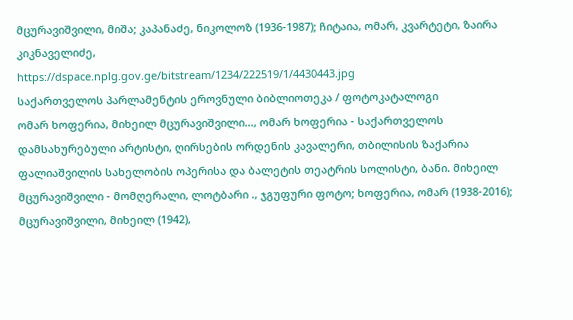მცურავიშვილი, მიშა; კაპანაძე, ნიკოლოზ (1936-1987); ჩიტაია, ომარ, კვარტეტი, ზაირა კიკნაველიძე,
https://dspace.nplg.gov.ge/bitstream/1234/222519/1/4430443.jpg
საქართველოს პარლამენტის ეროვნული ბიბლიოთეკა / ფოტოკატალოგი
ომარ ხოფერია, მიხეილ მცურავიშვილი..., ომარ ხოფერია - საქართველოს დამსახურებული არტისტი, ღირსების ორდენის კავალერი, თბილისის ზაქარია ფალიაშვილის სახელობის ოპერისა და ბალეტის თეატრის სოლისტი, ბანი. მიხეილ მცურავიშვილი - მომღერალი, ლოტბარი ., ჯგუფური ფოტო; ხოფერია, ომარ (1938-2016); მცურავიშვილი, მიხეილ (1942),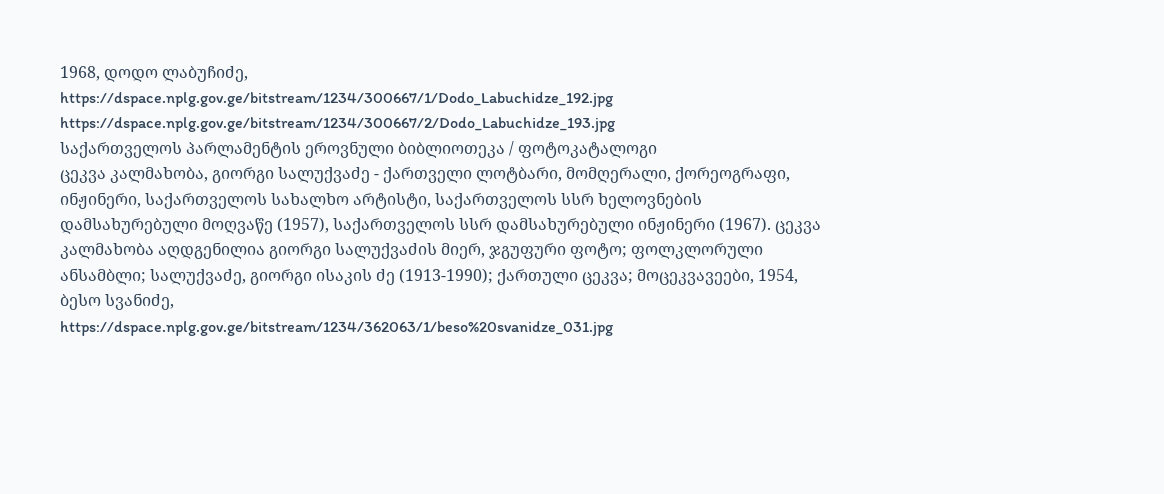1968, დოდო ლაბუჩიძე,
https://dspace.nplg.gov.ge/bitstream/1234/300667/1/Dodo_Labuchidze_192.jpg
https://dspace.nplg.gov.ge/bitstream/1234/300667/2/Dodo_Labuchidze_193.jpg
საქართველოს პარლამენტის ეროვნული ბიბლიოთეკა / ფოტოკატალოგი
ცეკვა კალმახობა, გიორგი სალუქვაძე - ქართველი ლოტბარი, მომღერალი, ქორეოგრაფი, ინჟინერი, საქართველოს სახალხო არტისტი, საქართველოს სსრ ხელოვნების დამსახურებული მოღვაწე (1957), საქართველოს სსრ დამსახურებული ინჟინერი (1967). ცეკვა კალმახობა აღდგენილია გიორგი სალუქვაძის მიერ, ჯგუფური ფოტო; ფოლკლორული ანსამბლი; სალუქვაძე, გიორგი ისაკის ძე (1913-1990); ქართული ცეკვა; მოცეკვავეები, 1954, ბესო სვანიძე,
https://dspace.nplg.gov.ge/bitstream/1234/362063/1/beso%20svanidze_031.jpg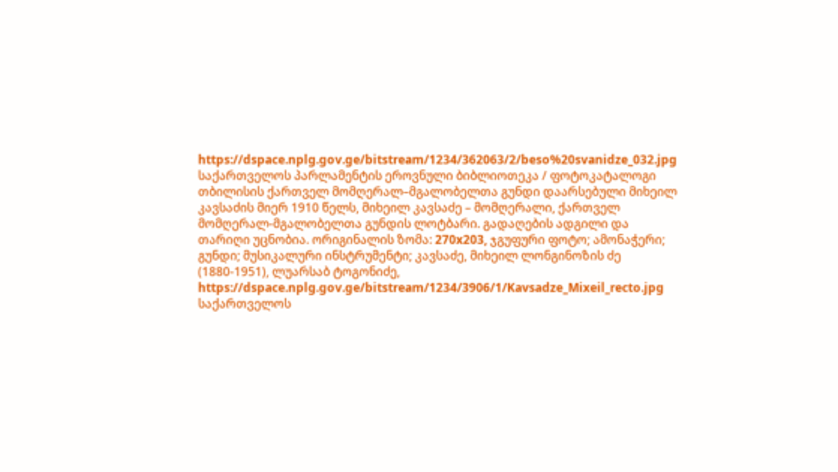https://dspace.nplg.gov.ge/bitstream/1234/362063/2/beso%20svanidze_032.jpg
საქართველოს პარლამენტის ეროვნული ბიბლიოთეკა / ფოტოკატალოგი
თბილისის ქართველ მომღერალ–მგალობელთა გუნდი დაარსებული მიხეილ კავსაძის მიერ 1910 წელს, მიხეილ კავსაძე – მომღერალი, ქართველ მომღერალ-მგალობელთა გუნდის ლოტბარი. გადაღების ადგილი და თარიღი უცნობია. ორიგინალის ზომა: 270x203, ჯგუფური ფოტო; ამონაჭერი; გუნდი; მუსიკალური ინსტრუმენტი; კავსაძე, მიხეილ ლონგინოზის ძე (1880-1951), ლუარსაბ ტოგონიძე,
https://dspace.nplg.gov.ge/bitstream/1234/3906/1/Kavsadze_Mixeil_recto.jpg
საქართველოს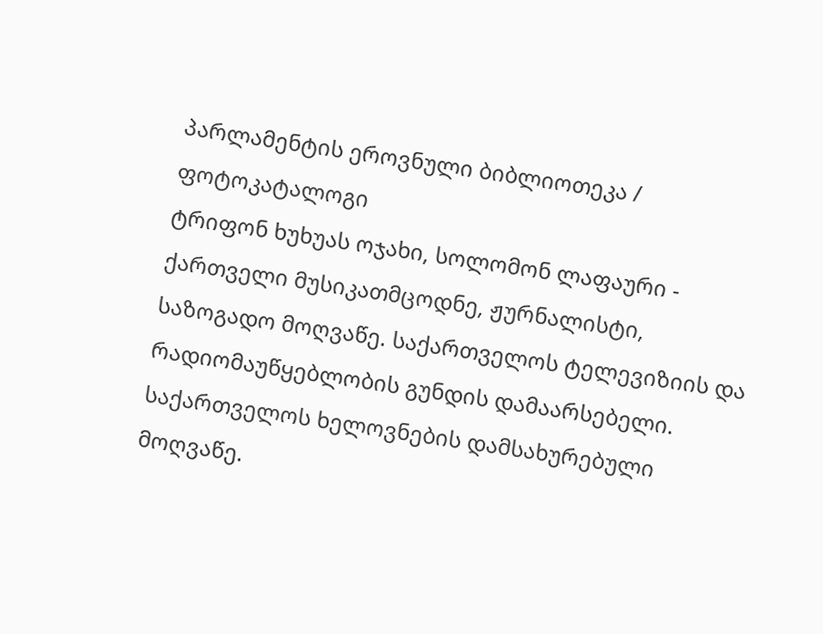პარლამენტის ეროვნული ბიბლიოთეკა / ფოტოკატალოგი
ტრიფონ ხუხუას ოჯახი, სოლომონ ლაფაური - ქართველი მუსიკათმცოდნე, ჟურნალისტი, საზოგადო მოღვაწე. საქართველოს ტელევიზიის და რადიომაუწყებლობის გუნდის დამაარსებელი. საქართველოს ხელოვნების დამსახურებული მოღვაწე.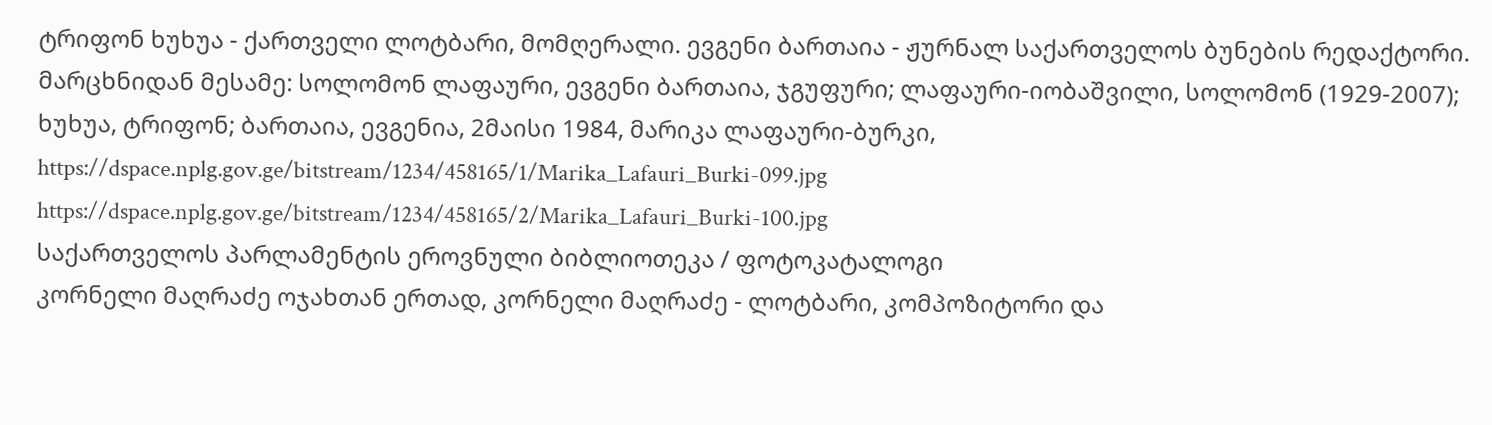ტრიფონ ხუხუა - ქართველი ლოტბარი, მომღერალი. ევგენი ბართაია - ჟურნალ საქართველოს ბუნების რედაქტორი. მარცხნიდან მესამე: სოლომონ ლაფაური, ევგენი ბართაია, ჯგუფური; ლაფაური-იობაშვილი, სოლომონ (1929-2007); ხუხუა, ტრიფონ; ბართაია, ევგენია, 2მაისი 1984, მარიკა ლაფაური-ბურკი,
https://dspace.nplg.gov.ge/bitstream/1234/458165/1/Marika_Lafauri_Burki-099.jpg
https://dspace.nplg.gov.ge/bitstream/1234/458165/2/Marika_Lafauri_Burki-100.jpg
საქართველოს პარლამენტის ეროვნული ბიბლიოთეკა / ფოტოკატალოგი
კორნელი მაღრაძე ოჯახთან ერთად, კორნელი მაღრაძე - ლოტბარი, კომპოზიტორი და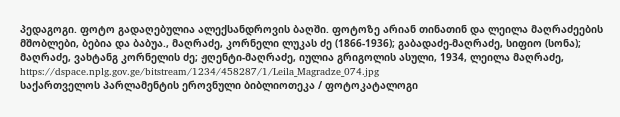პედაგოგი. ფოტო გადაღებულია ალექსანდროვის ბაღში. ფოტოზე არიან თინათინ და ლეილა მაღრაძეების მშობლები, ბებია და ბაბუა., მაღრაძე, კორნელი ლუკას ძე (1866-1936); გაბადაძე-მაღრაძე, სიფიო (სონა); მაღრაძე, ვახტანგ კორნელის ძე; ჟღენტი-მაღრაძე, იულია გრიგოლის ასული, 1934, ლეილა მაღრაძე,
https://dspace.nplg.gov.ge/bitstream/1234/458287/1/Leila_Magradze_074.jpg
საქართველოს პარლამენტის ეროვნული ბიბლიოთეკა / ფოტოკატალოგი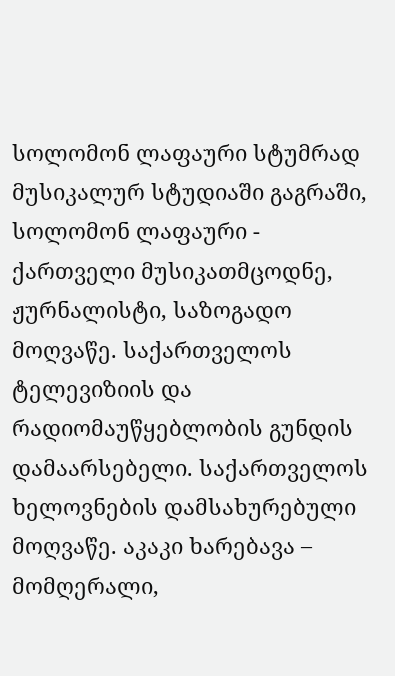სოლომონ ლაფაური სტუმრად მუსიკალურ სტუდიაში გაგრაში, სოლომონ ლაფაური - ქართველი მუსიკათმცოდნე, ჟურნალისტი, საზოგადო მოღვაწე. საქართველოს ტელევიზიის და რადიომაუწყებლობის გუნდის დამაარსებელი. საქართველოს ხელოვნების დამსახურებული მოღვაწე. აკაკი ხარებავა – მომღერალი,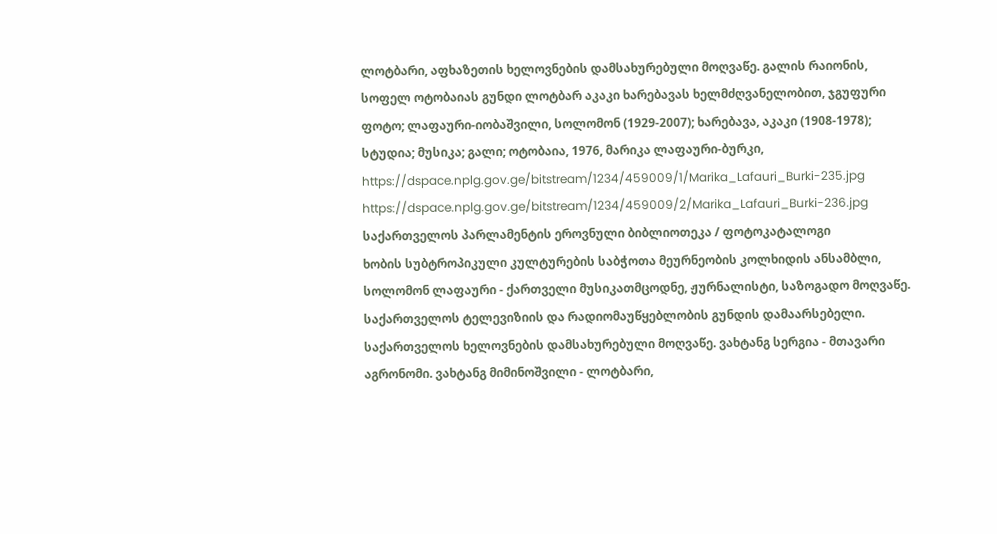ლოტბარი, აფხაზეთის ხელოვნების დამსახურებული მოღვაწე. გალის რაიონის, სოფელ ოტობაიას გუნდი ლოტბარ აკაკი ხარებავას ხელმძღვანელობით, ჯგუფური ფოტო; ლაფაური-იობაშვილი, სოლომონ (1929-2007); ხარებავა, აკაკი (1908-1978); სტუდია; მუსიკა; გალი; ოტობაია, 1976, მარიკა ლაფაური-ბურკი,
https://dspace.nplg.gov.ge/bitstream/1234/459009/1/Marika_Lafauri_Burki-235.jpg
https://dspace.nplg.gov.ge/bitstream/1234/459009/2/Marika_Lafauri_Burki-236.jpg
საქართველოს პარლამენტის ეროვნული ბიბლიოთეკა / ფოტოკატალოგი
ხობის სუბტროპიკული კულტურების საბჭოთა მეურნეობის კოლხიდის ანსამბლი, სოლომონ ლაფაური - ქართველი მუსიკათმცოდნე, ჟურნალისტი, საზოგადო მოღვაწე. საქართველოს ტელევიზიის და რადიომაუწყებლობის გუნდის დამაარსებელი. საქართველოს ხელოვნების დამსახურებული მოღვაწე. ვახტანგ სერგია - მთავარი აგრონომი. ვახტანგ მიმინოშვილი - ლოტბარი,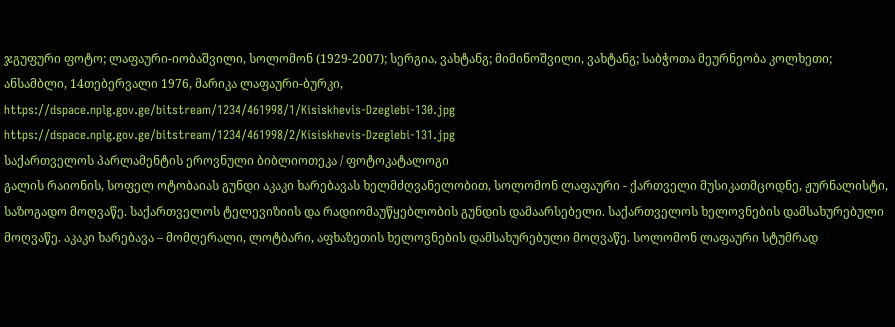ჯგუფური ფოტო; ლაფაური-იობაშვილი, სოლომონ (1929-2007); სერგია, ვახტანგ; მიმინოშვილი, ვახტანგ; საბჭოთა მეურნეობა კოლხეთი; ანსამბლი, 14თებერვალი 1976, მარიკა ლაფაური-ბურკი,
https://dspace.nplg.gov.ge/bitstream/1234/461998/1/Kisiskhevis-Dzeglebi-130.jpg
https://dspace.nplg.gov.ge/bitstream/1234/461998/2/Kisiskhevis-Dzeglebi-131.jpg
საქართველოს პარლამენტის ეროვნული ბიბლიოთეკა / ფოტოკატალოგი
გალის რაიონის, სოფელ ოტობაიას გუნდი აკაკი ხარებავას ხელმძღვანელობით, სოლომონ ლაფაური - ქართველი მუსიკათმცოდნე, ჟურნალისტი, საზოგადო მოღვაწე. საქართველოს ტელევიზიის და რადიომაუწყებლობის გუნდის დამაარსებელი. საქართველოს ხელოვნების დამსახურებული მოღვაწე. აკაკი ხარებავა – მომღერალი, ლოტბარი, აფხაზეთის ხელოვნების დამსახურებული მოღვაწე. სოლომონ ლაფაური სტუმრად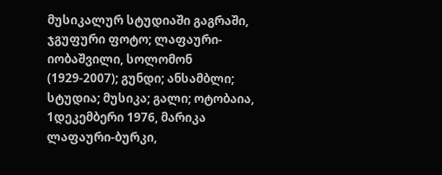მუსიკალურ სტუდიაში გაგრაში, ჯგუფური ფოტო; ლაფაური-იობაშვილი, სოლომონ (1929-2007); გუნდი; ანსამბლი; სტუდია; მუსიკა; გალი; ოტობაია, 1დეკემბერი 1976, მარიკა ლაფაური-ბურკი,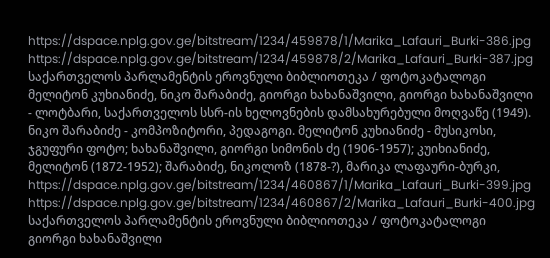https://dspace.nplg.gov.ge/bitstream/1234/459878/1/Marika_Lafauri_Burki-386.jpg
https://dspace.nplg.gov.ge/bitstream/1234/459878/2/Marika_Lafauri_Burki-387.jpg
საქართველოს პარლამენტის ეროვნული ბიბლიოთეკა / ფოტოკატალოგი
მელიტონ კუხიანიძე, ნიკო შარაბიძე, გიორგი ხახანაშვილი, გიორგი ხახანაშვილი - ლოტბარი, საქართველოს სსრ-ის ხელოვნების დამსახურებული მოღვაწე (1949). ნიკო შარაბიძე - კომპოზიტორი, პედაგოგი. მელიტონ კუხიანიძე - მუსიკოსი, ჯგუფური ფოტო; ხახანაშვილი, გიორგი სიმონის ძე (1906-1957); კუიხიანიძე, მელიტონ (1872-1952); შარაბიძე, ნიკოლოზ (1878-?), მარიკა ლაფაური-ბურკი,
https://dspace.nplg.gov.ge/bitstream/1234/460867/1/Marika_Lafauri_Burki-399.jpg
https://dspace.nplg.gov.ge/bitstream/1234/460867/2/Marika_Lafauri_Burki-400.jpg
საქართველოს პარლამენტის ეროვნული ბიბლიოთეკა / ფოტოკატალოგი
გიორგი ხახანაშვილი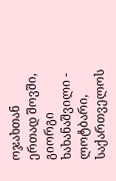ოჯახთან ერთად შოვში, გიორგი ხახანაშვილი - ლოტბარი, საქართველოს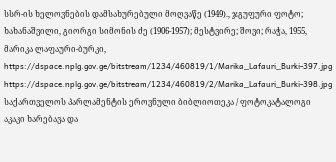სსრ-ის ხელოვნების დამსახურებული მოღვაწე (1949)., ჯგუფური ფოტო; ხახანაშვილი, გიორგი სიმონის ძე (1906-1957); მესტვირე; შოვი; რაჭა, 1955, მარიკა ლაფაური-ბურკი,
https://dspace.nplg.gov.ge/bitstream/1234/460819/1/Marika_Lafauri_Burki-397.jpg
https://dspace.nplg.gov.ge/bitstream/1234/460819/2/Marika_Lafauri_Burki-398.jpg
საქართველოს პარლამენტის ეროვნული ბიბლიოთეკა / ფოტოკატალოგი
აკაკი ხარებავა და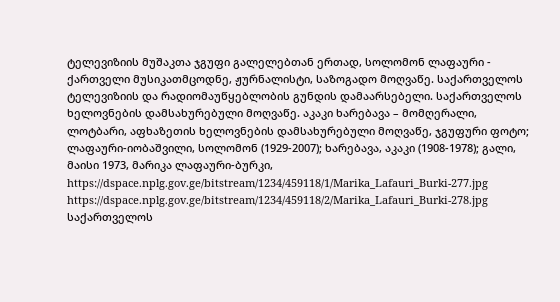ტელევიზიის მუშაკთა ჯგუფი გალელებთან ერთად, სოლომონ ლაფაური - ქართველი მუსიკათმცოდნე, ჟურნალისტი, საზოგადო მოღვაწე. საქართველოს ტელევიზიის და რადიომაუწყებლობის გუნდის დამაარსებელი. საქართველოს ხელოვნების დამსახურებული მოღვაწე. აკაკი ხარებავა – მომღერალი, ლოტბარი, აფხაზეთის ხელოვნების დამსახურებული მოღვაწე, ჯგუფური ფოტო; ლაფაური-იობაშვილი, სოლომონ (1929-2007); ხარებავა, აკაკი (1908-1978); გალი, მაისი 1973, მარიკა ლაფაური-ბურკი,
https://dspace.nplg.gov.ge/bitstream/1234/459118/1/Marika_Lafauri_Burki-277.jpg
https://dspace.nplg.gov.ge/bitstream/1234/459118/2/Marika_Lafauri_Burki-278.jpg
საქართველოს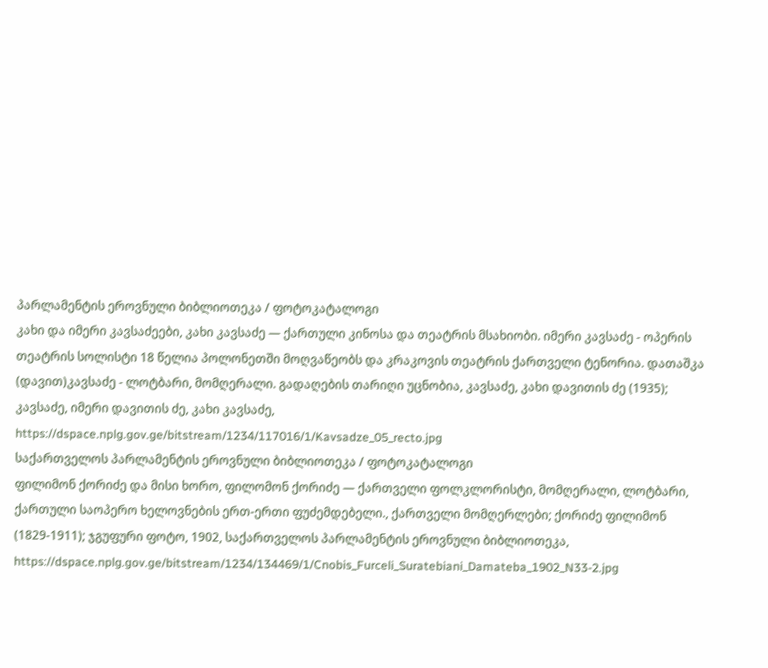პარლამენტის ეროვნული ბიბლიოთეკა / ფოტოკატალოგი
კახი და იმერი კავსაძეები, კახი კავსაძე — ქართული კინოსა და თეატრის მსახიობი. იმერი კავსაძე - ოპერის თეატრის სოლისტი 18 წელია პოლონეთში მოღვაწეობს და კრაკოვის თეატრის ქართველი ტენორია. დათაშკა (დავით)კავსაძე - ლოტბარი, მომღერალი. გადაღების თარიღი უცნობია, კავსაძე, კახი დავითის ძე (1935); კავსაძე, იმერი დავითის ძე, კახი კავსაძე,
https://dspace.nplg.gov.ge/bitstream/1234/117016/1/Kavsadze_05_recto.jpg
საქართველოს პარლამენტის ეროვნული ბიბლიოთეკა / ფოტოკატალოგი
ფილიმონ ქორიძე და მისი ხორო, ფილომონ ქორიძე — ქართველი ფოლკლორისტი, მომღერალი, ლოტბარი, ქართული საოპერო ხელოვნების ერთ-ერთი ფუძემდებელი., ქართველი მომღერლები; ქორიძე ფილიმონ (1829-1911); ჯგუფური ფოტო, 1902, საქართველოს პარლამენტის ეროვნული ბიბლიოთეკა,
https://dspace.nplg.gov.ge/bitstream/1234/134469/1/Cnobis_Furceli_Suratebiani_Damateba_1902_N33-2.jpg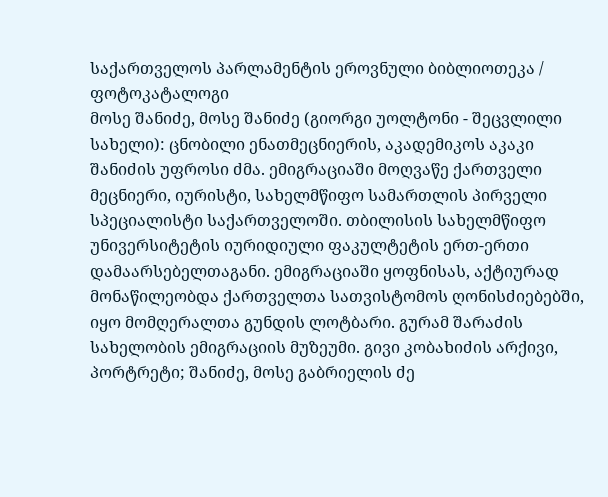საქართველოს პარლამენტის ეროვნული ბიბლიოთეკა / ფოტოკატალოგი
მოსე შანიძე, მოსე შანიძე (გიორგი უოლტონი - შეცვლილი სახელი): ცნობილი ენათმეცნიერის, აკადემიკოს აკაკი შანიძის უფროსი ძმა. ემიგრაციაში მოღვაწე ქართველი მეცნიერი, იურისტი, სახელმწიფო სამართლის პირველი სპეციალისტი საქართველოში. თბილისის სახელმწიფო უნივერსიტეტის იურიდიული ფაკულტეტის ერთ-ერთი დამაარსებელთაგანი. ემიგრაციაში ყოფნისას, აქტიურად მონაწილეობდა ქართველთა სათვისტომოს ღონისძიებებში, იყო მომღერალთა გუნდის ლოტბარი. გურამ შარაძის სახელობის ემიგრაციის მუზეუმი. გივი კობახიძის არქივი, პორტრეტი; შანიძე, მოსე გაბრიელის ძე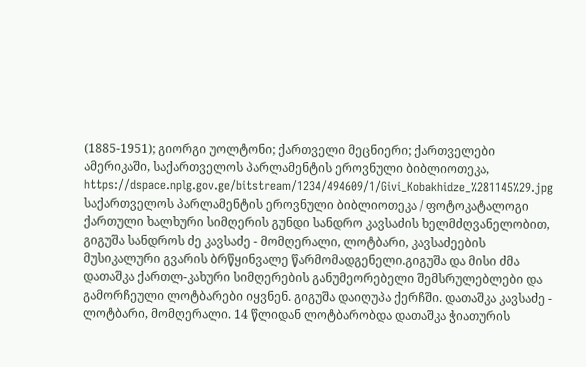(1885-1951); გიორგი უოლტონი; ქართველი მეცნიერი; ქართველები ამერიკაში, საქართველოს პარლამენტის ეროვნული ბიბლიოთეკა,
https://dspace.nplg.gov.ge/bitstream/1234/494609/1/Givi_Kobakhidze_%281145%29.jpg
საქართველოს პარლამენტის ეროვნული ბიბლიოთეკა / ფოტოკატალოგი
ქართული ხალხური სიმღერის გუნდი სანდრო კავსაძის ხელმძღვანელობით, გიგუშა სანდროს ძე კავსაძე - მომღერალი, ლოტბარი, კავსაძეების მუსიკალური გვარის ბრწყინვალე წარმომადგენელი.გიგუშა და მისი ძმა დათაშკა ქართლ-კახური სიმღერების განუმეორებელი შემსრულებლები და გამორჩეული ლოტბარები იყვნენ. გიგუშა დაიღუპა ქერჩში. დათაშკა კავსაძე - ლოტბარი, მომღერალი. 14 წლიდან ლოტბარობდა დათაშკა ჭიათურის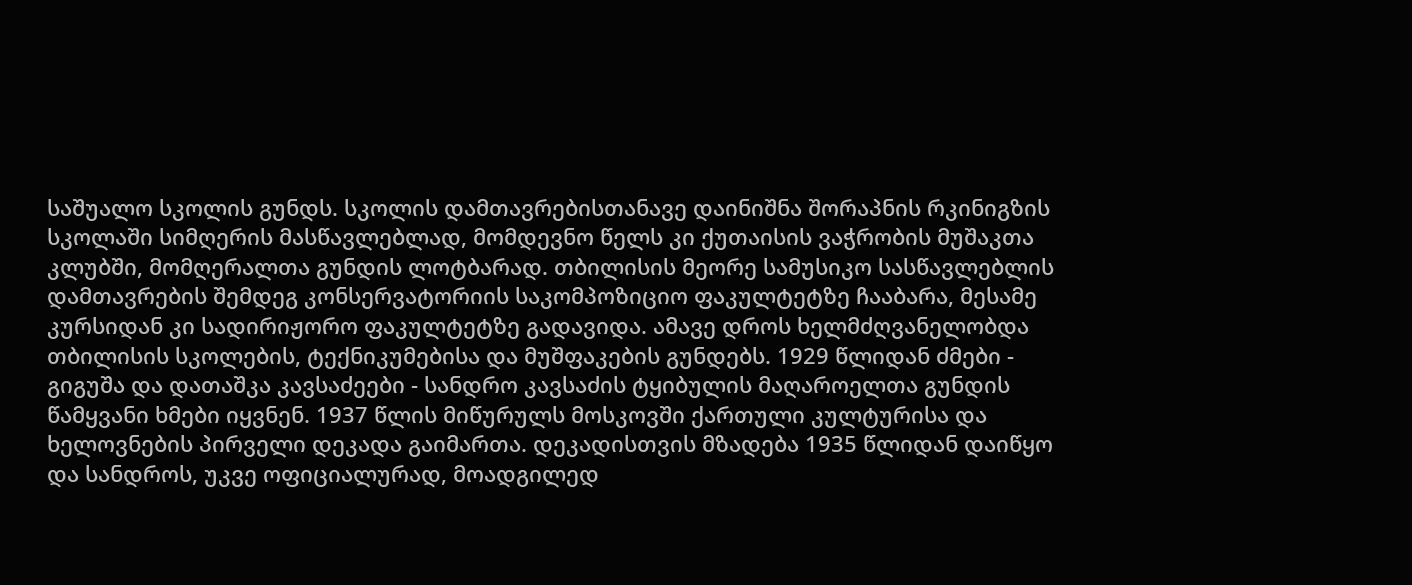საშუალო სკოლის გუნდს. სკოლის დამთავრებისთანავე დაინიშნა შორაპნის რკინიგზის სკოლაში სიმღერის მასწავლებლად, მომდევნო წელს კი ქუთაისის ვაჭრობის მუშაკთა კლუბში, მომღერალთა გუნდის ლოტბარად. თბილისის მეორე სამუსიკო სასწავლებლის დამთავრების შემდეგ კონსერვატორიის საკომპოზიციო ფაკულტეტზე ჩააბარა, მესამე კურსიდან კი სადირიჟორო ფაკულტეტზე გადავიდა. ამავე დროს ხელმძღვანელობდა თბილისის სკოლების, ტექნიკუმებისა და მუშფაკების გუნდებს. 1929 წლიდან ძმები - გიგუშა და დათაშკა კავსაძეები - სანდრო კავსაძის ტყიბულის მაღაროელთა გუნდის წამყვანი ხმები იყვნენ. 1937 წლის მიწურულს მოსკოვში ქართული კულტურისა და ხელოვნების პირველი დეკადა გაიმართა. დეკადისთვის მზადება 1935 წლიდან დაიწყო და სანდროს, უკვე ოფიციალურად, მოადგილედ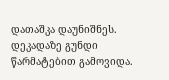დათაშკა დაუნიშნეს. დეკადაზე გუნდი წარმატებით გამოვიდა.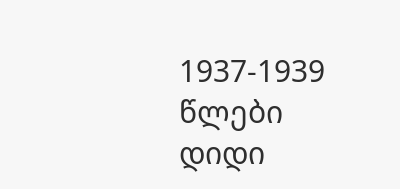1937-1939 წლები დიდი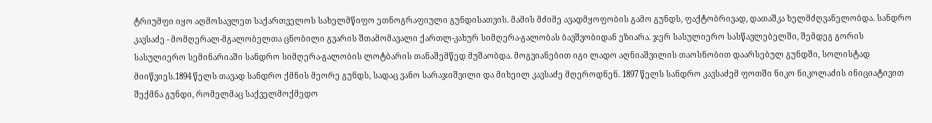ტრიუმფი იყო აღმოსავლეთ საქართველოს სახელმწიფო ეთნოგრაფიული გუნდისათვის. მამის მძიმე ავადმყოფობის გამო გუნდს, ფაქტობრივად, დათაშკა ხელმძღვანელობდა. სანდრო კავსაძე - მომღერალ-მგალობელთა ცნობილი გვარის შთამომავალი ქართლ-კახურ სიმღერა-გალობას ბავშვობიდან ეზიარა. ჯერ სასულიერო სასწავლებელში, შემდეგ გორის სასულიერო სემინარიაში სანდრო სიმღერა-გალობის ლოტბარის თანაშემწედ მუშაობდა. მოგვიანებით იგი ლადო აღნიაშვილის თაოსნობით დაარსებულ გუნდში, სოლისტად მიიწვიეს.1894 წელს თავად სანდრო ქმნის მეორე გუნდს, სადაც ვანო სარაჯიშვილი და მიხეილ კავსაძე მღეროდნენ. 1897 წელს სანდრო კავსაძემ ფოთში ნიკო ნიკოლაძის ინიციატივით შექმნა გუნდი, რომელმაც საქველმოქმედო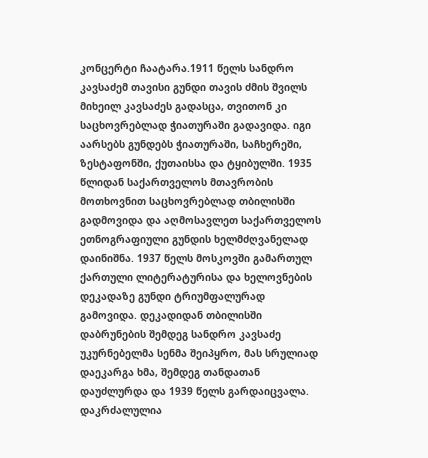კონცერტი ჩაატარა.1911 წელს სანდრო კავსაძემ თავისი გუნდი თავის ძმის შვილს მიხეილ კავსაძეს გადასცა, თვითონ კი საცხოვრებლად ჭიათურაში გადავიდა. იგი აარსებს გუნდებს ჭიათურაში, საჩხერეში, ზესტაფონში, ქუთაისსა და ტყიბულში. 1935 წლიდან საქართველოს მთავრობის მოთხოვნით საცხოვრებლად თბილისში გადმოვიდა და აღმოსავლეთ საქართველოს ეთნოგრაფიული გუნდის ხელმძღვანელად დაინიშნა. 1937 წელს მოსკოვში გამართულ ქართული ლიტერატურისა და ხელოვნების დეკადაზე გუნდი ტრიუმფალურად გამოვიდა. დეკადიდან თბილისში დაბრუნების შემდეგ სანდრო კავსაძე უკურნებელმა სენმა შეიპყრო, მას სრულიად დაეკარგა ხმა, შემდეგ თანდათან დაუძლურდა და 1939 წელს გარდაიცვალა. დაკრძალულია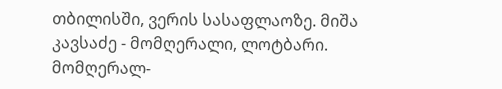თბილისში, ვერის სასაფლაოზე. მიშა კავსაძე - მომღერალი, ლოტბარი. მომღერალ-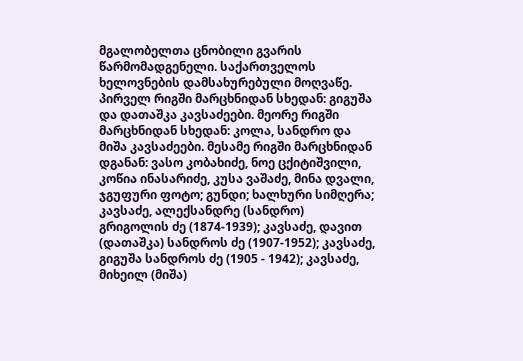მგალობელთა ცნობილი გვარის წარმომადგენელი. საქართველოს ხელოვნების დამსახურებული მოღვაწე. პირველ რიგში მარცხნიდან სხედან: გიგუშა და დათაშკა კავსაძეები. მეორე რიგში მარცხნიდან სხედან: კოლა, სანდრო და მიშა კავსაძეები. მესამე რიგში მარცხნიდან დგანან: ვასო კობახიძე, ნოე ცქიტიშვილი, კოწია ინასარიძე, კუსა ვაშაძე, მინა დვალი, ჯგუფური ფოტო; გუნდი; ხალხური სიმღერა; კავსაძე, ალექსანდრე (სანდრო) გრიგოლის ძე (1874-1939); კავსაძე, დავით (დათაშკა) სანდროს ძე (1907-1952); კავსაძე, გიგუშა სანდროს ძე (1905 - 1942); კავსაძე, მიხეილ (მიშა)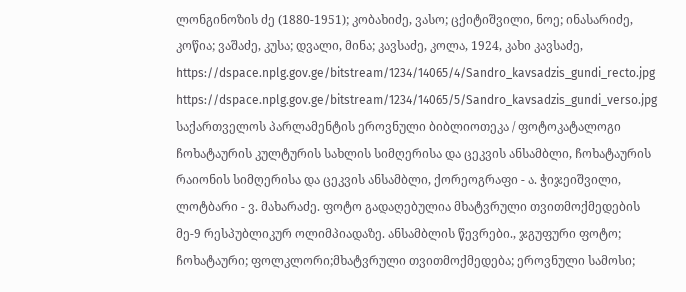ლონგინოზის ძე (1880-1951); კობახიძე, ვასო; ცქიტიშვილი, ნოე; ინასარიძე, კოწია; ვაშაძე, კუსა; დვალი, მინა; კავსაძე, კოლა, 1924, კახი კავსაძე,
https://dspace.nplg.gov.ge/bitstream/1234/14065/4/Sandro_kavsadzis_gundi_recto.jpg
https://dspace.nplg.gov.ge/bitstream/1234/14065/5/Sandro_kavsadzis_gundi_verso.jpg
საქართველოს პარლამენტის ეროვნული ბიბლიოთეკა / ფოტოკატალოგი
ჩოხატაურის კულტურის სახლის სიმღერისა და ცეკვის ანსამბლი, ჩოხატაურის რაიონის სიმღერისა და ცეკვის ანსამბლი, ქორეოგრაფი - ა. ჭიჯეიშვილი, ლოტბარი - ვ. მახარაძე. ფოტო გადაღებულია მხატვრული თვითმოქმედების მე-9 რესპუბლიკურ ოლიმპიადაზე. ანსამბლის წევრები., ჯგუფური ფოტო; ჩოხატაური; ფოლკლორი;მხატვრული თვითმოქმედება; ეროვნული სამოსი;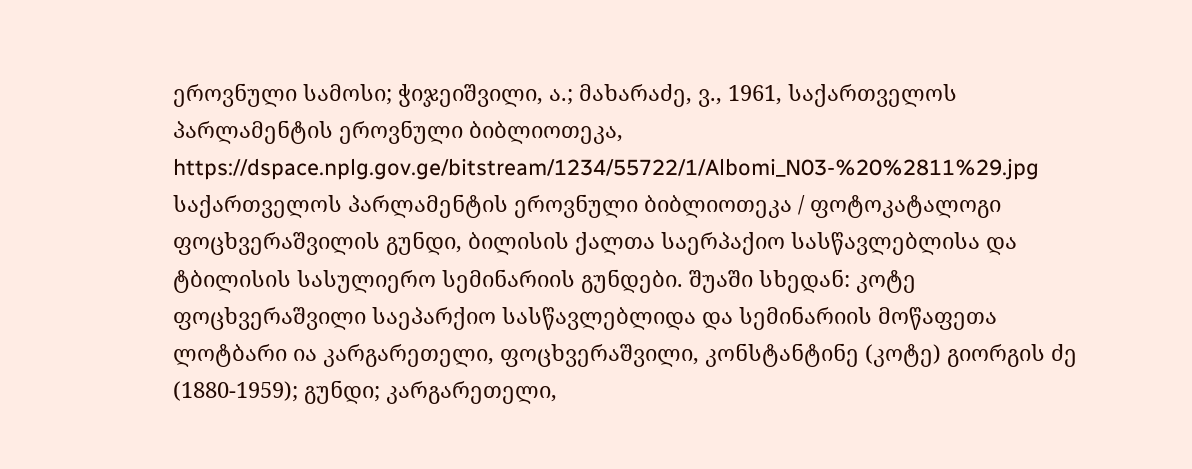ეროვნული სამოსი; ჭიჯეიშვილი, ა.; მახარაძე, ვ., 1961, საქართველოს პარლამენტის ეროვნული ბიბლიოთეკა,
https://dspace.nplg.gov.ge/bitstream/1234/55722/1/Albomi_N03-%20%2811%29.jpg
საქართველოს პარლამენტის ეროვნული ბიბლიოთეკა / ფოტოკატალოგი
ფოცხვერაშვილის გუნდი, ბილისის ქალთა საერპაქიო სასწავლებლისა და ტბილისის სასულიერო სემინარიის გუნდები. შუაში სხედან: კოტე ფოცხვერაშვილი საეპარქიო სასწავლებლიდა და სემინარიის მოწაფეთა ლოტბარი ია კარგარეთელი, ფოცხვერაშვილი, კონსტანტინე (კოტე) გიორგის ძე (1880-1959); გუნდი; კარგარეთელი,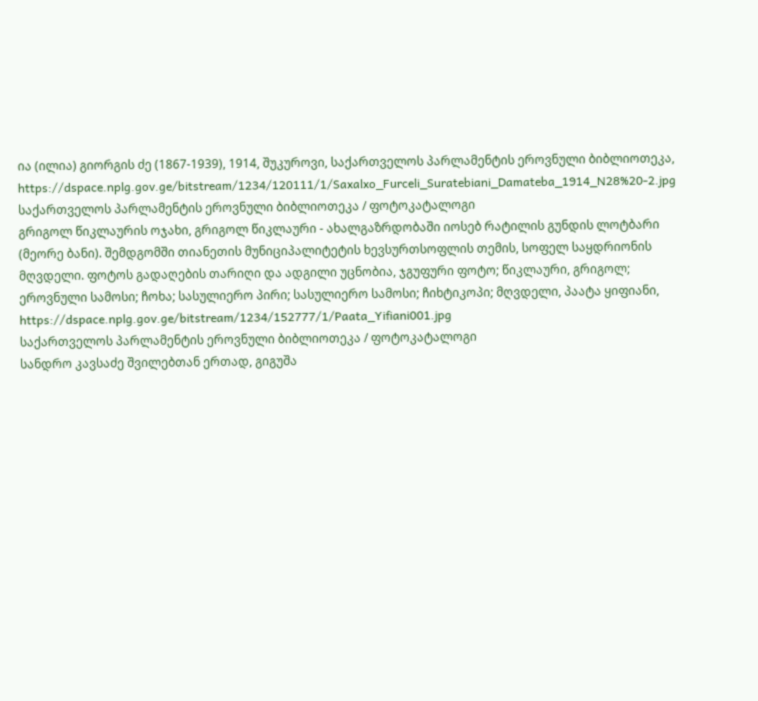ია (ილია) გიორგის ძე (1867-1939), 1914, შუკუროვი, საქართველოს პარლამენტის ეროვნული ბიბლიოთეკა,
https://dspace.nplg.gov.ge/bitstream/1234/120111/1/Saxalxo_Furceli_Suratebiani_Damateba_1914_N28%20-2.jpg
საქართველოს პარლამენტის ეროვნული ბიბლიოთეკა / ფოტოკატალოგი
გრიგოლ წიკლაურის ოჯახი, გრიგოლ წიკლაური - ახალგაზრდობაში იოსებ რატილის გუნდის ლოტბარი (მეორე ბანი). შემდგომში თიანეთის მუნიციპალიტეტის ხევსურთსოფლის თემის, სოფელ საყდრიონის მღვდელი. ფოტოს გადაღების თარიღი და ადგილი უცნობია, ჯგუფური ფოტო; წიკლაური, გრიგოლ; ეროვნული სამოსი; ჩოხა; სასულიერო პირი; სასულიერო სამოსი; ჩიხტიკოპი; მღვდელი, პაატა ყიფიანი,
https://dspace.nplg.gov.ge/bitstream/1234/152777/1/Paata_Yifiani001.jpg
საქართველოს პარლამენტის ეროვნული ბიბლიოთეკა / ფოტოკატალოგი
სანდრო კავსაძე შვილებთან ერთად, გიგუშა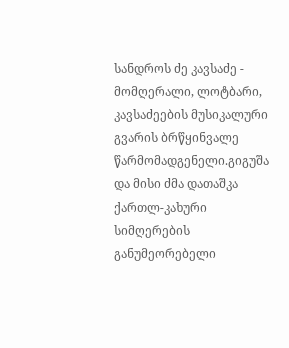სანდროს ძე კავსაძე - მომღერალი, ლოტბარი, კავსაძეების მუსიკალური გვარის ბრწყინვალე წარმომადგენელი.გიგუშა და მისი ძმა დათაშკა ქართლ-კახური სიმღერების განუმეორებელი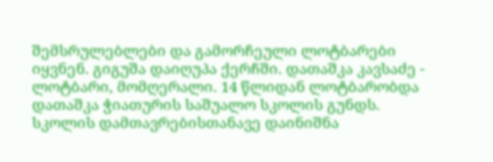შემსრულებლები და გამორჩეული ლოტბარები იყვნენ. გიგუშა დაიღუპა ქერჩში. დათაშკა კავსაძე - ლოტბარი, მომღერალი. 14 წლიდან ლოტბარობდა დათაშკა ჭიათურის საშუალო სკოლის გუნდს. სკოლის დამთავრებისთანავე დაინიშნა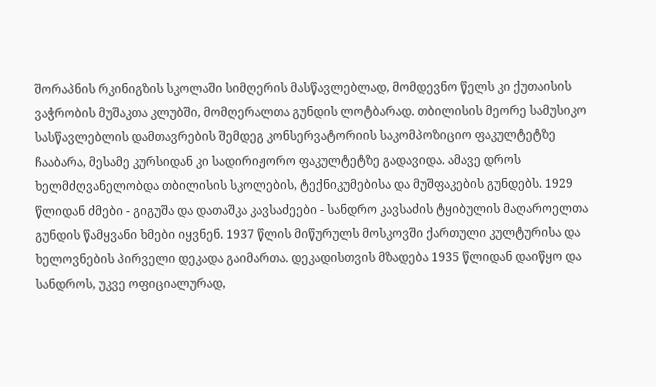შორაპნის რკინიგზის სკოლაში სიმღერის მასწავლებლად, მომდევნო წელს კი ქუთაისის ვაჭრობის მუშაკთა კლუბში, მომღერალთა გუნდის ლოტბარად. თბილისის მეორე სამუსიკო სასწავლებლის დამთავრების შემდეგ კონსერვატორიის საკომპოზიციო ფაკულტეტზე ჩააბარა, მესამე კურსიდან კი სადირიჟორო ფაკულტეტზე გადავიდა. ამავე დროს ხელმძღვანელობდა თბილისის სკოლების, ტექნიკუმებისა და მუშფაკების გუნდებს. 1929 წლიდან ძმები - გიგუშა და დათაშკა კავსაძეები - სანდრო კავსაძის ტყიბულის მაღაროელთა გუნდის წამყვანი ხმები იყვნენ. 1937 წლის მიწურულს მოსკოვში ქართული კულტურისა და ხელოვნების პირველი დეკადა გაიმართა. დეკადისთვის მზადება 1935 წლიდან დაიწყო და სანდროს, უკვე ოფიციალურად,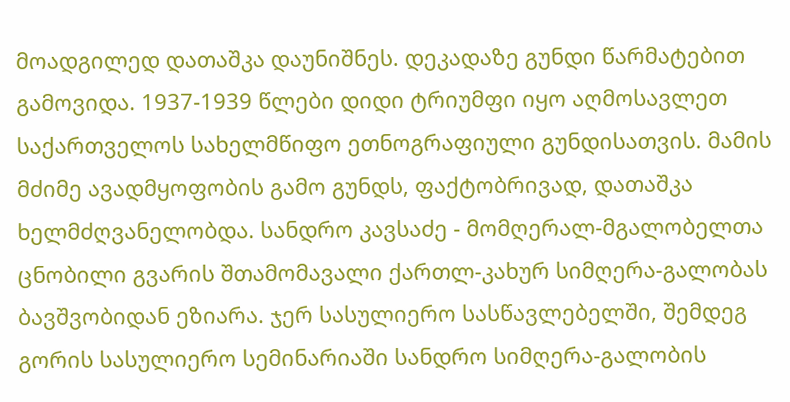მოადგილედ დათაშკა დაუნიშნეს. დეკადაზე გუნდი წარმატებით გამოვიდა. 1937-1939 წლები დიდი ტრიუმფი იყო აღმოსავლეთ საქართველოს სახელმწიფო ეთნოგრაფიული გუნდისათვის. მამის მძიმე ავადმყოფობის გამო გუნდს, ფაქტობრივად, დათაშკა ხელმძღვანელობდა. სანდრო კავსაძე - მომღერალ-მგალობელთა ცნობილი გვარის შთამომავალი ქართლ-კახურ სიმღერა-გალობას ბავშვობიდან ეზიარა. ჯერ სასულიერო სასწავლებელში, შემდეგ გორის სასულიერო სემინარიაში სანდრო სიმღერა-გალობის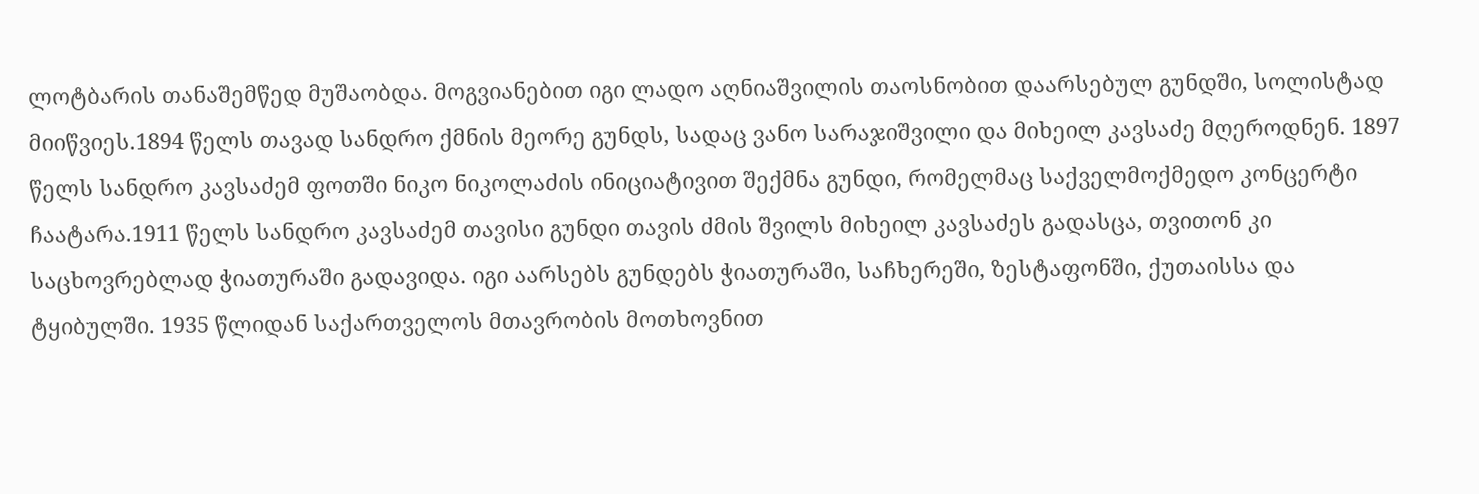ლოტბარის თანაშემწედ მუშაობდა. მოგვიანებით იგი ლადო აღნიაშვილის თაოსნობით დაარსებულ გუნდში, სოლისტად მიიწვიეს.1894 წელს თავად სანდრო ქმნის მეორე გუნდს, სადაც ვანო სარაჯიშვილი და მიხეილ კავსაძე მღეროდნენ. 1897 წელს სანდრო კავსაძემ ფოთში ნიკო ნიკოლაძის ინიციატივით შექმნა გუნდი, რომელმაც საქველმოქმედო კონცერტი ჩაატარა.1911 წელს სანდრო კავსაძემ თავისი გუნდი თავის ძმის შვილს მიხეილ კავსაძეს გადასცა, თვითონ კი საცხოვრებლად ჭიათურაში გადავიდა. იგი აარსებს გუნდებს ჭიათურაში, საჩხერეში, ზესტაფონში, ქუთაისსა და ტყიბულში. 1935 წლიდან საქართველოს მთავრობის მოთხოვნით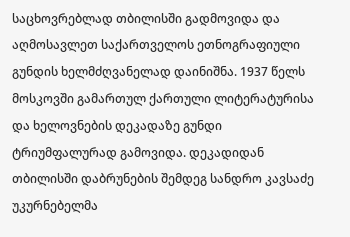საცხოვრებლად თბილისში გადმოვიდა და აღმოსავლეთ საქართველოს ეთნოგრაფიული გუნდის ხელმძღვანელად დაინიშნა. 1937 წელს მოსკოვში გამართულ ქართული ლიტერატურისა და ხელოვნების დეკადაზე გუნდი ტრიუმფალურად გამოვიდა. დეკადიდან თბილისში დაბრუნების შემდეგ სანდრო კავსაძე უკურნებელმა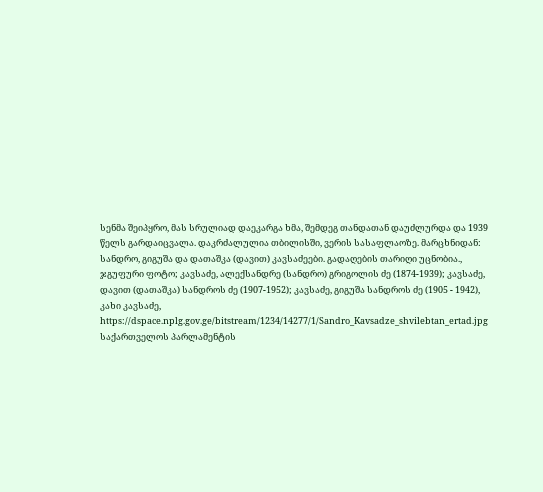სენმა შეიპყრო, მას სრულიად დაეკარგა ხმა, შემდეგ თანდათან დაუძლურდა და 1939 წელს გარდაიცვალა. დაკრძალულია თბილისში, ვერის სასაფლაოზე. მარცხნიდან: სანდრო, გიგუშა და დათაშკა (დავით) კავსაძეები. გადაღების თარიღი უცნობია., ჯგუფური ფოტო; კავსაძე, ალექსანდრე (სანდრო) გრიგოლის ძე (1874-1939); კავსაძე, დავით (დათაშკა) სანდროს ძე (1907-1952); კავსაძე, გიგუშა სანდროს ძე (1905 - 1942), კახი კავსაძე,
https://dspace.nplg.gov.ge/bitstream/1234/14277/1/Sandro_Kavsadze_shvilebtan_ertad.jpg
საქართველოს პარლამენტის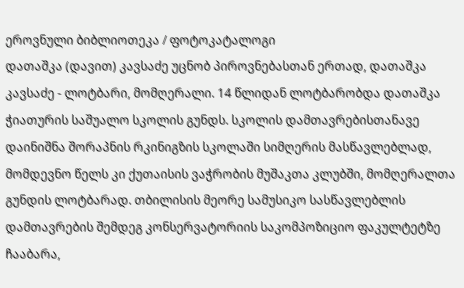ეროვნული ბიბლიოთეკა / ფოტოკატალოგი
დათაშკა (დავით) კავსაძე უცნობ პიროვნებასთან ერთად, დათაშკა კავსაძე - ლოტბარი, მომღერალი. 14 წლიდან ლოტბარობდა დათაშკა ჭიათურის საშუალო სკოლის გუნდს. სკოლის დამთავრებისთანავე დაინიშნა შორაპნის რკინიგზის სკოლაში სიმღერის მასწავლებლად, მომდევნო წელს კი ქუთაისის ვაჭრობის მუშაკთა კლუბში, მომღერალთა გუნდის ლოტბარად. თბილისის მეორე სამუსიკო სასწავლებლის დამთავრების შემდეგ კონსერვატორიის საკომპოზიციო ფაკულტეტზე ჩააბარა,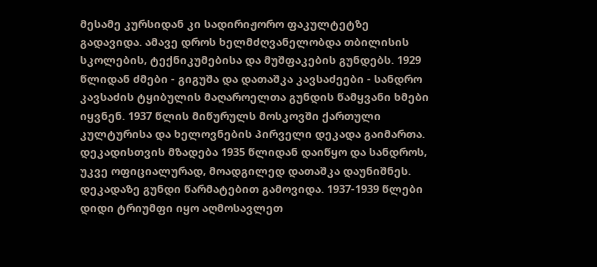მესამე კურსიდან კი სადირიჟორო ფაკულტეტზე გადავიდა. ამავე დროს ხელმძღვანელობდა თბილისის სკოლების, ტექნიკუმებისა და მუშფაკების გუნდებს. 1929 წლიდან ძმები - გიგუშა და დათაშკა კავსაძეები - სანდრო კავსაძის ტყიბულის მაღაროელთა გუნდის წამყვანი ხმები იყვნენ. 1937 წლის მიწურულს მოსკოვში ქართული კულტურისა და ხელოვნების პირველი დეკადა გაიმართა. დეკადისთვის მზადება 1935 წლიდან დაიწყო და სანდროს, უკვე ოფიციალურად, მოადგილედ დათაშკა დაუნიშნეს. დეკადაზე გუნდი წარმატებით გამოვიდა. 1937-1939 წლები დიდი ტრიუმფი იყო აღმოსავლეთ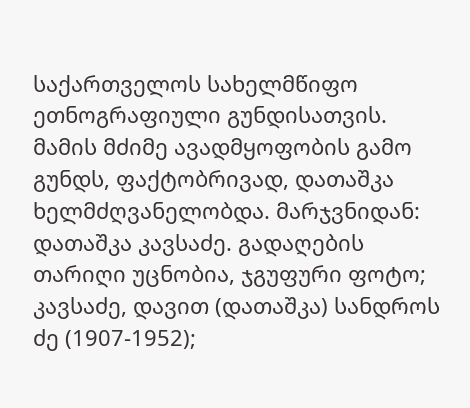საქართველოს სახელმწიფო ეთნოგრაფიული გუნდისათვის. მამის მძიმე ავადმყოფობის გამო გუნდს, ფაქტობრივად, დათაშკა ხელმძღვანელობდა. მარჯვნიდან: დათაშკა კავსაძე. გადაღების თარიღი უცნობია, ჯგუფური ფოტო; კავსაძე, დავით (დათაშკა) სანდროს ძე (1907-1952);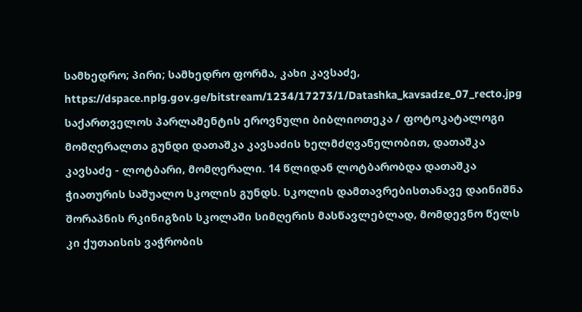სამხედრო; პირი; სამხედრო ფორმა, კახი კავსაძე,
https://dspace.nplg.gov.ge/bitstream/1234/17273/1/Datashka_kavsadze_07_recto.jpg
საქართველოს პარლამენტის ეროვნული ბიბლიოთეკა / ფოტოკატალოგი
მომღერალთა გუნდი დათაშკა კავსაძის ხელმძღვანელობით, დათაშკა კავსაძე - ლოტბარი, მომღერალი. 14 წლიდან ლოტბარობდა დათაშკა ჭიათურის საშუალო სკოლის გუნდს. სკოლის დამთავრებისთანავე დაინიშნა შორაპნის რკინიგზის სკოლაში სიმღერის მასწავლებლად, მომდევნო წელს კი ქუთაისის ვაჭრობის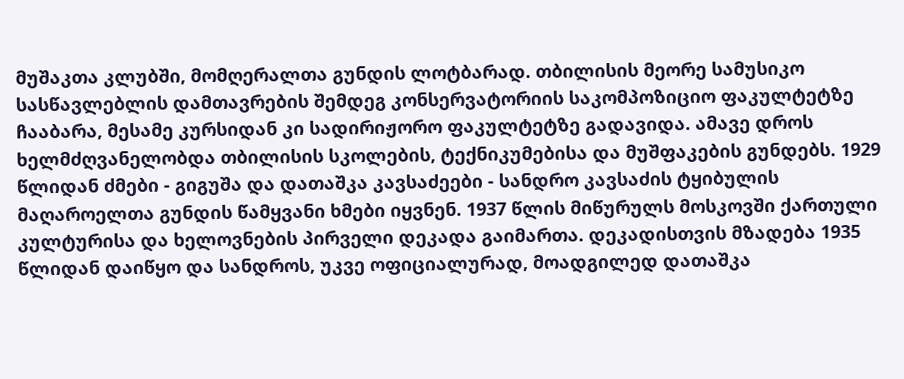მუშაკთა კლუბში, მომღერალთა გუნდის ლოტბარად. თბილისის მეორე სამუსიკო სასწავლებლის დამთავრების შემდეგ კონსერვატორიის საკომპოზიციო ფაკულტეტზე ჩააბარა, მესამე კურსიდან კი სადირიჟორო ფაკულტეტზე გადავიდა. ამავე დროს ხელმძღვანელობდა თბილისის სკოლების, ტექნიკუმებისა და მუშფაკების გუნდებს. 1929 წლიდან ძმები - გიგუშა და დათაშკა კავსაძეები - სანდრო კავსაძის ტყიბულის მაღაროელთა გუნდის წამყვანი ხმები იყვნენ. 1937 წლის მიწურულს მოსკოვში ქართული კულტურისა და ხელოვნების პირველი დეკადა გაიმართა. დეკადისთვის მზადება 1935 წლიდან დაიწყო და სანდროს, უკვე ოფიციალურად, მოადგილედ დათაშკა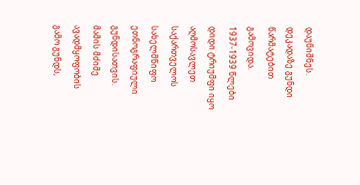დაუნიშნეს. დეკადაზე გუნდი წარმატებით გამოვიდა. 1937-1939 წლები დიდი ტრიუმფი იყო აღმოსავლეთ საქართველოს სახელმწიფო ეთნოგრაფიული გუნდისათვის. მამის მძიმე ავადმყოფობის გამო გუნდს,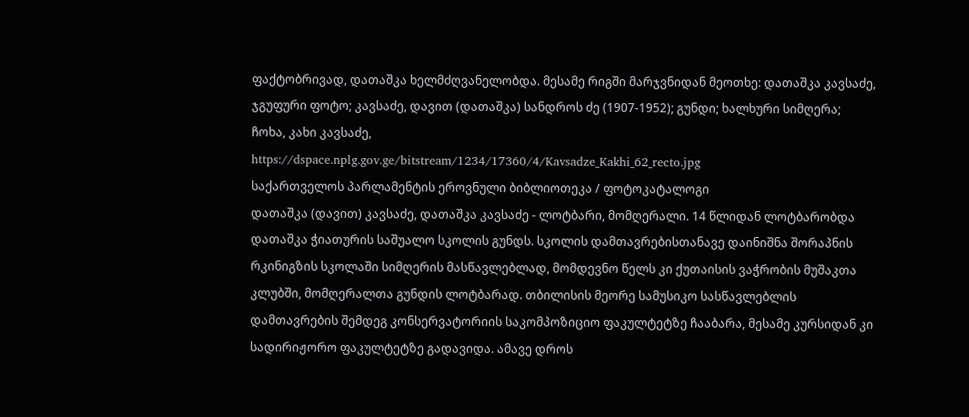ფაქტობრივად, დათაშკა ხელმძღვანელობდა. მესამე რიგში მარჯვნიდან მეოთხე: დათაშკა კავსაძე, ჯგუფური ფოტო; კავსაძე, დავით (დათაშკა) სანდროს ძე (1907-1952); გუნდი; ხალხური სიმღერა; ჩოხა, კახი კავსაძე,
https://dspace.nplg.gov.ge/bitstream/1234/17360/4/Kavsadze_Kakhi_62_recto.jpg
საქართველოს პარლამენტის ეროვნული ბიბლიოთეკა / ფოტოკატალოგი
დათაშკა (დავით) კავსაძე, დათაშკა კავსაძე - ლოტბარი, მომღერალი. 14 წლიდან ლოტბარობდა დათაშკა ჭიათურის საშუალო სკოლის გუნდს. სკოლის დამთავრებისთანავე დაინიშნა შორაპნის რკინიგზის სკოლაში სიმღერის მასწავლებლად, მომდევნო წელს კი ქუთაისის ვაჭრობის მუშაკთა კლუბში, მომღერალთა გუნდის ლოტბარად. თბილისის მეორე სამუსიკო სასწავლებლის დამთავრების შემდეგ კონსერვატორიის საკომპოზიციო ფაკულტეტზე ჩააბარა, მესამე კურსიდან კი სადირიჟორო ფაკულტეტზე გადავიდა. ამავე დროს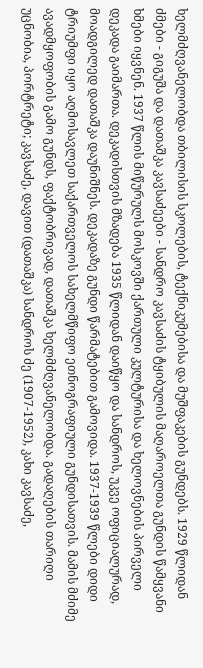ხელმძღვანელობდა თბილისის სკოლების, ტექნიკუმებისა და მუშფაკების გუნდებს. 1929 წლიდან ძმები - გიგუშა და დათაშკა კავსაძეები - სანდრო კავსაძის ტყიბულის მაღაროელთა გუნდის წამყვანი ხმები იყვნენ. 1937 წლის მიწურულს მოსკოვში ქართული კულტურისა და ხელოვნების პირველი დეკადა გაიმართა. დეკადისთვის მზადება 1935 წლიდან დაიწყო და სანდროს, უკვე ოფიციალურად, მოადგილედ დათაშკა დაუნიშნეს. დეკადაზე გუნდი წარმატებით გამოვიდა. 1937-1939 წლები დიდი ტრიუმფი იყო აღმოსავლეთ საქართველოს სახელმწიფო ეთნოგრაფიული გუნდისათვის. მამის მძიმე ავადმყოფობის გამო გუნდს, ფაქტობრივად, დათაშკა ხელმძღვანელობდა. გადაღების თარიღი უცნობია, პორტრეტი; კავსაძე, დავით (დათაშკა) სანდროს ძე (1907-1952), კახი კავსაძე,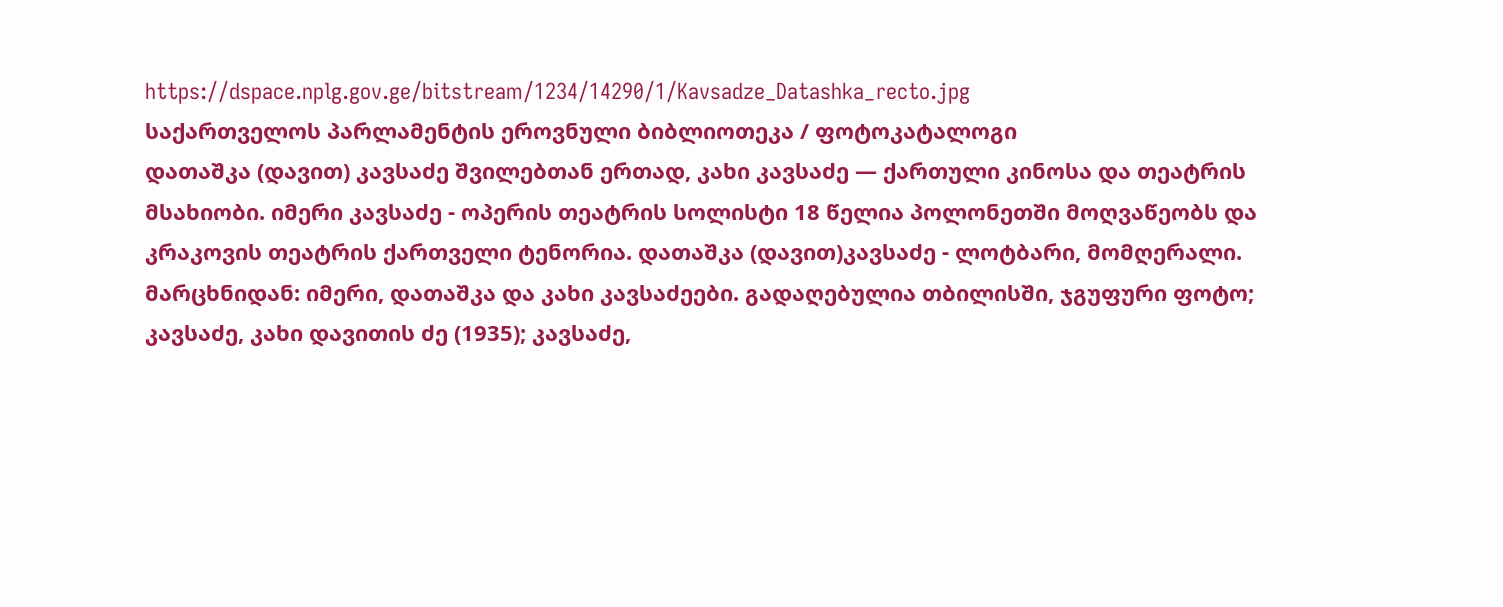https://dspace.nplg.gov.ge/bitstream/1234/14290/1/Kavsadze_Datashka_recto.jpg
საქართველოს პარლამენტის ეროვნული ბიბლიოთეკა / ფოტოკატალოგი
დათაშკა (დავით) კავსაძე შვილებთან ერთად, კახი კავსაძე — ქართული კინოსა და თეატრის მსახიობი. იმერი კავსაძე - ოპერის თეატრის სოლისტი 18 წელია პოლონეთში მოღვაწეობს და კრაკოვის თეატრის ქართველი ტენორია. დათაშკა (დავით)კავსაძე - ლოტბარი, მომღერალი. მარცხნიდან: იმერი, დათაშკა და კახი კავსაძეები. გადაღებულია თბილისში, ჯგუფური ფოტო; კავსაძე, კახი დავითის ძე (1935); კავსაძე,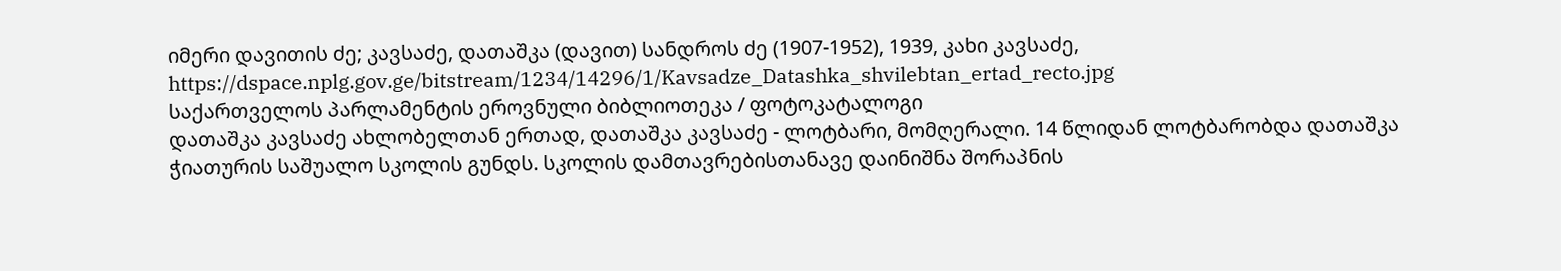იმერი დავითის ძე; კავსაძე, დათაშკა (დავით) სანდროს ძე (1907-1952), 1939, კახი კავსაძე,
https://dspace.nplg.gov.ge/bitstream/1234/14296/1/Kavsadze_Datashka_shvilebtan_ertad_recto.jpg
საქართველოს პარლამენტის ეროვნული ბიბლიოთეკა / ფოტოკატალოგი
დათაშკა კავსაძე ახლობელთან ერთად, დათაშკა კავსაძე - ლოტბარი, მომღერალი. 14 წლიდან ლოტბარობდა დათაშკა ჭიათურის საშუალო სკოლის გუნდს. სკოლის დამთავრებისთანავე დაინიშნა შორაპნის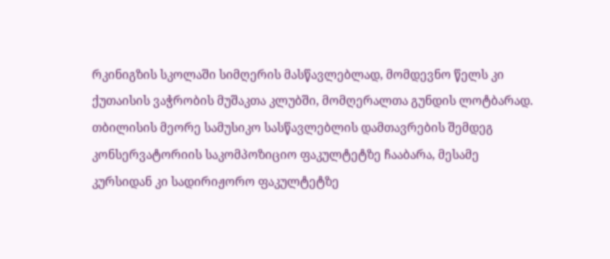რკინიგზის სკოლაში სიმღერის მასწავლებლად, მომდევნო წელს კი ქუთაისის ვაჭრობის მუშაკთა კლუბში, მომღერალთა გუნდის ლოტბარად. თბილისის მეორე სამუსიკო სასწავლებლის დამთავრების შემდეგ კონსერვატორიის საკომპოზიციო ფაკულტეტზე ჩააბარა, მესამე კურსიდან კი სადირიჟორო ფაკულტეტზე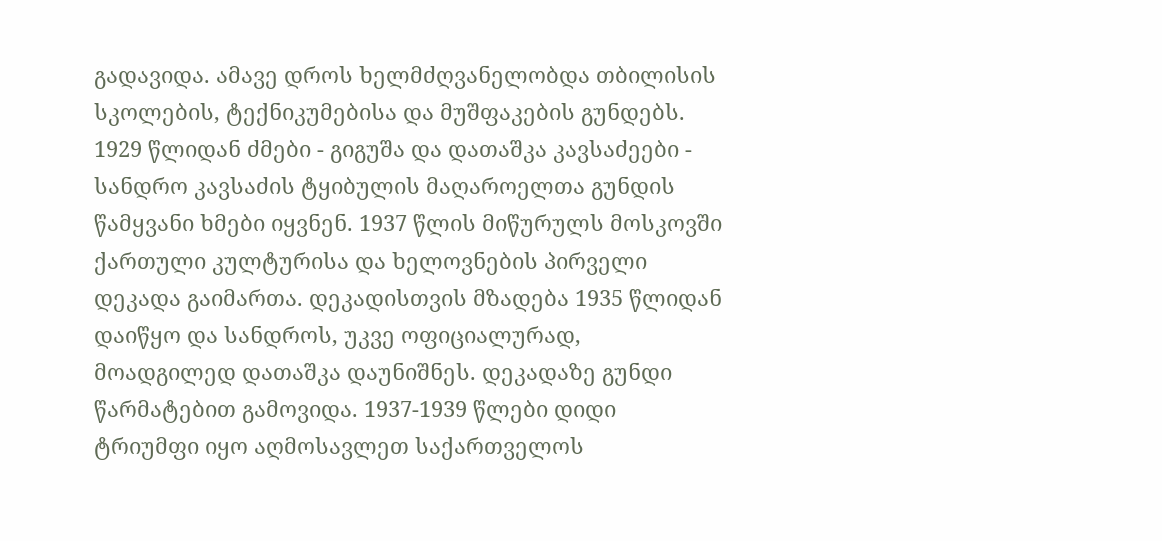გადავიდა. ამავე დროს ხელმძღვანელობდა თბილისის სკოლების, ტექნიკუმებისა და მუშფაკების გუნდებს. 1929 წლიდან ძმები - გიგუშა და დათაშკა კავსაძეები - სანდრო კავსაძის ტყიბულის მაღაროელთა გუნდის წამყვანი ხმები იყვნენ. 1937 წლის მიწურულს მოსკოვში ქართული კულტურისა და ხელოვნების პირველი დეკადა გაიმართა. დეკადისთვის მზადება 1935 წლიდან დაიწყო და სანდროს, უკვე ოფიციალურად, მოადგილედ დათაშკა დაუნიშნეს. დეკადაზე გუნდი წარმატებით გამოვიდა. 1937-1939 წლები დიდი ტრიუმფი იყო აღმოსავლეთ საქართველოს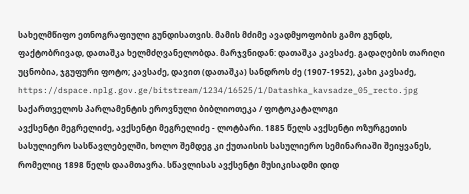სახელმწიფო ეთნოგრაფიული გუნდისათვის. მამის მძიმე ავადმყოფობის გამო გუნდს, ფაქტობრივად, დათაშკა ხელმძღვანელობდა. მარჯვნიდან: დათაშკა კავსაძე. გადაღების თარიღი უცნობია, ჯგუფური ფოტო; კავსაძე, დავით (დათაშკა) სანდროს ძე (1907-1952), კახი კავსაძე,
https://dspace.nplg.gov.ge/bitstream/1234/16525/1/Datashka_kavsadze_05_recto.jpg
საქართველოს პარლამენტის ეროვნული ბიბლიოთეკა / ფოტოკატალოგი
ავქსენტი მეგრელიძე, ავქსენტი მეგრელიძე - ლოტბარი. 1885 წელს ავქსენტი ოზურგეთის სასულიერო სასწავლებელში, ხოლო შემდეგ კი ქუთაისის სასულიერო სემინარიაში შეიყვანეს, რომელიც 1898 წელს დაამთავრა. სწავლისას ავქსენტი მუსიკისადმი დიდ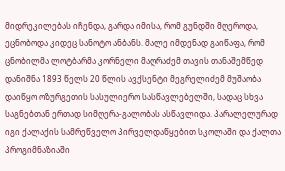მიდრეკილებას იჩენდა, გარდა იმისა, რომ გუნდში მღეროდა, ეცნობოდა კიდეც სანოტო ანბანს. მალე იმდენად გაიწაფა, რომ ცნობილმა ლოტბარმა კორნელი მაღრაძემ თავის თანაშემწედ დანიშნა 1893 წელს 20 წლის ავქსენტი მეგრელიძემ მუშაობა დაიწყო ოზურგეთის სასულიერო სასწავლებელში, სადაც სხვა საგნებთან ერთად სიმღერა-გალობას ასწავლიდა. პარალელურად იგი ქალაქის სამრეწველო პირველდაწყებით სკოლაში და ქალთა პროგიმნაზიაში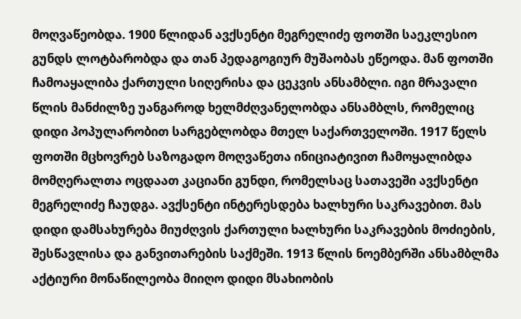მოღვაწეობდა. 1900 წლიდან ავქსენტი მეგრელიძე ფოთში საეკლესიო გუნდს ლოტბარობდა და თან პედაგოგიურ მუშაობას ეწეოდა. მან ფოთში ჩამოაყალიბა ქართული სიღერისა და ცეკვის ანსამბლი. იგი მრავალი წლის მანძილზე უანგაროდ ხელმძღვანელობდა ანსამბლს, რომელიც დიდი პოპულარობით სარგებლობდა მთელ საქართველოში. 1917 წელს ფოთში მცხოვრებ საზოგადო მოღვაწეთა ინიციატივით ჩამოყალიბდა მომღერალთა ოცდაათ კაციანი გუნდი, რომელსაც სათავეში ავქსენტი მეგრელიძე ჩაუდგა. ავქსენტი ინტერესდება ხალხური საკრავებით. მას დიდი დამსახურება მიუძღვის ქართული ხალხური საკრავების მოძიების, შესწავლისა და განვითარების საქმეში. 1913 წლის ნოემბერში ანსამბლმა აქტიური მონაწილეობა მიიღო დიდი მსახიობის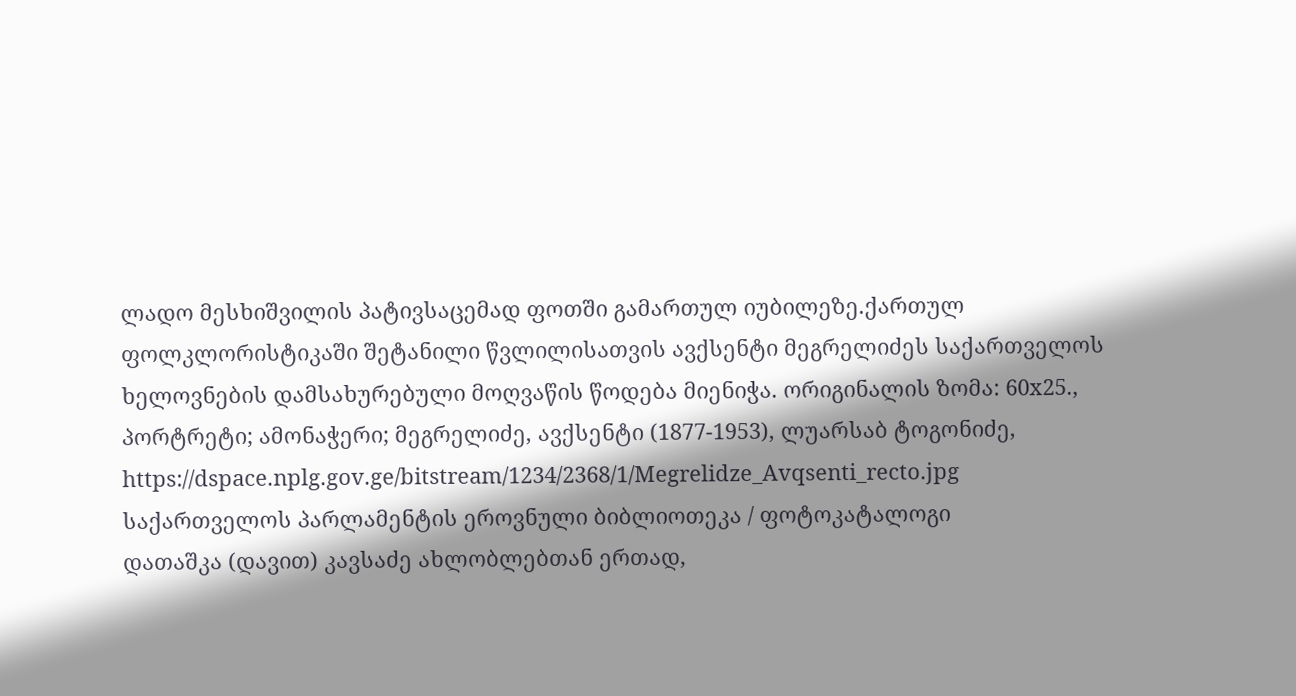ლადო მესხიშვილის პატივსაცემად ფოთში გამართულ იუბილეზე.ქართულ ფოლკლორისტიკაში შეტანილი წვლილისათვის ავქსენტი მეგრელიძეს საქართველოს ხელოვნების დამსახურებული მოღვაწის წოდება მიენიჭა. ორიგინალის ზომა: 60x25., პორტრეტი; ამონაჭერი; მეგრელიძე, ავქსენტი (1877-1953), ლუარსაბ ტოგონიძე,
https://dspace.nplg.gov.ge/bitstream/1234/2368/1/Megrelidze_Avqsenti_recto.jpg
საქართველოს პარლამენტის ეროვნული ბიბლიოთეკა / ფოტოკატალოგი
დათაშკა (დავით) კავსაძე ახლობლებთან ერთად,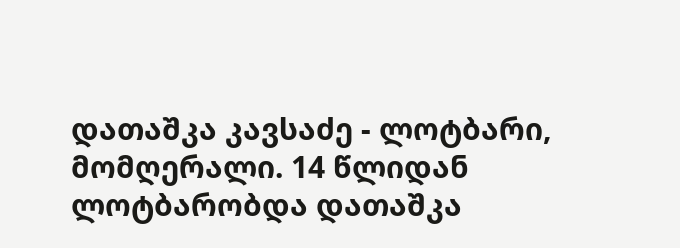დათაშკა კავსაძე - ლოტბარი, მომღერალი. 14 წლიდან ლოტბარობდა დათაშკა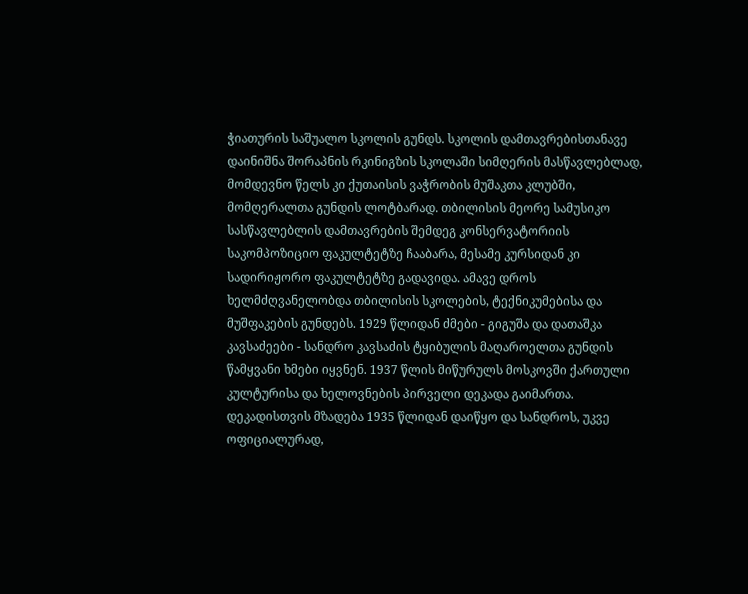ჭიათურის საშუალო სკოლის გუნდს. სკოლის დამთავრებისთანავე დაინიშნა შორაპნის რკინიგზის სკოლაში სიმღერის მასწავლებლად, მომდევნო წელს კი ქუთაისის ვაჭრობის მუშაკთა კლუბში, მომღერალთა გუნდის ლოტბარად. თბილისის მეორე სამუსიკო სასწავლებლის დამთავრების შემდეგ კონსერვატორიის საკომპოზიციო ფაკულტეტზე ჩააბარა, მესამე კურსიდან კი სადირიჟორო ფაკულტეტზე გადავიდა. ამავე დროს ხელმძღვანელობდა თბილისის სკოლების, ტექნიკუმებისა და მუშფაკების გუნდებს. 1929 წლიდან ძმები - გიგუშა და დათაშკა კავსაძეები - სანდრო კავსაძის ტყიბულის მაღაროელთა გუნდის წამყვანი ხმები იყვნენ. 1937 წლის მიწურულს მოსკოვში ქართული კულტურისა და ხელოვნების პირველი დეკადა გაიმართა. დეკადისთვის მზადება 1935 წლიდან დაიწყო და სანდროს, უკვე ოფიციალურად,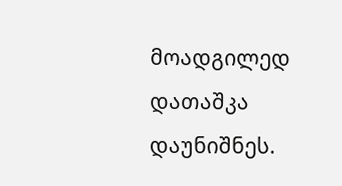მოადგილედ დათაშკა დაუნიშნეს.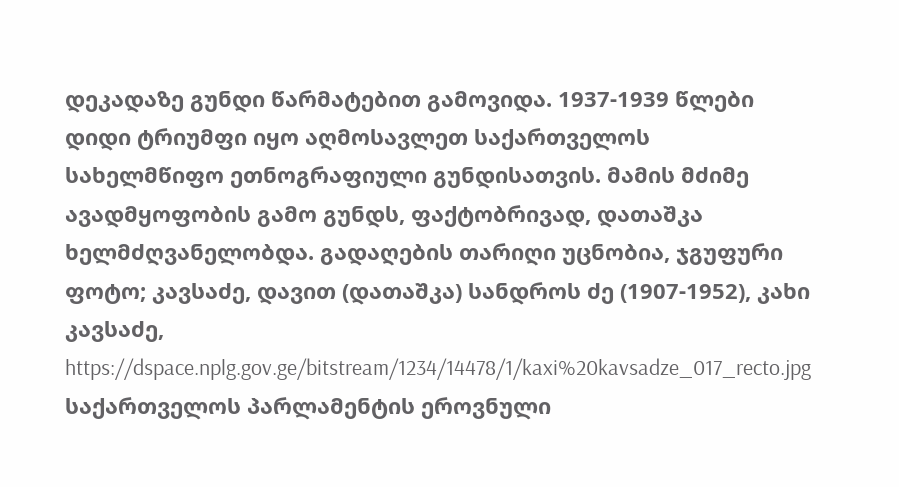დეკადაზე გუნდი წარმატებით გამოვიდა. 1937-1939 წლები დიდი ტრიუმფი იყო აღმოსავლეთ საქართველოს სახელმწიფო ეთნოგრაფიული გუნდისათვის. მამის მძიმე ავადმყოფობის გამო გუნდს, ფაქტობრივად, დათაშკა ხელმძღვანელობდა. გადაღების თარიღი უცნობია, ჯგუფური ფოტო; კავსაძე, დავით (დათაშკა) სანდროს ძე (1907-1952), კახი კავსაძე,
https://dspace.nplg.gov.ge/bitstream/1234/14478/1/kaxi%20kavsadze_017_recto.jpg
საქართველოს პარლამენტის ეროვნული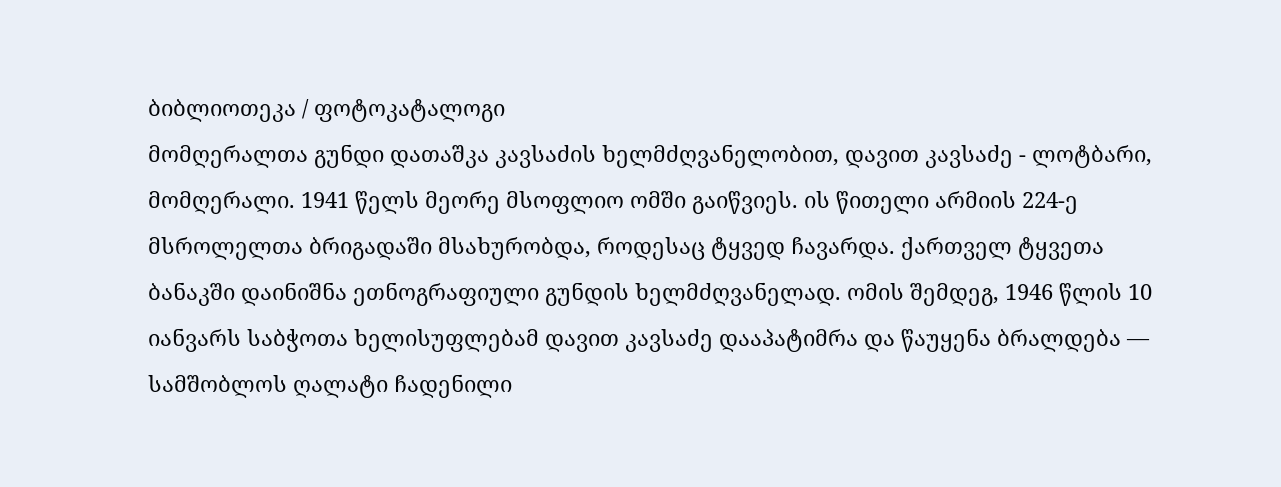ბიბლიოთეკა / ფოტოკატალოგი
მომღერალთა გუნდი დათაშკა კავსაძის ხელმძღვანელობით, დავით კავსაძე - ლოტბარი, მომღერალი. 1941 წელს მეორე მსოფლიო ომში გაიწვიეს. ის წითელი არმიის 224-ე მსროლელთა ბრიგადაში მსახურობდა, როდესაც ტყვედ ჩავარდა. ქართველ ტყვეთა ბანაკში დაინიშნა ეთნოგრაფიული გუნდის ხელმძღვანელად. ომის შემდეგ, 1946 წლის 10 იანვარს საბჭოთა ხელისუფლებამ დავით კავსაძე დააპატიმრა და წაუყენა ბრალდება — სამშობლოს ღალატი ჩადენილი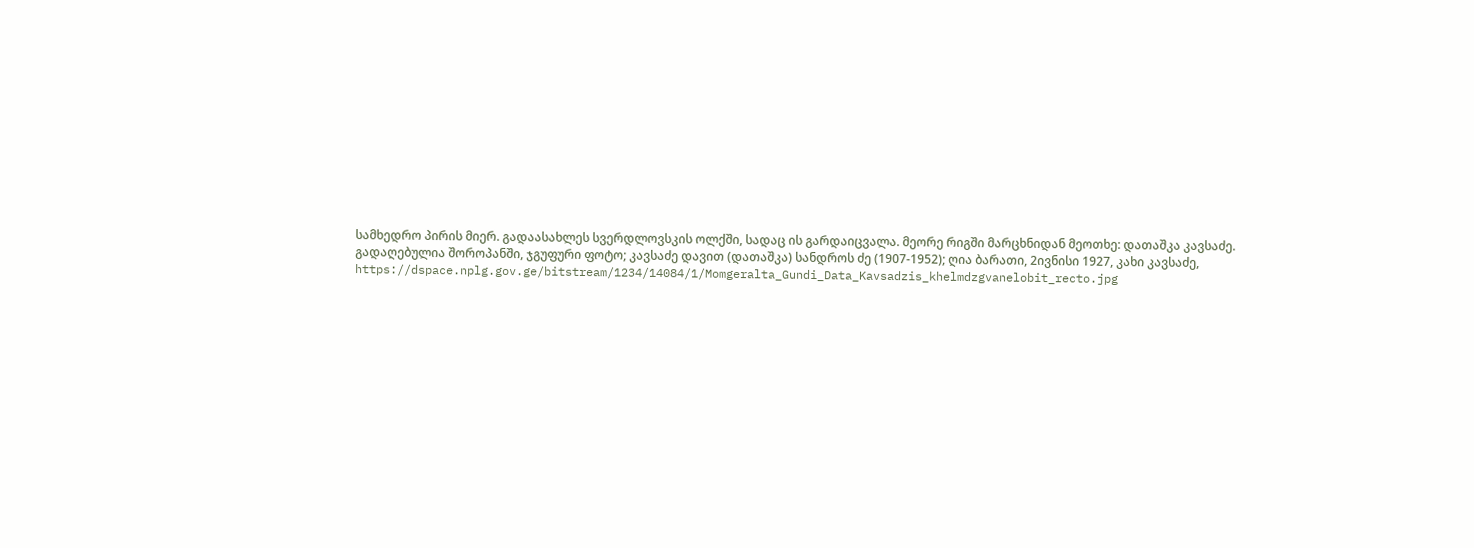სამხედრო პირის მიერ. გადაასახლეს სვერდლოვსკის ოლქში, სადაც ის გარდაიცვალა. მეორე რიგში მარცხნიდან მეოთხე: დათაშკა კავსაძე. გადაღებულია შოროპანში, ჯგუფური ფოტო; კავსაძე დავით (დათაშკა) სანდროს ძე (1907-1952); ღია ბარათი, 2ივნისი 1927, კახი კავსაძე,
https://dspace.nplg.gov.ge/bitstream/1234/14084/1/Momgeralta_Gundi_Data_Kavsadzis_khelmdzgvanelobit_recto.jpg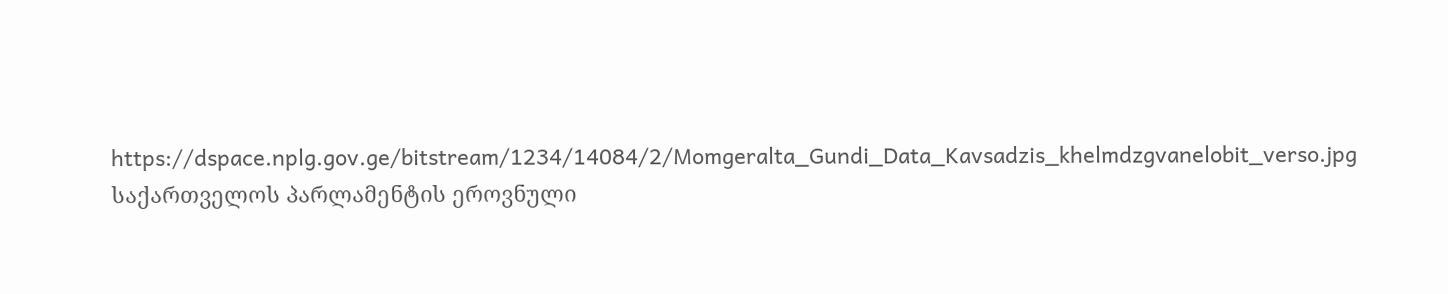https://dspace.nplg.gov.ge/bitstream/1234/14084/2/Momgeralta_Gundi_Data_Kavsadzis_khelmdzgvanelobit_verso.jpg
საქართველოს პარლამენტის ეროვნული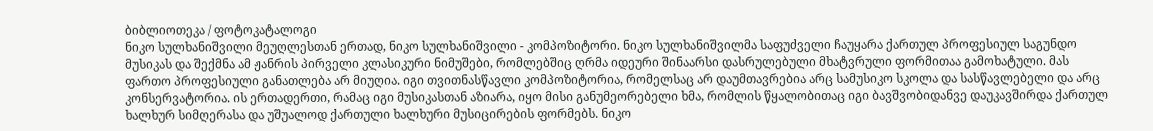ბიბლიოთეკა / ფოტოკატალოგი
ნიკო სულხანიშვილი მეუღლესთან ერთად, ნიკო სულხანიშვილი - კომპოზიტორი. ნიკო სულხანიშვილმა საფუძველი ჩაუყარა ქართულ პროფესიულ საგუნდო მუსიკას და შექმნა ამ ჟანრის პირველი კლასიკური ნიმუშები, რომლებშიც ღრმა იდეური შინაარსი დასრულებული მხატვრული ფორმითაა გამოხატული. მას ფართო პროფესიული განათლება არ მიუღია. იგი თვითნასწავლი კომპოზიტორია, რომელსაც არ დაუმთავრებია არც სამუსიკო სკოლა და სასწავლებელი და არც კონსერვატორია. ის ერთადერთი, რამაც იგი მუსიკასთან აზიარა, იყო მისი განუმეორებელი ხმა, რომლის წყალობითაც იგი ბავშვობიდანვე დაუკავშირდა ქართულ ხალხურ სიმღერასა და უშუალოდ ქართული ხალხური მუსიცირების ფორმებს. ნიკო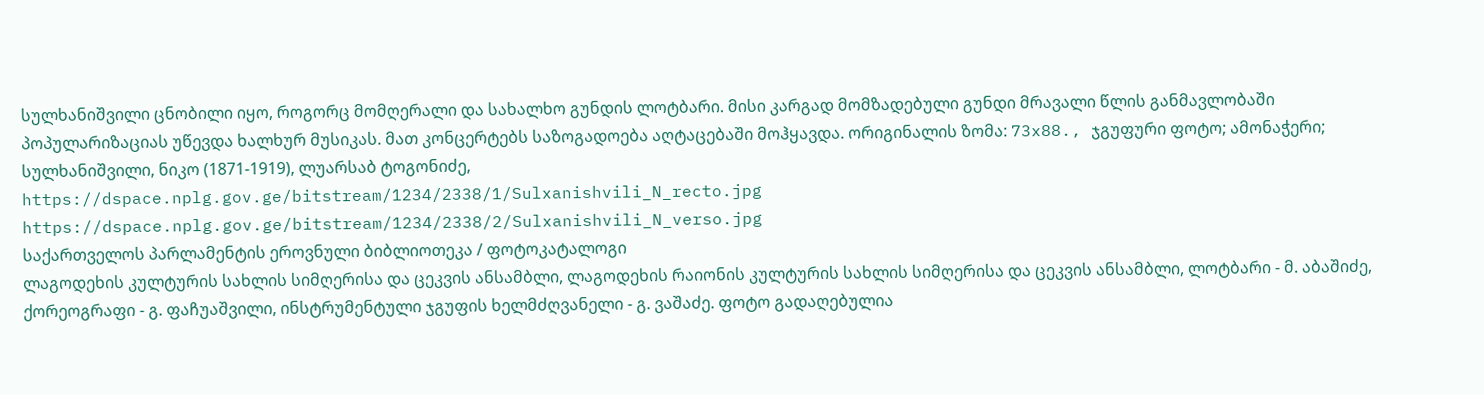სულხანიშვილი ცნობილი იყო, როგორც მომღერალი და სახალხო გუნდის ლოტბარი. მისი კარგად მომზადებული გუნდი მრავალი წლის განმავლობაში პოპულარიზაციას უწევდა ხალხურ მუსიკას. მათ კონცერტებს საზოგადოება აღტაცებაში მოჰყავდა. ორიგინალის ზომა: 73x88., ჯგუფური ფოტო; ამონაჭერი; სულხანიშვილი, ნიკო (1871-1919), ლუარსაბ ტოგონიძე,
https://dspace.nplg.gov.ge/bitstream/1234/2338/1/Sulxanishvili_N_recto.jpg
https://dspace.nplg.gov.ge/bitstream/1234/2338/2/Sulxanishvili_N_verso.jpg
საქართველოს პარლამენტის ეროვნული ბიბლიოთეკა / ფოტოკატალოგი
ლაგოდეხის კულტურის სახლის სიმღერისა და ცეკვის ანსამბლი, ლაგოდეხის რაიონის კულტურის სახლის სიმღერისა და ცეკვის ანსამბლი, ლოტბარი - მ. აბაშიძე, ქორეოგრაფი - გ. ფაჩუაშვილი, ინსტრუმენტული ჯგუფის ხელმძღვანელი - გ. ვაშაძე. ფოტო გადაღებულია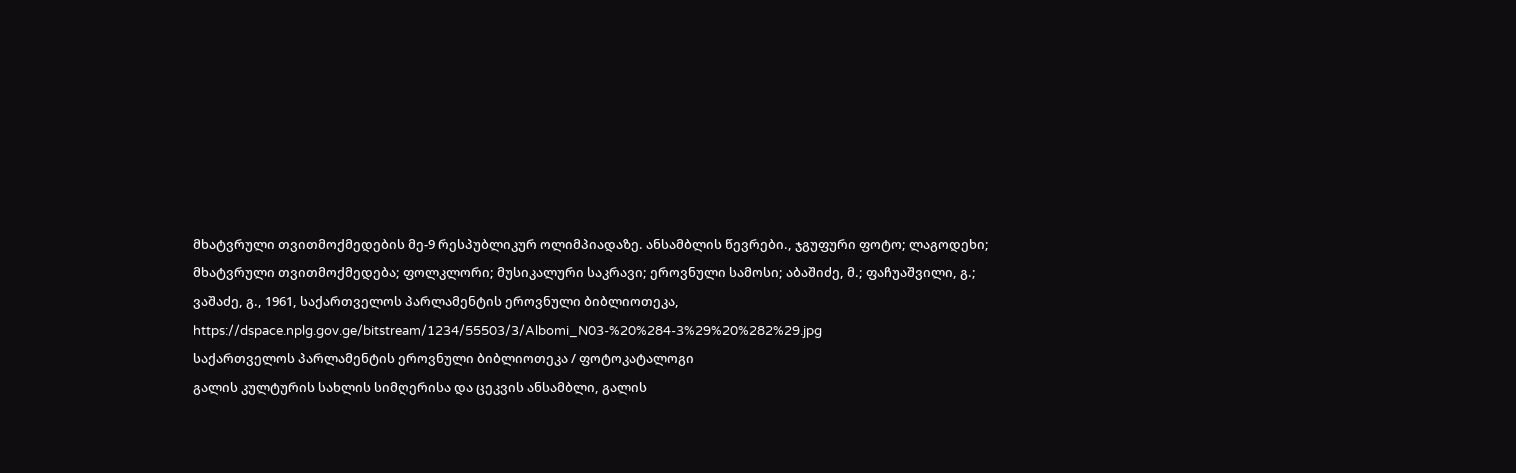მხატვრული თვითმოქმედების მე-9 რესპუბლიკურ ოლიმპიადაზე. ანსამბლის წევრები., ჯგუფური ფოტო; ლაგოდეხი; მხატვრული თვითმოქმედება; ფოლკლორი; მუსიკალური საკრავი; ეროვნული სამოსი; აბაშიძე, მ.; ფაჩუაშვილი, გ.; ვაშაძე, გ., 1961, საქართველოს პარლამენტის ეროვნული ბიბლიოთეკა,
https://dspace.nplg.gov.ge/bitstream/1234/55503/3/Albomi_N03-%20%284-3%29%20%282%29.jpg
საქართველოს პარლამენტის ეროვნული ბიბლიოთეკა / ფოტოკატალოგი
გალის კულტურის სახლის სიმღერისა და ცეკვის ანსამბლი, გალის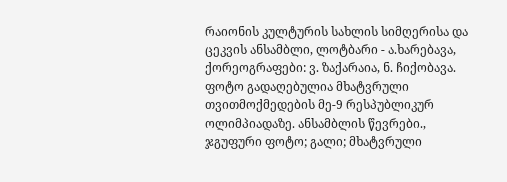რაიონის კულტურის სახლის სიმღერისა და ცეკვის ანსამბლი, ლოტბარი - ა.ხარებავა, ქორეოგრაფები: ვ. ზაქარაია, ნ. ჩიქობავა. ფოტო გადაღებულია მხატვრული თვითმოქმედების მე-9 რესპუბლიკურ ოლიმპიადაზე. ანსამბლის წევრები., ჯგუფური ფოტო; გალი; მხატვრული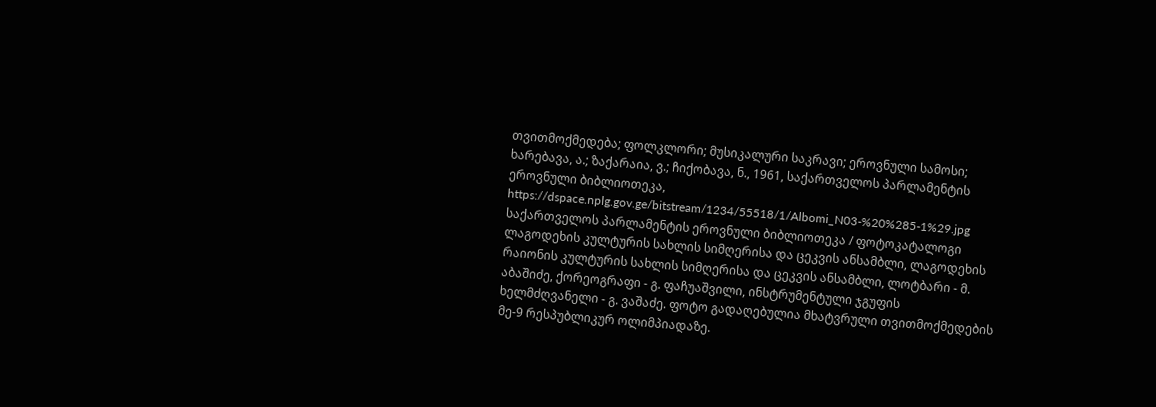თვითმოქმედება; ფოლკლორი; მუსიკალური საკრავი; ეროვნული სამოსი; ხარებავა, ა.; ზაქარაია, ვ.; ჩიქობავა, ნ., 1961, საქართველოს პარლამენტის ეროვნული ბიბლიოთეკა,
https://dspace.nplg.gov.ge/bitstream/1234/55518/1/Albomi_N03-%20%285-1%29.jpg
საქართველოს პარლამენტის ეროვნული ბიბლიოთეკა / ფოტოკატალოგი
ლაგოდეხის კულტურის სახლის სიმღერისა და ცეკვის ანსამბლი, ლაგოდეხის რაიონის კულტურის სახლის სიმღერისა და ცეკვის ანსამბლი, ლოტბარი - მ. აბაშიძე, ქორეოგრაფი - გ. ფაჩუაშვილი, ინსტრუმენტული ჯგუფის ხელმძღვანელი - გ. ვაშაძე. ფოტო გადაღებულია მხატვრული თვითმოქმედების მე-9 რესპუბლიკურ ოლიმპიადაზე.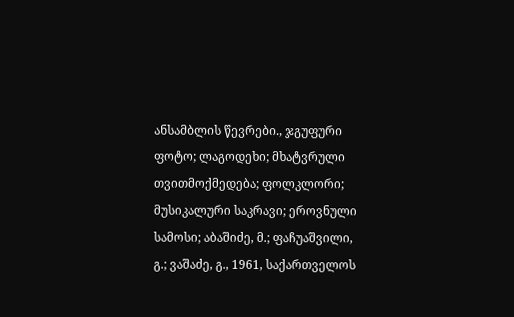ანსამბლის წევრები., ჯგუფური ფოტო; ლაგოდეხი; მხატვრული თვითმოქმედება; ფოლკლორი; მუსიკალური საკრავი; ეროვნული სამოსი; აბაშიძე, მ.; ფაჩუაშვილი, გ.; ვაშაძე, გ., 1961, საქართველოს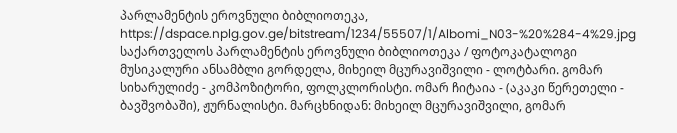პარლამენტის ეროვნული ბიბლიოთეკა,
https://dspace.nplg.gov.ge/bitstream/1234/55507/1/Albomi_N03-%20%284-4%29.jpg
საქართველოს პარლამენტის ეროვნული ბიბლიოთეკა / ფოტოკატალოგი
მუსიკალური ანსამბლი გორდელა, მიხეილ მცურავიშვილი - ლოტბარი. გომარ სიხარულიძე - კომპოზიტორი, ფოლკლორისტი. ომარ ჩიტაია - (აკაკი წერეთელი - ბავშვობაში), ჟურნალისტი. მარცხნიდან: მიხეილ მცურავიშვილი, გომარ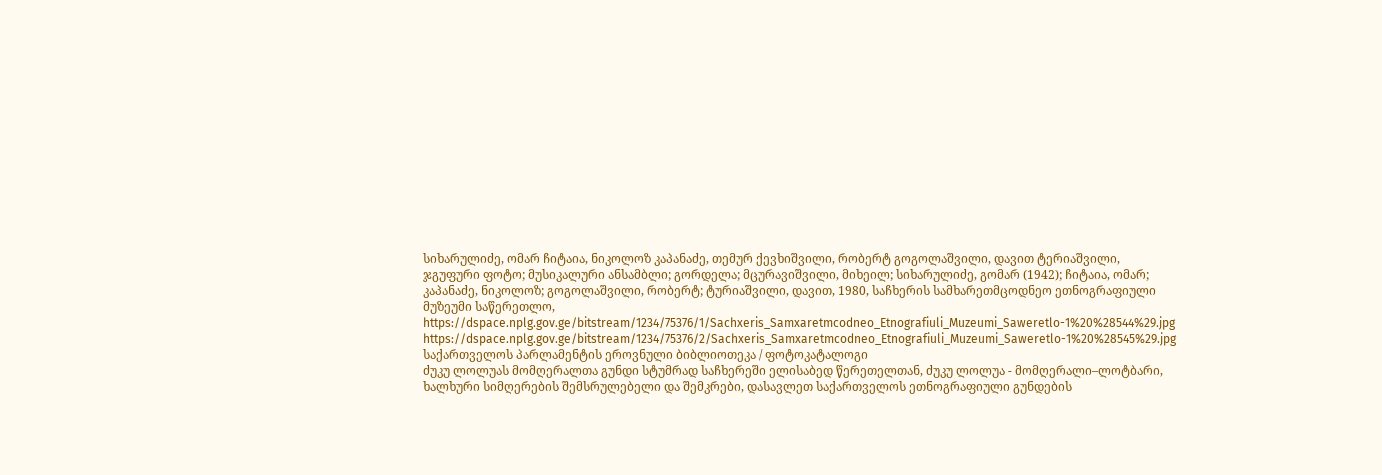სიხარულიძე, ომარ ჩიტაია, ნიკოლოზ კაპანაძე, თემურ ქევხიშვილი, რობერტ გოგოლაშვილი, დავით ტერიაშვილი, ჯგუფური ფოტო; მუსიკალური ანსამბლი; გორდელა; მცურავიშვილი, მიხეილ; სიხარულიძე, გომარ (1942); ჩიტაია, ომარ; კაპანაძე, ნიკოლოზ; გოგოლაშვილი, რობერტ; ტურიაშვილი, დავით, 1980, საჩხერის სამხარეთმცოდნეო ეთნოგრაფიული მუზეუმი საწერეთლო,
https://dspace.nplg.gov.ge/bitstream/1234/75376/1/Sachxeris_Samxaretmcodneo_Etnografiuli_Muzeumi_Saweretlo-1%20%28544%29.jpg
https://dspace.nplg.gov.ge/bitstream/1234/75376/2/Sachxeris_Samxaretmcodneo_Etnografiuli_Muzeumi_Saweretlo-1%20%28545%29.jpg
საქართველოს პარლამენტის ეროვნული ბიბლიოთეკა / ფოტოკატალოგი
ძუკუ ლოლუას მომღერალთა გუნდი სტუმრად საჩხერეში ელისაბედ წერეთელთან, ძუკუ ლოლუა - მომღერალი–ლოტბარი, ხალხური სიმღერების შემსრულებელი და შემკრები, დასავლეთ საქართველოს ეთნოგრაფიული გუნდების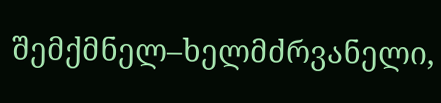შემქმნელ–ხელმძრვანელი,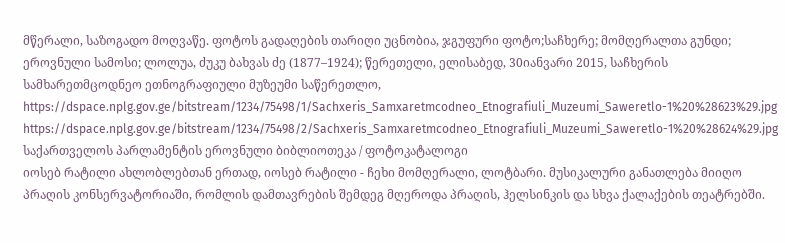მწერალი, საზოგადო მოღვაწე. ფოტოს გადაღების თარიღი უცნობია, ჯგუფური ფოტო;საჩხერე; მომღერალთა გუნდი; ეროვნული სამოსი; ლოლუა, ძუკუ ბახვას ძე (1877–1924); წერეთელი, ელისაბედ, 30იანვარი 2015, საჩხერის სამხარეთმცოდნეო ეთნოგრაფიული მუზეუმი საწერეთლო,
https://dspace.nplg.gov.ge/bitstream/1234/75498/1/Sachxeris_Samxaretmcodneo_Etnografiuli_Muzeumi_Saweretlo-1%20%28623%29.jpg
https://dspace.nplg.gov.ge/bitstream/1234/75498/2/Sachxeris_Samxaretmcodneo_Etnografiuli_Muzeumi_Saweretlo-1%20%28624%29.jpg
საქართველოს პარლამენტის ეროვნული ბიბლიოთეკა / ფოტოკატალოგი
იოსებ რატილი ახლობლებთან ერთად, იოსებ რატილი - ჩეხი მომღერალი, ლოტბარი. მუსიკალური განათლება მიიღო პრაღის კონსერვატორიაში, რომლის დამთავრების შემდეგ მღეროდა პრაღის, ჰელსინკის და სხვა ქალაქების თეატრებში.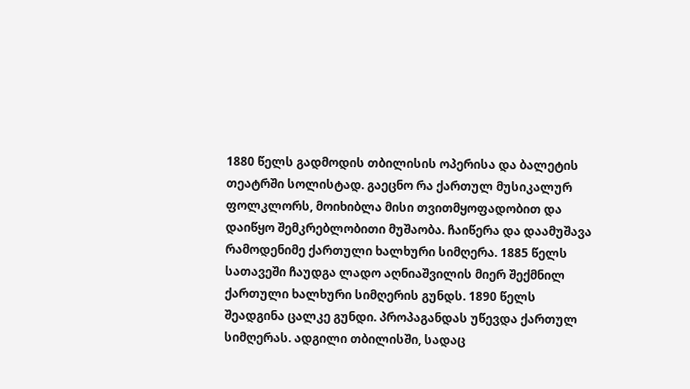1880 წელს გადმოდის თბილისის ოპერისა და ბალეტის თეატრში სოლისტად. გაეცნო რა ქართულ მუსიკალურ ფოლკლორს, მოიხიბლა მისი თვითმყოფადობით და დაიწყო შემკრებლობითი მუშაობა. ჩაიწერა და დაამუშავა რამოდენიმე ქართული ხალხური სიმღერა. 1885 წელს სათავეში ჩაუდგა ლადო აღნიაშვილის მიერ შექმნილ ქართული ხალხური სიმღერის გუნდს. 1890 წელს შეადგინა ცალკე გუნდი. პროპაგანდას უწევდა ქართულ სიმღერას. ადგილი თბილისში, სადაც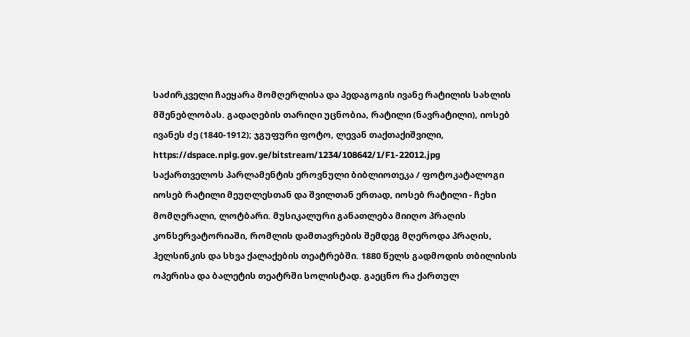საძირკველი ჩაეყარა მომღერლისა და პედაგოგის ივანე რატილის სახლის მშენებლობას. გადაღების თარიღი უცნობია, რატილი (ნავრატილი), იოსებ ივანეს ძე (1840-1912); ჯგუფური ფოტო, ლევან თაქთაქიშვილი,
https://dspace.nplg.gov.ge/bitstream/1234/108642/1/F1-22012.jpg
საქართველოს პარლამენტის ეროვნული ბიბლიოთეკა / ფოტოკატალოგი
იოსებ რატილი მეუღლესთან და შვილთან ერთად, იოსებ რატილი - ჩეხი მომღერალი, ლოტბარი. მუსიკალური განათლება მიიღო პრაღის კონსერვატორიაში, რომლის დამთავრების შემდეგ მღეროდა პრაღის, ჰელსინკის და სხვა ქალაქების თეატრებში. 1880 წელს გადმოდის თბილისის ოპერისა და ბალეტის თეატრში სოლისტად. გაეცნო რა ქართულ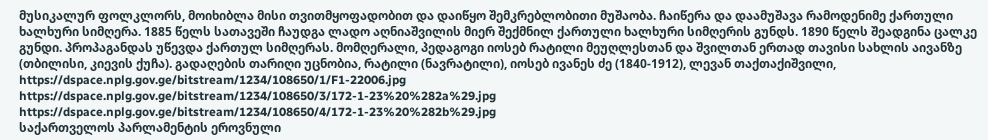მუსიკალურ ფოლკლორს, მოიხიბლა მისი თვითმყოფადობით და დაიწყო შემკრებლობითი მუშაობა. ჩაიწერა და დაამუშავა რამოდენიმე ქართული ხალხური სიმღერა. 1885 წელს სათავეში ჩაუდგა ლადო აღნიაშვილის მიერ შექმნილ ქართული ხალხური სიმღერის გუნდს. 1890 წელს შეადგინა ცალკე გუნდი. პროპაგანდას უწევდა ქართულ სიმღერას. მომღერალი, პედაგოგი იოსებ რატილი მეუღლესთან და შვილთან ერთად თავისი სახლის აივანზე (თბილისი, კიევის ქუჩა). გადაღების თარიღი უცნობია, რატილი (ნავრატილი), იოსებ ივანეს ძე (1840-1912), ლევან თაქთაქიშვილი,
https://dspace.nplg.gov.ge/bitstream/1234/108650/1/F1-22006.jpg
https://dspace.nplg.gov.ge/bitstream/1234/108650/3/172-1-23%20%282a%29.jpg
https://dspace.nplg.gov.ge/bitstream/1234/108650/4/172-1-23%20%282b%29.jpg
საქართველოს პარლამენტის ეროვნული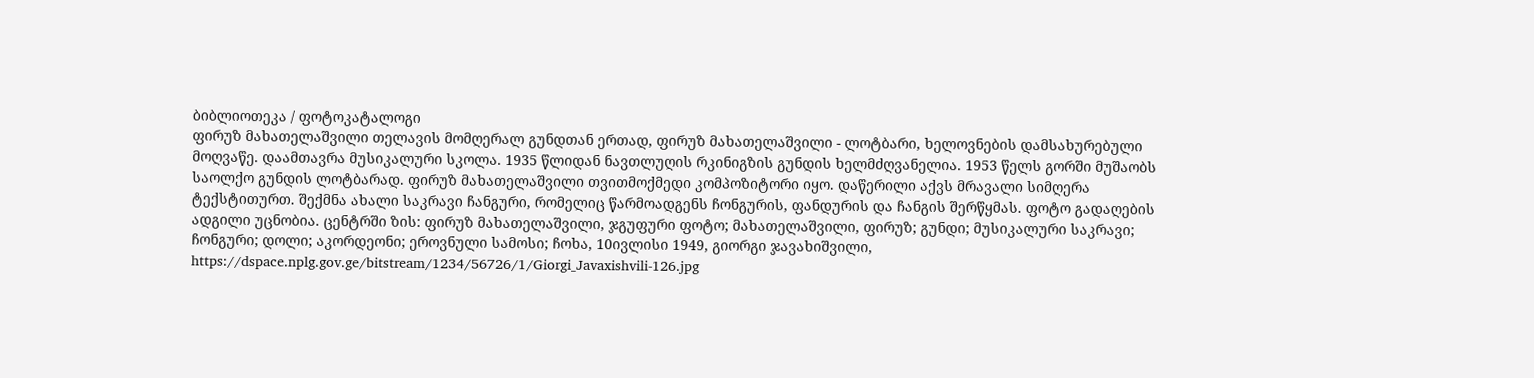ბიბლიოთეკა / ფოტოკატალოგი
ფირუზ მახათელაშვილი თელავის მომღერალ გუნდთან ერთად, ფირუზ მახათელაშვილი - ლოტბარი, ხელოვნების დამსახურებული მოღვაწე. დაამთავრა მუსიკალური სკოლა. 1935 წლიდან ნავთლუღის რკინიგზის გუნდის ხელმძღვანელია. 1953 წელს გორში მუშაობს საოლქო გუნდის ლოტბარად. ფირუზ მახათელაშვილი თვითმოქმედი კომპოზიტორი იყო. დაწერილი აქვს მრავალი სიმღერა ტექსტითურთ. შექმნა ახალი საკრავი ჩანგური, რომელიც წარმოადგენს ჩონგურის, ფანდურის და ჩანგის შერწყმას. ფოტო გადაღების ადგილი უცნობია. ცენტრში ზის: ფირუზ მახათელაშვილი, ჯგუფური ფოტო; მახათელაშვილი, ფირუზ; გუნდი; მუსიკალური საკრავი; ჩონგური; დოლი; აკორდეონი; ეროვნული სამოსი; ჩოხა, 10ივლისი 1949, გიორგი ჯავახიშვილი,
https://dspace.nplg.gov.ge/bitstream/1234/56726/1/Giorgi_Javaxishvili-126.jpg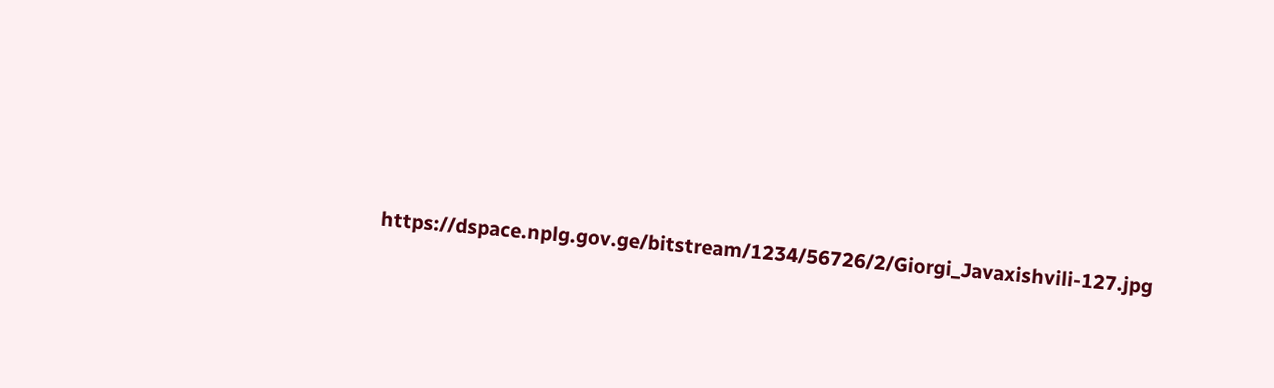https://dspace.nplg.gov.ge/bitstream/1234/56726/2/Giorgi_Javaxishvili-127.jpg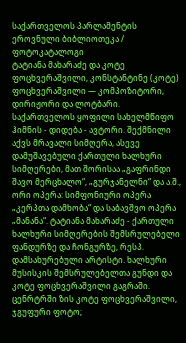საქართველოს პარლამენტის ეროვნული ბიბლიოთეკა / ფოტოკატალოგი
ტატიანა მახარაძე და კოტე ფოცხვერაშვილი, კონსტანტინე (კოტე) ფოცხვერაშვილი — კომპოზიტორი, დირიჟორი და ლოტბარი. საქართველოს ყოფილი სახელმწიფო ჰიმნის - დიდება - ავტორი. შექმნილი აქვს მრავალი სიმღერა, ასევე დამუშავებული ქართული ხალხური სიმღერები, მათ შორისაა „გაფრინდი შავო მერცხალო“, „გურჯანელნი“ და ა.შ., ორი ოპერა: სიმფონიური ოპერა „კერპთა დამხობა“ და საბავშვო ოპერა „მანანა“. ტატიანა მახარაძე - ქართული ხალხური სიმღერების შემსრულებელი ფანდურზე და ჩონგურზე, რესპ. დამსახურებული არტისტი. ხალხური მუსისკის შემსრულებელთა გუნდი და კოტე ფოცხვერაშვილი გაგრაში. ცენრტრში ზის კოტე ფოცხვერაშვილი, ჯგუფური ფოტო;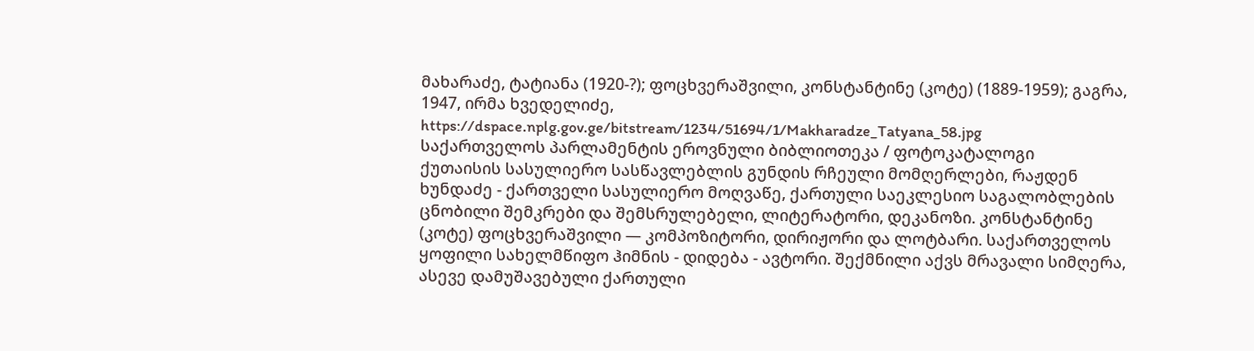მახარაძე, ტატიანა (1920-?); ფოცხვერაშვილი, კონსტანტინე (კოტე) (1889-1959); გაგრა, 1947, ირმა ხვედელიძე,
https://dspace.nplg.gov.ge/bitstream/1234/51694/1/Makharadze_Tatyana_58.jpg
საქართველოს პარლამენტის ეროვნული ბიბლიოთეკა / ფოტოკატალოგი
ქუთაისის სასულიერო სასწავლებლის გუნდის რჩეული მომღერლები, რაჟდენ ხუნდაძე - ქართველი სასულიერო მოღვაწე, ქართული საეკლესიო საგალობლების ცნობილი შემკრები და შემსრულებელი, ლიტერატორი, დეკანოზი. კონსტანტინე (კოტე) ფოცხვერაშვილი — კომპოზიტორი, დირიჟორი და ლოტბარი. საქართველოს ყოფილი სახელმწიფო ჰიმნის - დიდება - ავტორი. შექმნილი აქვს მრავალი სიმღერა, ასევე დამუშავებული ქართული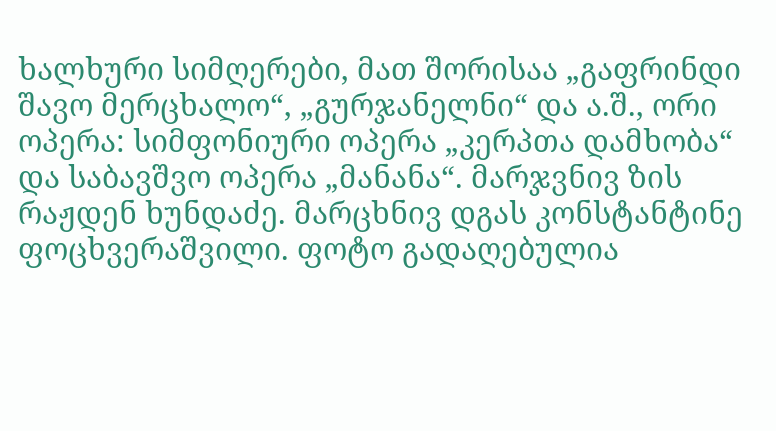ხალხური სიმღერები, მათ შორისაა „გაფრინდი შავო მერცხალო“, „გურჯანელნი“ და ა.შ., ორი ოპერა: სიმფონიური ოპერა „კერპთა დამხობა“ და საბავშვო ოპერა „მანანა“. მარჯვნივ ზის რაჟდენ ხუნდაძე. მარცხნივ დგას კონსტანტინე ფოცხვერაშვილი. ფოტო გადაღებულია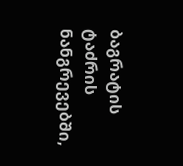ბაგრატის ტაძრის ნანგრევებში,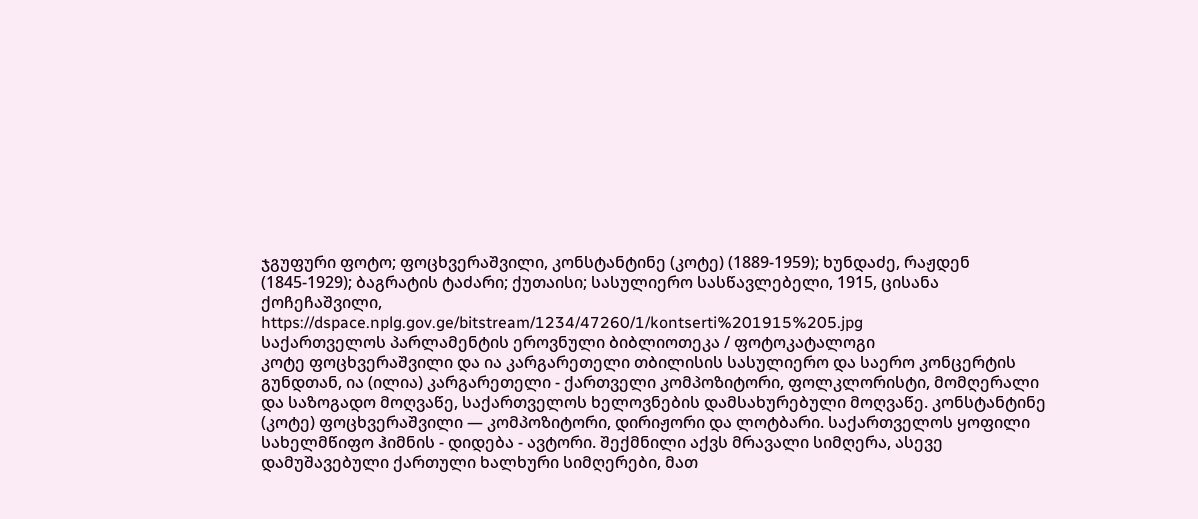ჯგუფური ფოტო; ფოცხვერაშვილი, კონსტანტინე (კოტე) (1889-1959); ხუნდაძე, რაჟდენ (1845-1929); ბაგრატის ტაძარი; ქუთაისი; სასულიერო სასწავლებელი, 1915, ცისანა ქოჩეჩაშვილი,
https://dspace.nplg.gov.ge/bitstream/1234/47260/1/kontserti%201915%205.jpg
საქართველოს პარლამენტის ეროვნული ბიბლიოთეკა / ფოტოკატალოგი
კოტე ფოცხვერაშვილი და ია კარგარეთელი თბილისის სასულიერო და საერო კონცერტის გუნდთან, ია (ილია) კარგარეთელი - ქართველი კომპოზიტორი, ფოლკლორისტი, მომღერალი და საზოგადო მოღვაწე, საქართველოს ხელოვნების დამსახურებული მოღვაწე. კონსტანტინე (კოტე) ფოცხვერაშვილი — კომპოზიტორი, დირიჟორი და ლოტბარი. საქართველოს ყოფილი სახელმწიფო ჰიმნის - დიდება - ავტორი. შექმნილი აქვს მრავალი სიმღერა, ასევე დამუშავებული ქართული ხალხური სიმღერები, მათ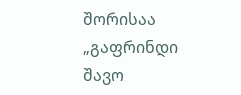შორისაა „გაფრინდი შავო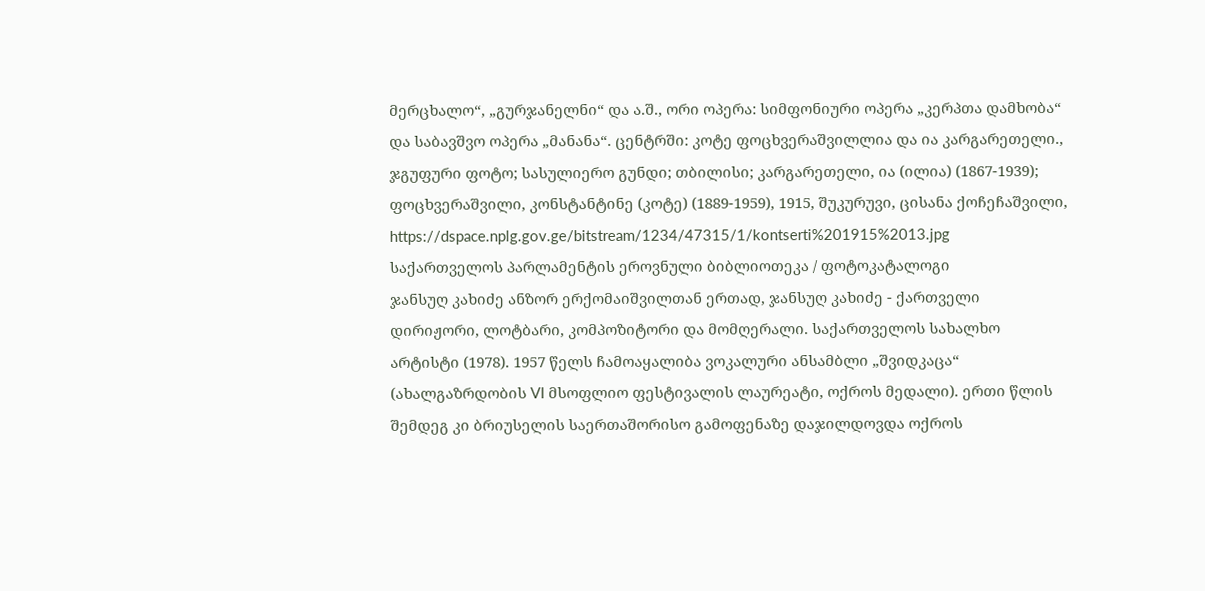მერცხალო“, „გურჯანელნი“ და ა.შ., ორი ოპერა: სიმფონიური ოპერა „კერპთა დამხობა“ და საბავშვო ოპერა „მანანა“. ცენტრში: კოტე ფოცხვერაშვილლია და ია კარგარეთელი., ჯგუფური ფოტო; სასულიერო გუნდი; თბილისი; კარგარეთელი, ია (ილია) (1867-1939); ფოცხვერაშვილი, კონსტანტინე (კოტე) (1889-1959), 1915, შუკურუვი, ცისანა ქოჩეჩაშვილი,
https://dspace.nplg.gov.ge/bitstream/1234/47315/1/kontserti%201915%2013.jpg
საქართველოს პარლამენტის ეროვნული ბიბლიოთეკა / ფოტოკატალოგი
ჯანსუღ კახიძე ანზორ ერქომაიშვილთან ერთად, ჯანსუღ კახიძე - ქართველი დირიჟორი, ლოტბარი, კომპოზიტორი და მომღერალი. საქართველოს სახალხო არტისტი (1978). 1957 წელს ჩამოაყალიბა ვოკალური ანსამბლი „შვიდკაცა“ (ახალგაზრდობის VI მსოფლიო ფესტივალის ლაურეატი, ოქროს მედალი). ერთი წლის შემდეგ კი ბრიუსელის საერთაშორისო გამოფენაზე დაჯილდოვდა ოქროს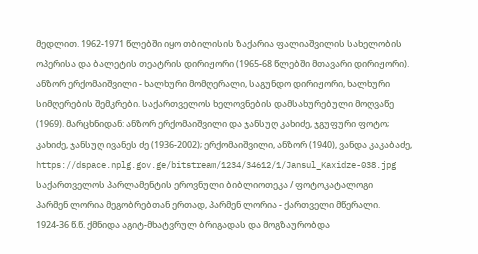მედლით. 1962-1971 წლებში იყო თბილისის ზაქარია ფალიაშვილის სახელობის ოპერისა და ბალეტის თეატრის დირიჟორი (1965-68 წლებში მთავარი დირიჟორი). ანზორ ერქომაიშვილი - ხალხური მომღერალი, საგუნდო დირიჟორი, ხალხური სიმღერების შემკრები. საქართველოს ხელოვნების დამსახურებული მოღვაწე (1969). მარცხნიდან: ანზორ ერქომაიშვილი და ჯანსუღ კახიძე, ჯგუფური ფოტო; კახიძე, ჯანსუღ ივანეს ძე (1936-2002); ერქომაიშვილი, ანზორ (1940), ვანდა კაკაბაძე,
https://dspace.nplg.gov.ge/bitstream/1234/34612/1/Jansul_Kaxidze-038.jpg
საქართველოს პარლამენტის ეროვნული ბიბლიოთეკა / ფოტოკატალოგი
პარმენ ლორია მეგობრებთან ერთად, პარმენ ლორია - ქართველი მწერალი. 1924-36 წ.წ. ქმნიდა აგიტ-მხატვრულ ბრიგადას და მოგზაურობდა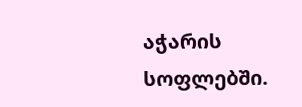აჭარის სოფლებში.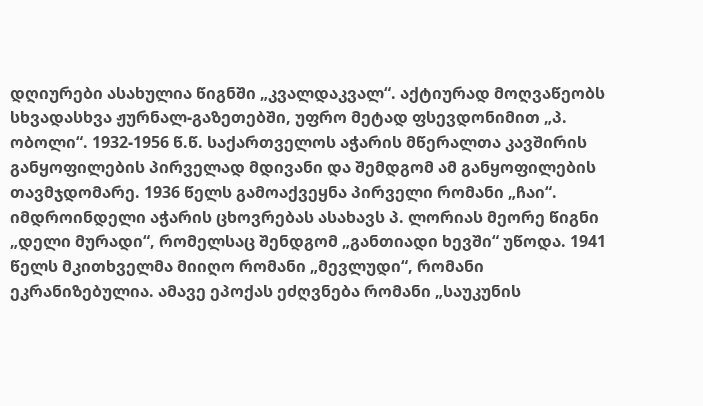დღიურები ასახულია წიგნში „კვალდაკვალ“. აქტიურად მოღვაწეობს სხვადასხვა ჟურნალ-გაზეთებში, უფრო მეტად ფსევდონიმით „პ. ობოლი“. 1932-1956 წ.წ. საქართველოს აჭარის მწერალთა კავშირის განყოფილების პირველად მდივანი და შემდგომ ამ განყოფილების თავმჯდომარე. 1936 წელს გამოაქვეყნა პირველი რომანი „ჩაი“. იმდროინდელი აჭარის ცხოვრებას ასახავს პ. ლორიას მეორე წიგნი „დელი მურადი“, რომელსაც შენდგომ „განთიადი ხევში“ უწოდა. 1941 წელს მკითხველმა მიიღო რომანი „მევლუდი“, რომანი ეკრანიზებულია. ამავე ეპოქას ეძღვნება რომანი „საუკუნის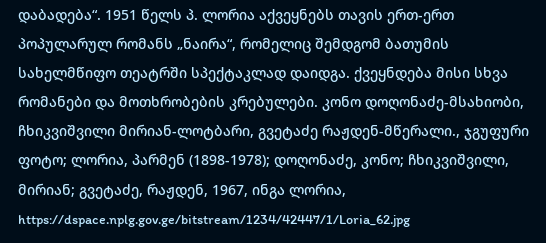დაბადება“. 1951 წელს პ. ლორია აქვეყნებს თავის ერთ-ერთ პოპულარულ რომანს „ნაირა“, რომელიც შემდგომ ბათუმის სახელმწიფო თეატრში სპექტაკლად დაიდგა. ქვეყნდება მისი სხვა რომანები და მოთხრობების კრებულები. კონო დოღონაძე-მსახიობი, ჩხიკვიშვილი მირიან-ლოტბარი, გვეტაძე რაჟდენ-მწერალი., ჯგუფური ფოტო; ლორია, პარმენ (1898-1978); დოღონაძე, კონო; ჩხიკვიშვილი, მირიან; გვეტაძე, რაჟდენ, 1967, ინგა ლორია,
https://dspace.nplg.gov.ge/bitstream/1234/42447/1/Loria_62.jpg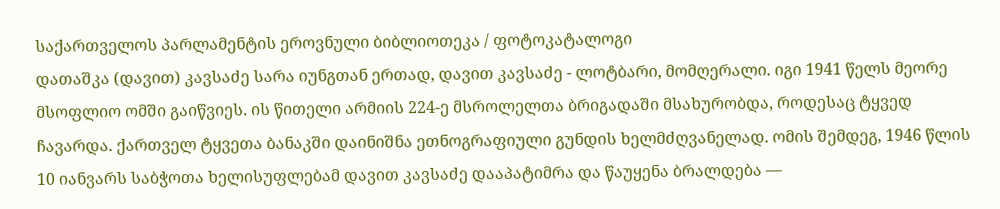საქართველოს პარლამენტის ეროვნული ბიბლიოთეკა / ფოტოკატალოგი
დათაშკა (დავით) კავსაძე სარა იუნგთან ერთად, დავით კავსაძე - ლოტბარი, მომღერალი. იგი 1941 წელს მეორე მსოფლიო ომში გაიწვიეს. ის წითელი არმიის 224-ე მსროლელთა ბრიგადაში მსახურობდა, როდესაც ტყვედ ჩავარდა. ქართველ ტყვეთა ბანაკში დაინიშნა ეთნოგრაფიული გუნდის ხელმძღვანელად. ომის შემდეგ, 1946 წლის 10 იანვარს საბჭოთა ხელისუფლებამ დავით კავსაძე დააპატიმრა და წაუყენა ბრალდება —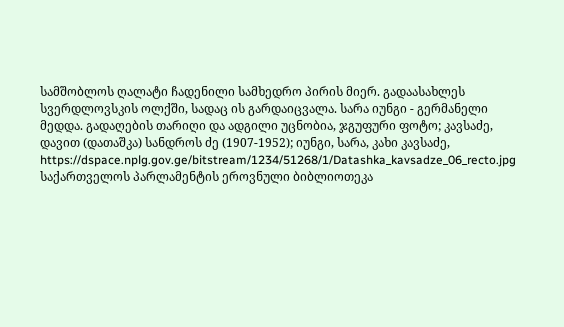სამშობლოს ღალატი ჩადენილი სამხედრო პირის მიერ. გადაასახლეს სვერდლოვსკის ოლქში, სადაც ის გარდაიცვალა. სარა იუნგი - გერმანელი მედდა. გადაღების თარიღი და ადგილი უცნობია, ჯგუფური ფოტო; კავსაძე, დავით (დათაშკა) სანდროს ძე (1907-1952); იუნგი, სარა, კახი კავსაძე,
https://dspace.nplg.gov.ge/bitstream/1234/51268/1/Datashka_kavsadze_06_recto.jpg
საქართველოს პარლამენტის ეროვნული ბიბლიოთეკა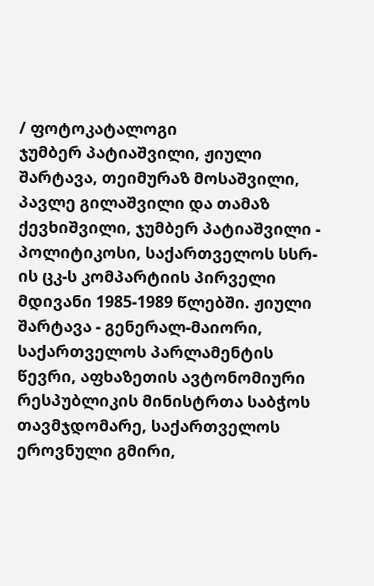/ ფოტოკატალოგი
ჯუმბერ პატიაშვილი, ჟიული შარტავა, თეიმურაზ მოსაშვილი, პავლე გილაშვილი და თამაზ ქევხიშვილი, ჯუმბერ პატიაშვილი - პოლიტიკოსი, საქართველოს სსრ-ის ცკ-ს კომპარტიის პირველი მდივანი 1985-1989 წლებში. ჟიული შარტავა - გენერალ-მაიორი, საქართველოს პარლამენტის წევრი, აფხაზეთის ავტონომიური რესპუბლიკის მინისტრთა საბჭოს თავმჯდომარე, საქართველოს ეროვნული გმირი,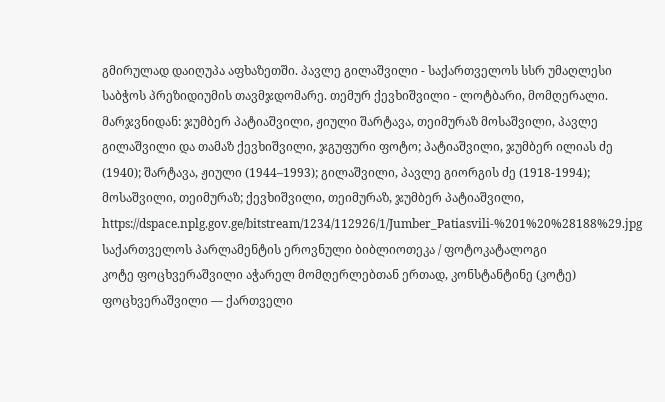გმირულად დაიღუპა აფხაზეთში. პავლე გილაშვილი - საქართველოს სსრ უმაღლესი საბჭოს პრეზიდიუმის თავმჯდომარე. თემურ ქევხიშვილი - ლოტბარი, მომღერალი. მარჯვნიდან: ჯუმბერ პატიაშვილი, ჟიული შარტავა, თეიმურაზ მოსაშვილი, პავლე გილაშვილი და თამაზ ქევხიშვილი, ჯგუფური ფოტო; პატიაშვილი, ჯუმბერ ილიას ძე (1940); შარტავა, ჟიული (1944–1993); გილაშვილი, პავლე გიორგის ძე (1918-1994); მოსაშვილი, თეიმურაზ; ქევხიშვილი, თეიმურაზ, ჯუმბერ პატიაშვილი,
https://dspace.nplg.gov.ge/bitstream/1234/112926/1/Jumber_Patiasvili-%201%20%28188%29.jpg
საქართველოს პარლამენტის ეროვნული ბიბლიოთეკა / ფოტოკატალოგი
კოტე ფოცხვერაშვილი აჭარელ მომღერლებთან ერთად, კონსტანტინე (კოტე) ფოცხვერაშვილი — ქართველი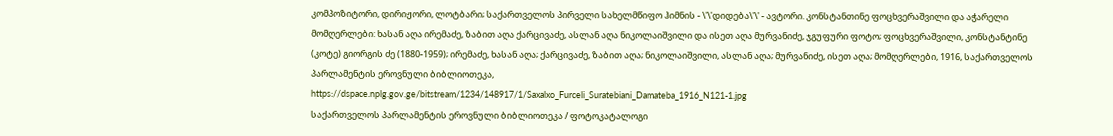კომპოზიტორი, დირიჟორი, ლოტბარი; საქართველოს პირველი სახელმწიფო ჰიმნის - \'\'დიდება\'\' - ავტორი. კონსტანთინე ფოცხვერაშვილი და აჭარელი მომღერლები: ხასან აღა ირემაძე, ზაბით აღა ქარცივაძე, ასლან აღა ნიკოლაიშვილი და ისეთ აღა მურვანიძე, ჯგუფური ფოტო; ფოცხვერაშვილი, კონსტანტინე (კოტე) გიორგის ძე (1880-1959); ირემაძე, ხასან აღა; ქარცივაძე, ზაბით აღა; ნიკოლაიშვილი, ასლან აღა; მურვანიძე, ისეთ აღა; მომღერლები, 1916, საქართველოს პარლამენტის ეროვნული ბიბლიოთეკა,
https://dspace.nplg.gov.ge/bitstream/1234/148917/1/Saxalxo_Furceli_Suratebiani_Damateba_1916_N121-1.jpg
საქართველოს პარლამენტის ეროვნული ბიბლიოთეკა / ფოტოკატალოგი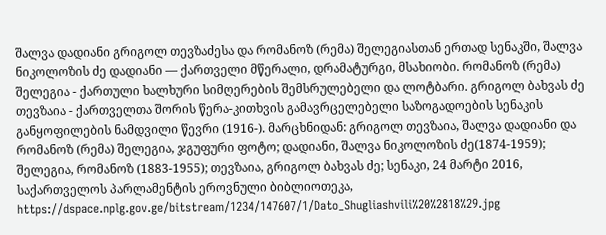შალვა დადიანი გრიგოლ თევზაძესა და რომანოზ (რემა) შელეგიასთან ერთად სენაკში, შალვა ნიკოლოზის ძე დადიანი — ქართველი მწერალი, დრამატურგი, მსახიობი. რომანოზ (რემა) შელეგია - ქართული ხალხური სიმღერების შემსრულებელი და ლოტბარი. გრიგოლ ბახვას ძე თევზაია - ქართველთა შორის წერა-კითხვის გამავრცელებელი საზოგადოების სენაკის განყოფილების ნამდვილი წევრი (1916-). მარცხნიდან: გრიგოლ თევზაია, შალვა დადიანი და რომანოზ (რემა) შელეგია, ჯგუფური ფოტო; დადიანი, შალვა ნიკოლოზის ძე(1874-1959); შელეგია, რომანოზ (1883-1955); თევზაია, გრიგოლ ბახვას ძე; სენაკი, 24 მარტი 2016, საქართველოს პარლამენტის ეროვნული ბიბლიოთეკა,
https://dspace.nplg.gov.ge/bitstream/1234/147607/1/Dato_Shugliashvili%20%2818%29.jpg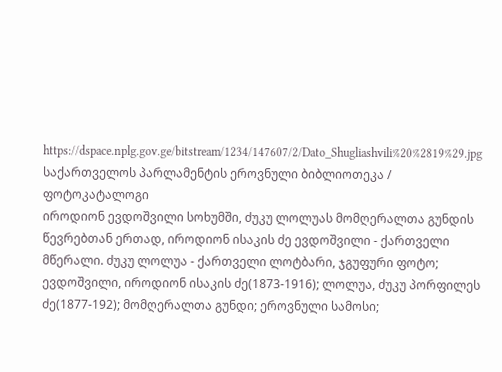https://dspace.nplg.gov.ge/bitstream/1234/147607/2/Dato_Shugliashvili%20%2819%29.jpg
საქართველოს პარლამენტის ეროვნული ბიბლიოთეკა / ფოტოკატალოგი
იროდიონ ევდოშვილი სოხუმში, ძუკუ ლოლუას მომღერალთა გუნდის წევრებთან ერთად, იროდიონ ისაკის ძე ევდოშვილი - ქართველი მწერალი. ძუკუ ლოლუა - ქართველი ლოტბარი, ჯგუფური ფოტო; ევდოშვილი, იროდიონ ისაკის ძე(1873-1916); ლოლუა, ძუკუ პორფილეს ძე(1877-192); მომღერალთა გუნდი; ეროვნული სამოსი;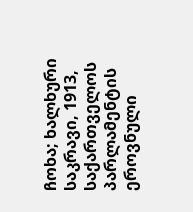ჩოხა; ხალხური საკრავი, 1913, საქართველოს პარლამენტის ეროვნული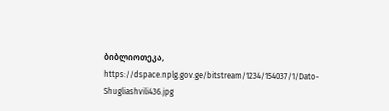ბიბლიოთეკა,
https://dspace.nplg.gov.ge/bitstream/1234/154037/1/Dato-Shugliashvili436.jpg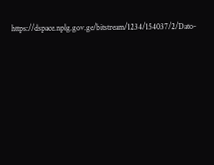https://dspace.nplg.gov.ge/bitstream/1234/154037/2/Dato-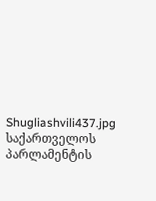Shugliashvili437.jpg
საქართველოს პარლამენტის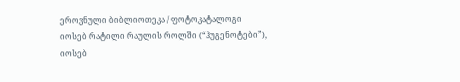ეროვნული ბიბლიოთეკა / ფოტოკატალოგი
იოსებ რატილი რაულის როლში (“ჰუგენოტები”), იოსებ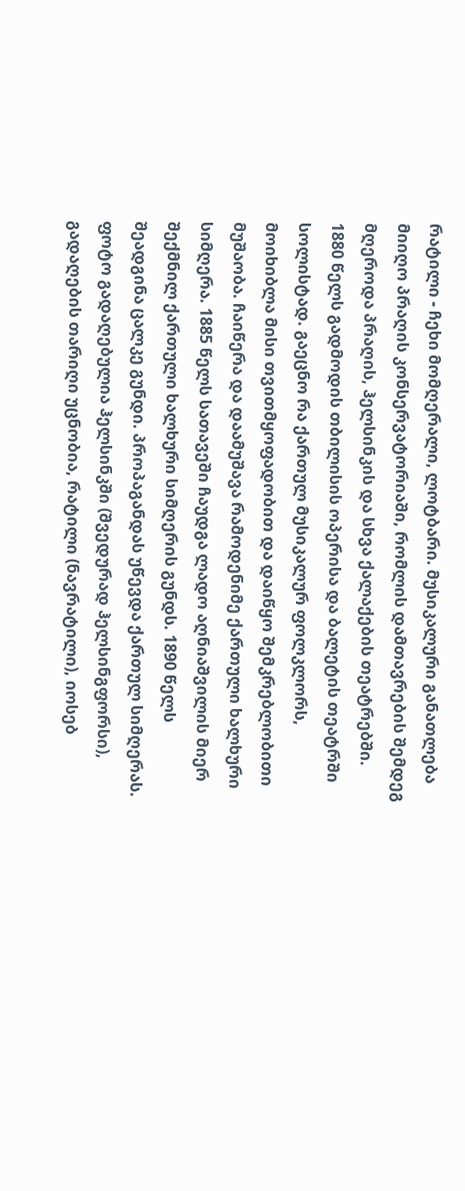რატილი - ჩეხი მომღერალი, ლოტბარი. მუსიკალური განათლება მიიღო პრაღის კონსერვატორიაში, რომლის დამთავრების შემდეგ მღეროდა პრაღის, ჰელსინკის და სხვა ქალაქების თეატრებში. 1880 წელს გადმოდის თბილისის ოპერისა და ბალეტის თეატრში სოლისტად. გაეცნო რა ქართულ მუსიკალურ ფოლკლორს, მოიხიბლა მისი თვითმყოფადობით და დაიწყო შემკრებლობითი მუშაობა. ჩაიწერა და დაამუშავა რამოდენიმე ქართული ხალხური სიმღერა. 1885 წელს სათავეში ჩაუდგა ლადო აღნიაშვილის მიერ შექმნილ ქართული ხალხური სიმღერის გუნდს. 1890 წელს შეადგინა ცალკე გუნდი. პროპაგანდას უწევდა ქართულ სიმღერას. ფოტო გადაღებულია ჰელსინკში (შვედურად ჰელსინგფორსი), გადაღების თარიღი უცნობია, რატილი (ნავრატილი), იოსებ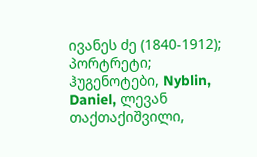ივანეს ძე (1840-1912); პორტრეტი; ჰუგენოტები, Nyblin, Daniel, ლევან თაქთაქიშვილი,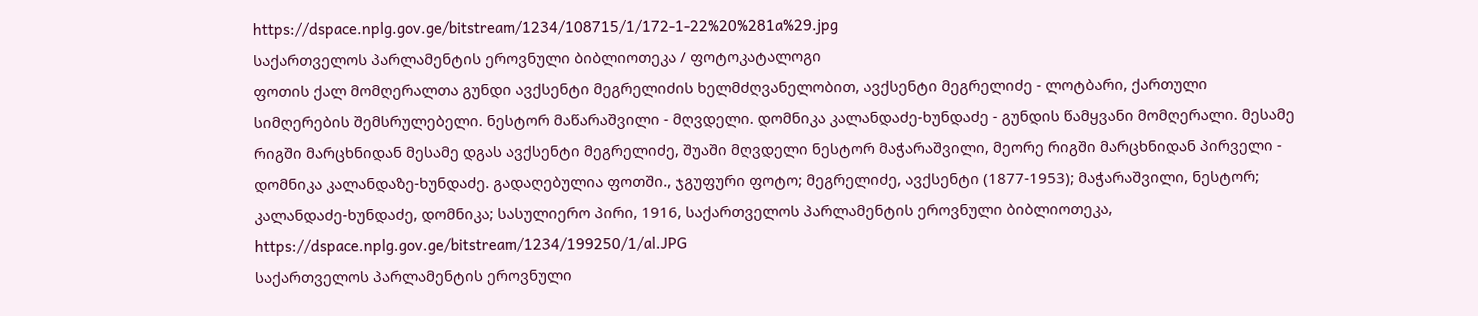https://dspace.nplg.gov.ge/bitstream/1234/108715/1/172-1-22%20%281a%29.jpg
საქართველოს პარლამენტის ეროვნული ბიბლიოთეკა / ფოტოკატალოგი
ფოთის ქალ მომღერალთა გუნდი ავქსენტი მეგრელიძის ხელმძღვანელობით, ავქსენტი მეგრელიძე - ლოტბარი, ქართული სიმღერების შემსრულებელი. ნესტორ მაწარაშვილი - მღვდელი. დომნიკა კალანდაძე-ხუნდაძე - გუნდის წამყვანი მომღერალი. მესამე რიგში მარცხნიდან მესამე დგას ავქსენტი მეგრელიძე, შუაში მღვდელი ნესტორ მაჭარაშვილი, მეორე რიგში მარცხნიდან პირველი - დომნიკა კალანდაზე-ხუნდაძე. გადაღებულია ფოთში., ჯგუფური ფოტო; მეგრელიძე, ავქსენტი (1877-1953); მაჭარაშვილი, ნესტორ; კალანდაძე-ხუნდაძე, დომნიკა; სასულიერო პირი, 1916, საქართველოს პარლამენტის ეროვნული ბიბლიოთეკა,
https://dspace.nplg.gov.ge/bitstream/1234/199250/1/al.JPG
საქართველოს პარლამენტის ეროვნული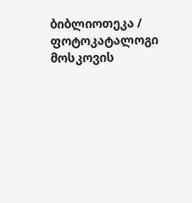ბიბლიოთეკა / ფოტოკატალოგი
მოსკოვის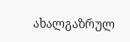ახალგაზრულ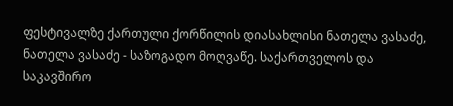ფესტივალზე ქართული ქორწილის დიასახლისი ნათელა ვასაძე, ნათელა ვასაძე - საზოგადო მოღვაწე. საქართველოს და საკავშირო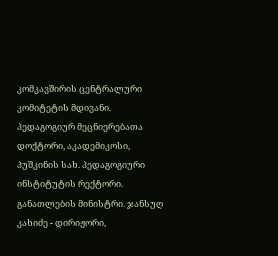კომკავშირის ცენტრალური კომიტეტის მდივანი. პედაგოგიურ მეცნიერებათა დოქტორი, აკადემიკოსი, პუშკინის სახ. პედაგოგიური ინსტიტუტის რექტორი. განათლების მინისტრი. ჯანსუღ კახიძე - დირიჟორი,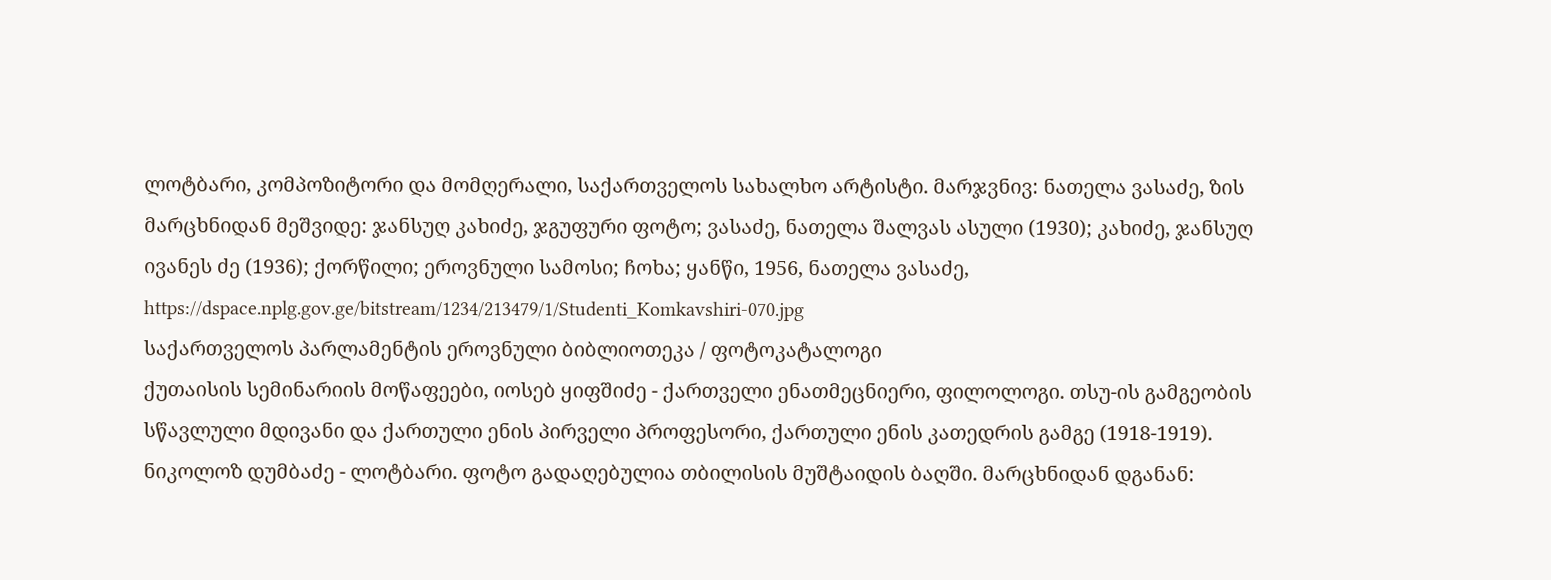ლოტბარი, კომპოზიტორი და მომღერალი, საქართველოს სახალხო არტისტი. მარჯვნივ: ნათელა ვასაძე, ზის მარცხნიდან მეშვიდე: ჯანსუღ კახიძე, ჯგუფური ფოტო; ვასაძე, ნათელა შალვას ასული (1930); კახიძე, ჯანსუღ ივანეს ძე (1936); ქორწილი; ეროვნული სამოსი; ჩოხა; ყანწი, 1956, ნათელა ვასაძე,
https://dspace.nplg.gov.ge/bitstream/1234/213479/1/Studenti_Komkavshiri-070.jpg
საქართველოს პარლამენტის ეროვნული ბიბლიოთეკა / ფოტოკატალოგი
ქუთაისის სემინარიის მოწაფეები, იოსებ ყიფშიძე - ქართველი ენათმეცნიერი, ფილოლოგი. თსუ-ის გამგეობის სწავლული მდივანი და ქართული ენის პირველი პროფესორი, ქართული ენის კათედრის გამგე (1918-1919). ნიკოლოზ დუმბაძე - ლოტბარი. ფოტო გადაღებულია თბილისის მუშტაიდის ბაღში. მარცხნიდან დგანან: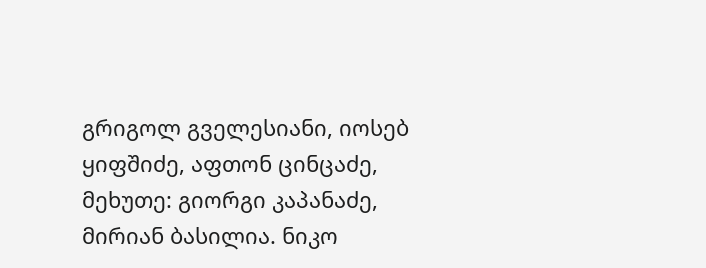გრიგოლ გველესიანი, იოსებ ყიფშიძე, აფთონ ცინცაძე, მეხუთე: გიორგი კაპანაძე, მირიან ბასილია. ნიკო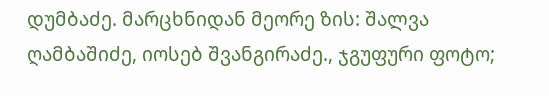დუმბაძე. მარცხნიდან მეორე ზის: შალვა ღამბაშიძე, იოსებ შვანგირაძე., ჯგუფური ფოტო;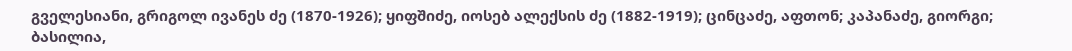გველესიანი, გრიგოლ ივანეს ძე (1870-1926); ყიფშიძე, იოსებ ალექსის ძე (1882-1919); ცინცაძე, აფთონ; კაპანაძე, გიორგი; ბასილია,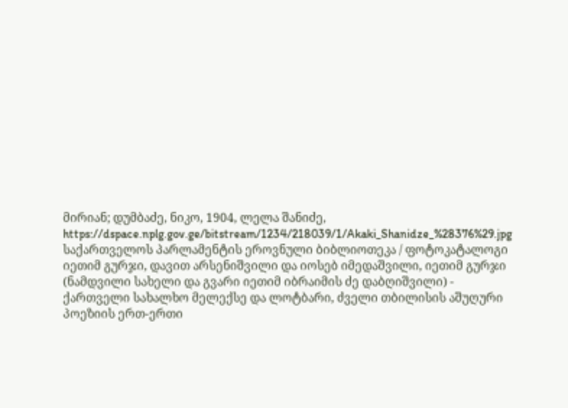მირიან; დუმბაძე, ნიკო, 1904, ლელა შანიძე,
https://dspace.nplg.gov.ge/bitstream/1234/218039/1/Akaki_Shanidze_%28376%29.jpg
საქართველოს პარლამენტის ეროვნული ბიბლიოთეკა / ფოტოკატალოგი
იეთიმ გურჯი, დავით არსენიშვილი და იოსებ იმედაშვილი, იეთიმ გურჯი (ნამდვილი სახელი და გვარი იეთიმ იბრაიმის ძე დაბღიშვილი) - ქართველი სახალხო მელექსე და ლოტბარი, ძველი თბილისის აშუღური პოეზიის ერთ-ერთი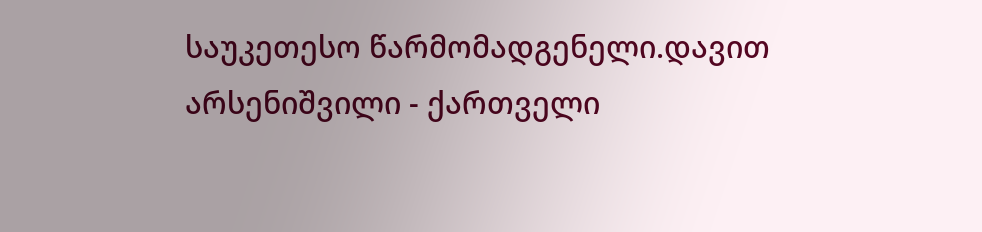საუკეთესო წარმომადგენელი.დავით არსენიშვილი - ქართველი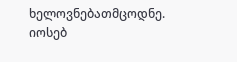ხელოვნებათმცოდნე. იოსებ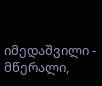იმედაშვილი - მწერალი,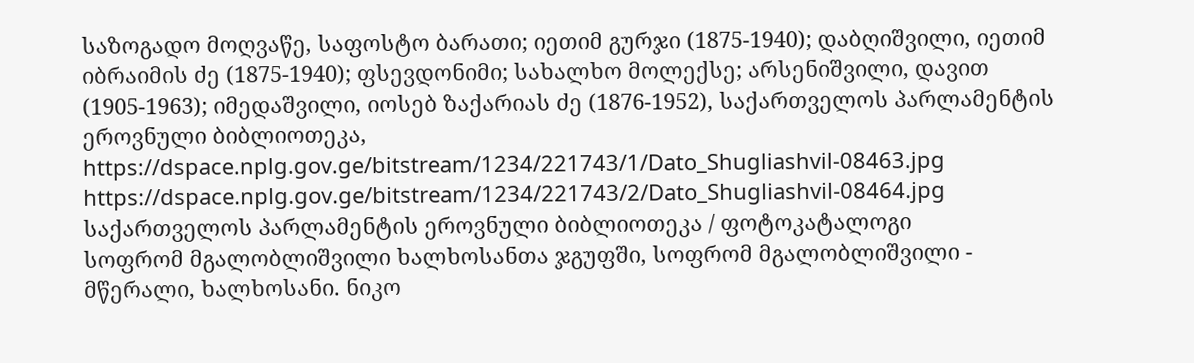საზოგადო მოღვაწე, საფოსტო ბარათი; იეთიმ გურჯი (1875-1940); დაბღიშვილი, იეთიმ იბრაიმის ძე (1875-1940); ფსევდონიმი; სახალხო მოლექსე; არსენიშვილი, დავით (1905-1963); იმედაშვილი, იოსებ ზაქარიას ძე (1876-1952), საქართველოს პარლამენტის ეროვნული ბიბლიოთეკა,
https://dspace.nplg.gov.ge/bitstream/1234/221743/1/Dato_Shugliashvil-08463.jpg
https://dspace.nplg.gov.ge/bitstream/1234/221743/2/Dato_Shugliashvil-08464.jpg
საქართველოს პარლამენტის ეროვნული ბიბლიოთეკა / ფოტოკატალოგი
სოფრომ მგალობლიშვილი ხალხოსანთა ჯგუფში, სოფრომ მგალობლიშვილი - მწერალი, ხალხოსანი. ნიკო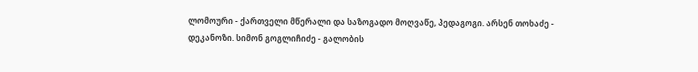ლომოური - ქართველი მწერალი და საზოგადო მოღვაწე, პედაგოგი. არსენ თოხაძე - დეკანოზი. სიმონ გოგლიჩიძე - გალობის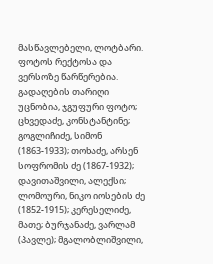მასწავლებელი, ლოტბარი. ფოტოს რექტოსა და ვერსოზე წარწერებია. გადაღების თარიღი უცნობია, ჯგუფური ფოტო; ცხვედაძე, კონსტანტინე; გოგლიჩიძე, სიმონ (1863-1933); თოხაძე, არსენ სოფრომის ძე (1867-1932); დავითაშვილი, ალექსი; ლომოური, ნიკო იოსების ძე (1852-1915); კერესელიძე, მათე; ბურჯანაძე, ვარლამ (პავლე); მგალობლიშვილი,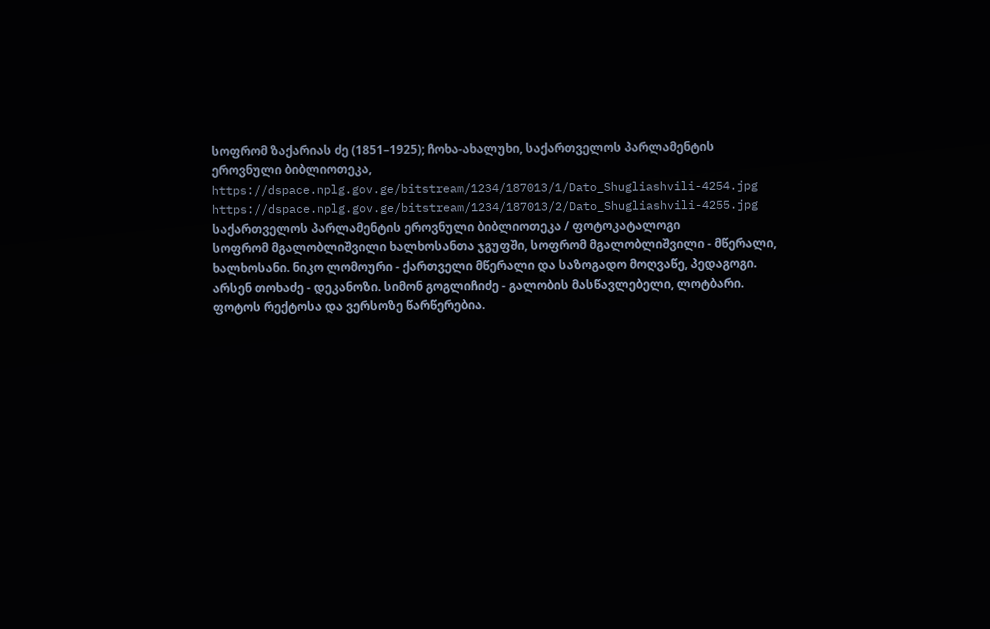სოფრომ ზაქარიას ძე (1851–1925); ჩოხა-ახალუხი, საქართველოს პარლამენტის ეროვნული ბიბლიოთეკა,
https://dspace.nplg.gov.ge/bitstream/1234/187013/1/Dato_Shugliashvili-4254.jpg
https://dspace.nplg.gov.ge/bitstream/1234/187013/2/Dato_Shugliashvili-4255.jpg
საქართველოს პარლამენტის ეროვნული ბიბლიოთეკა / ფოტოკატალოგი
სოფრომ მგალობლიშვილი ხალხოსანთა ჯგუფში, სოფრომ მგალობლიშვილი - მწერალი, ხალხოსანი. ნიკო ლომოური - ქართველი მწერალი და საზოგადო მოღვაწე, პედაგოგი. არსენ თოხაძე - დეკანოზი. სიმონ გოგლიჩიძე - გალობის მასწავლებელი, ლოტბარი. ფოტოს რექტოსა და ვერსოზე წარწერებია.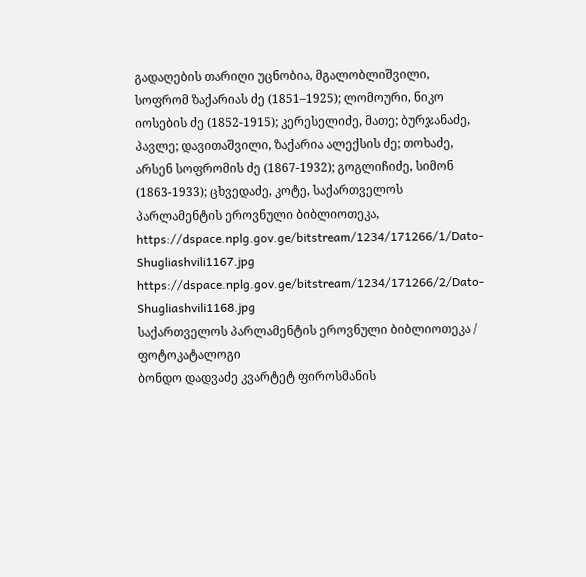გადაღების თარიღი უცნობია, მგალობლიშვილი, სოფრომ ზაქარიას ძე (1851–1925); ლომოური, ნიკო იოსების ძე (1852-1915); კერესელიძე, მათე; ბურჯანაძე, პავლე; დავითაშვილი, ზაქარია ალექსის ძე; თოხაძე, არსენ სოფრომის ძე (1867-1932); გოგლიჩიძე, სიმონ (1863-1933); ცხვედაძე, კოტე, საქართველოს პარლამენტის ეროვნული ბიბლიოთეკა,
https://dspace.nplg.gov.ge/bitstream/1234/171266/1/Dato-Shugliashvili1167.jpg
https://dspace.nplg.gov.ge/bitstream/1234/171266/2/Dato-Shugliashvili1168.jpg
საქართველოს პარლამენტის ეროვნული ბიბლიოთეკა / ფოტოკატალოგი
ბონდო დადვაძე კვარტეტ ფიროსმანის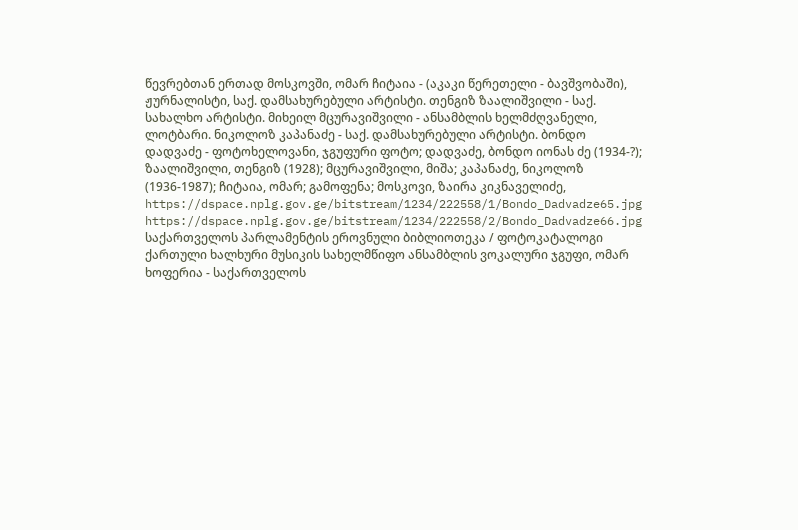წევრებთან ერთად მოსკოვში, ომარ ჩიტაია - (აკაკი წერეთელი - ბავშვობაში), ჟურნალისტი, საქ. დამსახურებული არტისტი. თენგიზ ზაალიშვილი - საქ. სახალხო არტისტი. მიხეილ მცურავიშვილი - ანსამბლის ხელმძღვანელი, ლოტბარი. ნიკოლოზ კაპანაძე - საქ. დამსახურებული არტისტი. ბონდო დადვაძე - ფოტოხელოვანი, ჯგუფური ფოტო; დადვაძე, ბონდო იონას ძე (1934-?); ზაალიშვილი, თენგიზ (1928); მცურავიშვილი, მიშა; კაპანაძე, ნიკოლოზ (1936-1987); ჩიტაია, ომარ; გამოფენა; მოსკოვი, ზაირა კიკნაველიძე,
https://dspace.nplg.gov.ge/bitstream/1234/222558/1/Bondo_Dadvadze65.jpg
https://dspace.nplg.gov.ge/bitstream/1234/222558/2/Bondo_Dadvadze66.jpg
საქართველოს პარლამენტის ეროვნული ბიბლიოთეკა / ფოტოკატალოგი
ქართული ხალხური მუსიკის სახელმწიფო ანსამბლის ვოკალური ჯგუფი, ომარ ხოფერია - საქართველოს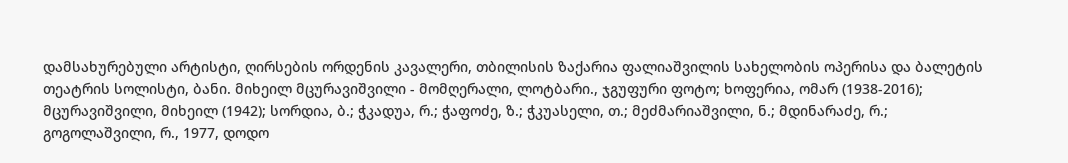დამსახურებული არტისტი, ღირსების ორდენის კავალერი, თბილისის ზაქარია ფალიაშვილის სახელობის ოპერისა და ბალეტის თეატრის სოლისტი, ბანი. მიხეილ მცურავიშვილი - მომღერალი, ლოტბარი., ჯგუფური ფოტო; ხოფერია, ომარ (1938-2016); მცურავიშვილი, მიხეილ (1942); სორდია, ბ.; ჭკადუა, რ.; ჭაფოძე, ზ.; ჭკუასელი, თ.; მეძმარიაშვილი, ნ.; მდინარაძე, რ.; გოგოლაშვილი, რ., 1977, დოდო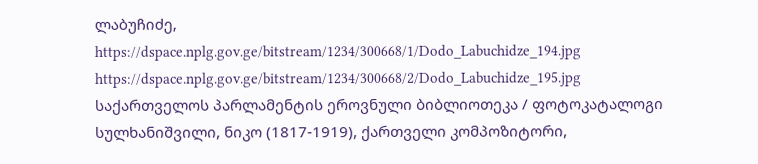ლაბუჩიძე,
https://dspace.nplg.gov.ge/bitstream/1234/300668/1/Dodo_Labuchidze_194.jpg
https://dspace.nplg.gov.ge/bitstream/1234/300668/2/Dodo_Labuchidze_195.jpg
საქართველოს პარლამენტის ეროვნული ბიბლიოთეკა / ფოტოკატალოგი
სულხანიშვილი, ნიკო (1817-1919), ქართველი კომპოზიტორი,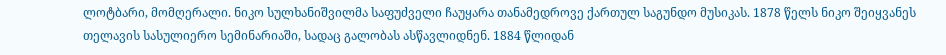ლოტბარი, მომღერალი. ნიკო სულხანიშვილმა საფუძველი ჩაუყარა თანამედროვე ქართულ საგუნდო მუსიკას. 1878 წელს ნიკო შეიყვანეს თელავის სასულიერო სემინარიაში, სადაც გალობას ასწავლიდნენ. 1884 წლიდან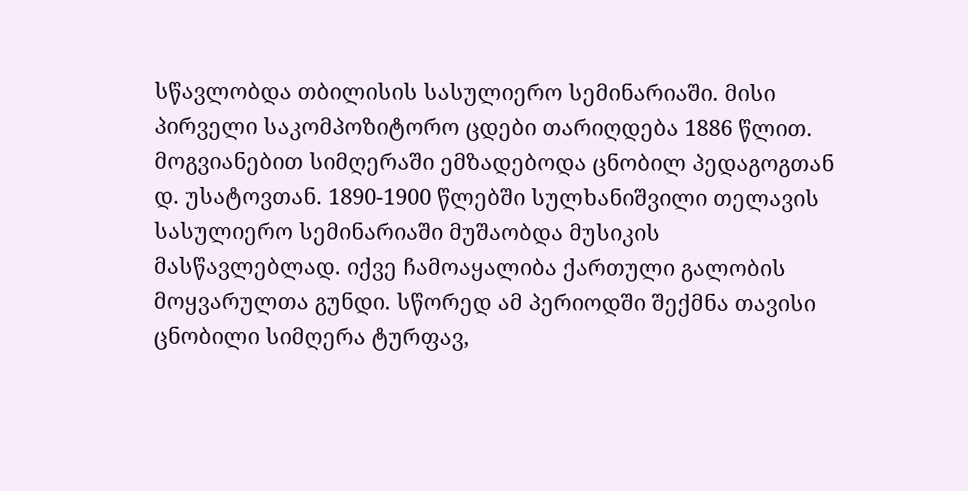სწავლობდა თბილისის სასულიერო სემინარიაში. მისი პირველი საკომპოზიტორო ცდები თარიღდება 1886 წლით. მოგვიანებით სიმღერაში ემზადებოდა ცნობილ პედაგოგთან დ. უსატოვთან. 1890-1900 წლებში სულხანიშვილი თელავის სასულიერო სემინარიაში მუშაობდა მუსიკის მასწავლებლად. იქვე ჩამოაყალიბა ქართული გალობის მოყვარულთა გუნდი. სწორედ ამ პერიოდში შექმნა თავისი ცნობილი სიმღერა ტურფავ,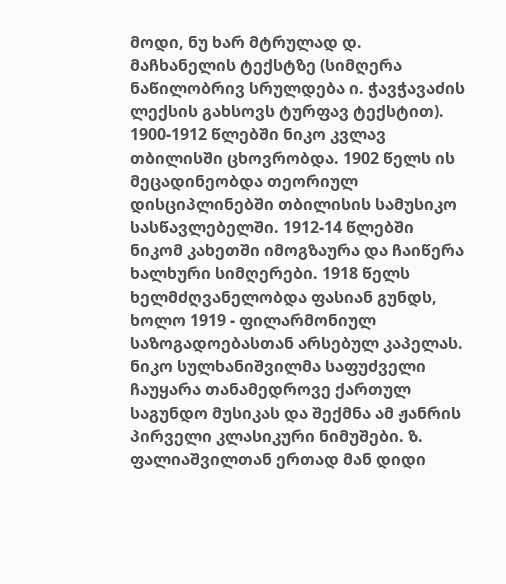მოდი, ნუ ხარ მტრულად დ. მაჩხანელის ტექსტზე (სიმღერა ნაწილობრივ სრულდება ი. ჭავჭავაძის ლექსის გახსოვს ტურფავ ტექსტით). 1900-1912 წლებში ნიკო კვლავ თბილისში ცხოვრობდა. 1902 წელს ის მეცადინეობდა თეორიულ დისციპლინებში თბილისის სამუსიკო სასწავლებელში. 1912-14 წლებში ნიკომ კახეთში იმოგზაურა და ჩაიწერა ხალხური სიმღერები. 1918 წელს ხელმძღვანელობდა ფასიან გუნდს, ხოლო 1919 - ფილარმონიულ საზოგადოებასთან არსებულ კაპელას. ნიკო სულხანიშვილმა საფუძველი ჩაუყარა თანამედროვე ქართულ საგუნდო მუსიკას და შექმნა ამ ჟანრის პირველი კლასიკური ნიმუშები. ზ. ფალიაშვილთან ერთად მან დიდი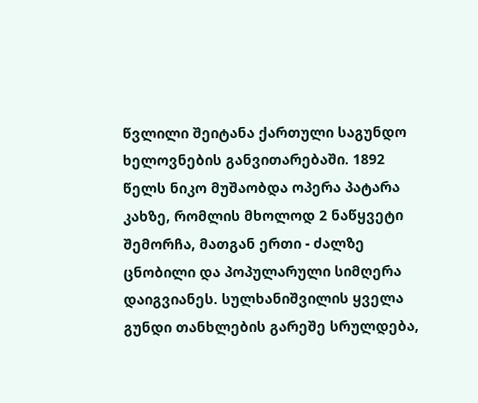წვლილი შეიტანა ქართული საგუნდო ხელოვნების განვითარებაში. 1892 წელს ნიკო მუშაობდა ოპერა პატარა კახზე, რომლის მხოლოდ 2 ნაწყვეტი შემორჩა, მათგან ერთი - ძალზე ცნობილი და პოპულარული სიმღერა დაიგვიანეს. სულხანიშვილის ყველა გუნდი თანხლების გარეშე სრულდება,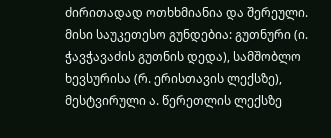ძირითადად ოთხხმიანია და შერეული. მისი საუკეთესო გუნდებია: გუთნური (ი. ჭავჭავაძის გუთნის დედა), სამშობლო ხევსურისა (რ. ერისთავის ლექსზე), მესტვირული ა. წერეთლის ლექსზე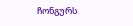ჩონგურს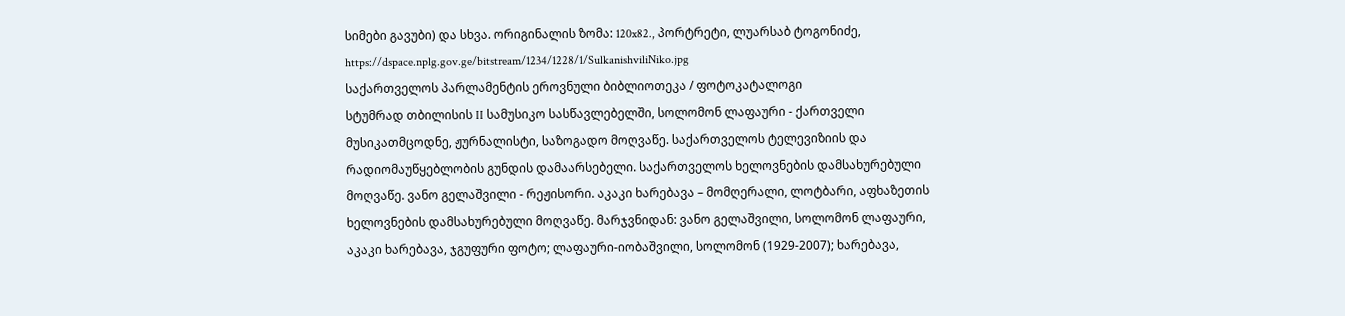სიმები გავუბი) და სხვა. ორიგინალის ზომა: 120x82., პორტრეტი, ლუარსაბ ტოგონიძე,
https://dspace.nplg.gov.ge/bitstream/1234/1228/1/SulkanishviliNiko.jpg
საქართველოს პარლამენტის ეროვნული ბიბლიოთეკა / ფოტოკატალოგი
სტუმრად თბილისის II სამუსიკო სასწავლებელში, სოლომონ ლაფაური - ქართველი მუსიკათმცოდნე, ჟურნალისტი, საზოგადო მოღვაწე. საქართველოს ტელევიზიის და რადიომაუწყებლობის გუნდის დამაარსებელი. საქართველოს ხელოვნების დამსახურებული მოღვაწე. ვანო გელაშვილი - რეჟისორი. აკაკი ხარებავა – მომღერალი, ლოტბარი, აფხაზეთის ხელოვნების დამსახურებული მოღვაწე. მარჯვნიდან: ვანო გელაშვილი, სოლომონ ლაფაური, აკაკი ხარებავა, ჯგუფური ფოტო; ლაფაური-იობაშვილი, სოლომონ (1929-2007); ხარებავა,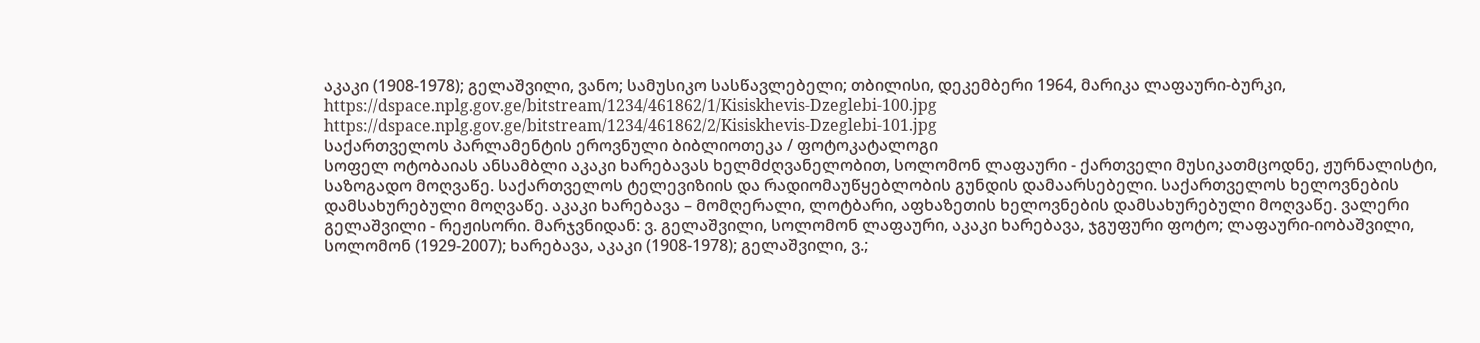აკაკი (1908-1978); გელაშვილი, ვანო; სამუსიკო სასწავლებელი; თბილისი, დეკემბერი 1964, მარიკა ლაფაური-ბურკი,
https://dspace.nplg.gov.ge/bitstream/1234/461862/1/Kisiskhevis-Dzeglebi-100.jpg
https://dspace.nplg.gov.ge/bitstream/1234/461862/2/Kisiskhevis-Dzeglebi-101.jpg
საქართველოს პარლამენტის ეროვნული ბიბლიოთეკა / ფოტოკატალოგი
სოფელ ოტობაიას ანსამბლი აკაკი ხარებავას ხელმძღვანელობით, სოლომონ ლაფაური - ქართველი მუსიკათმცოდნე, ჟურნალისტი, საზოგადო მოღვაწე. საქართველოს ტელევიზიის და რადიომაუწყებლობის გუნდის დამაარსებელი. საქართველოს ხელოვნების დამსახურებული მოღვაწე. აკაკი ხარებავა – მომღერალი, ლოტბარი, აფხაზეთის ხელოვნების დამსახურებული მოღვაწე. ვალერი გელაშვილი - რეჟისორი. მარჯვნიდან: ვ. გელაშვილი, სოლომონ ლაფაური, აკაკი ხარებავა, ჯგუფური ფოტო; ლაფაური-იობაშვილი, სოლომონ (1929-2007); ხარებავა, აკაკი (1908-1978); გელაშვილი, ვ.;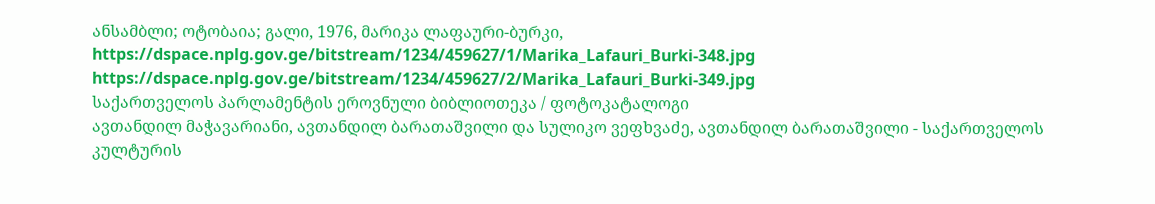ანსამბლი; ოტობაია; გალი, 1976, მარიკა ლაფაური-ბურკი,
https://dspace.nplg.gov.ge/bitstream/1234/459627/1/Marika_Lafauri_Burki-348.jpg
https://dspace.nplg.gov.ge/bitstream/1234/459627/2/Marika_Lafauri_Burki-349.jpg
საქართველოს პარლამენტის ეროვნული ბიბლიოთეკა / ფოტოკატალოგი
ავთანდილ მაჭავარიანი, ავთანდილ ბარათაშვილი და სულიკო ვეფხვაძე, ავთანდილ ბარათაშვილი - საქართველოს კულტურის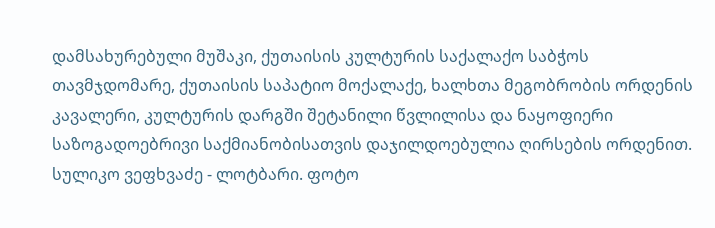დამსახურებული მუშაკი, ქუთაისის კულტურის საქალაქო საბჭოს თავმჯდომარე, ქუთაისის საპატიო მოქალაქე, ხალხთა მეგობრობის ორდენის კავალერი, კულტურის დარგში შეტანილი წვლილისა და ნაყოფიერი საზოგადოებრივი საქმიანობისათვის დაჯილდოებულია ღირსების ორდენით. სულიკო ვეფხვაძე - ლოტბარი. ფოტო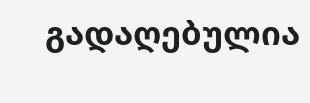გადაღებულია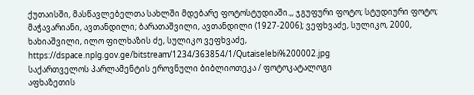ქუთაისში, მასწავლებელთა სახლში მდებარე ფოტოსტუდიაში.,, ჯგუფური ფოტო; სტუდიური ფოტო; მაჭავარიანი, ავთანდილი; ბარათაშვილი, ავთანდილი (1927-2006); ვეფხვაძე, სულიკო, 2000, ხახიაშვილი, ილო ფილხაზის ძე, სულიკო ვეფხვაძე,
https://dspace.nplg.gov.ge/bitstream/1234/363854/1/Qutaiselebi%200002.jpg
საქართველოს პარლამენტის ეროვნული ბიბლიოთეკა / ფოტოკატალოგი
აფხაზეთის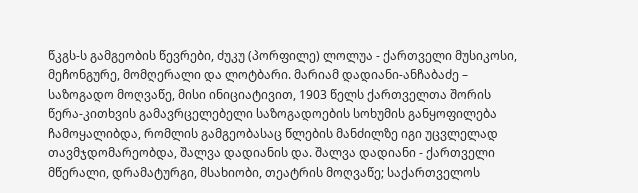წკგს-ს გამგეობის წევრები, ძუკუ (პორფილე) ლოლუა - ქართველი მუსიკოსი, მეჩონგურე, მომღერალი და ლოტბარი. მარიამ დადიანი-ანჩაბაძე – საზოგადო მოღვაწე, მისი ინიციატივით, 1903 წელს ქართველთა შორის წერა-კითხვის გამავრცელებელი საზოგადოების სოხუმის განყოფილება ჩამოყალიბდა, რომლის გამგეობასაც წლების მანძილზე იგი უცვლელად თავმჯდომარეობდა, შალვა დადიანის და. შალვა დადიანი - ქართველი მწერალი, დრამატურგი, მსახიობი, თეატრის მოღვაწე; საქართველოს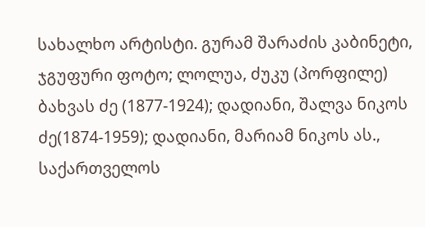სახალხო არტისტი. გურამ შარაძის კაბინეტი, ჯგუფური ფოტო; ლოლუა, ძუკუ (პორფილე) ბახვას ძე (1877-1924); დადიანი, შალვა ნიკოს ძე(1874-1959); დადიანი, მარიამ ნიკოს ას., საქართველოს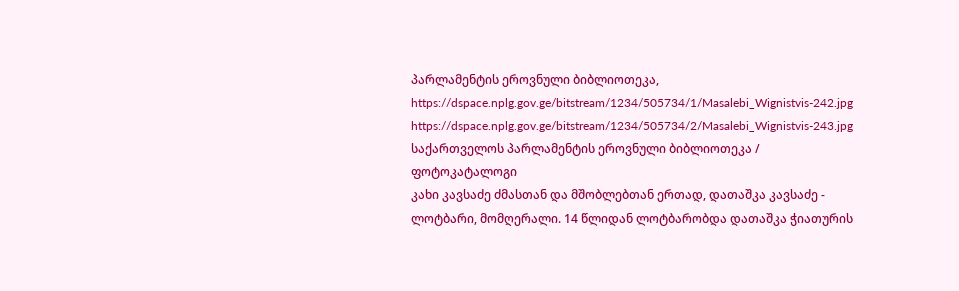პარლამენტის ეროვნული ბიბლიოთეკა,
https://dspace.nplg.gov.ge/bitstream/1234/505734/1/Masalebi_Wignistvis-242.jpg
https://dspace.nplg.gov.ge/bitstream/1234/505734/2/Masalebi_Wignistvis-243.jpg
საქართველოს პარლამენტის ეროვნული ბიბლიოთეკა / ფოტოკატალოგი
კახი კავსაძე ძმასთან და მშობლებთან ერთად, დათაშკა კავსაძე - ლოტბარი, მომღერალი. 14 წლიდან ლოტბარობდა დათაშკა ჭიათურის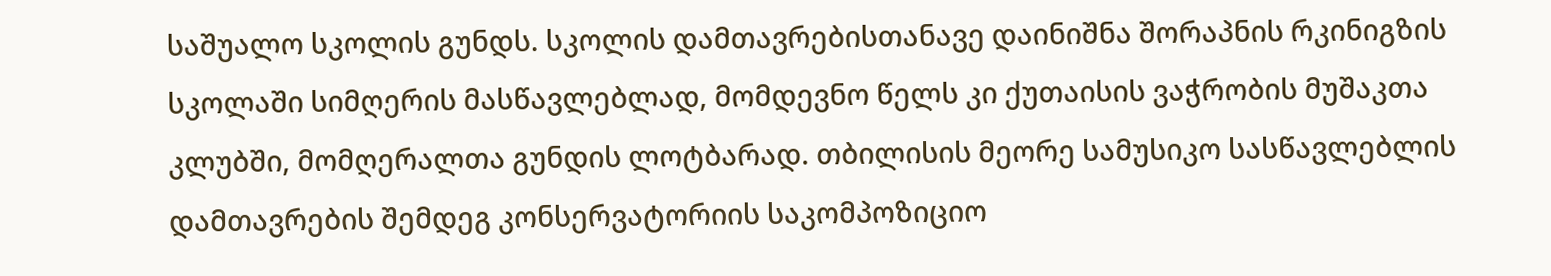საშუალო სკოლის გუნდს. სკოლის დამთავრებისთანავე დაინიშნა შორაპნის რკინიგზის სკოლაში სიმღერის მასწავლებლად, მომდევნო წელს კი ქუთაისის ვაჭრობის მუშაკთა კლუბში, მომღერალთა გუნდის ლოტბარად. თბილისის მეორე სამუსიკო სასწავლებლის დამთავრების შემდეგ კონსერვატორიის საკომპოზიციო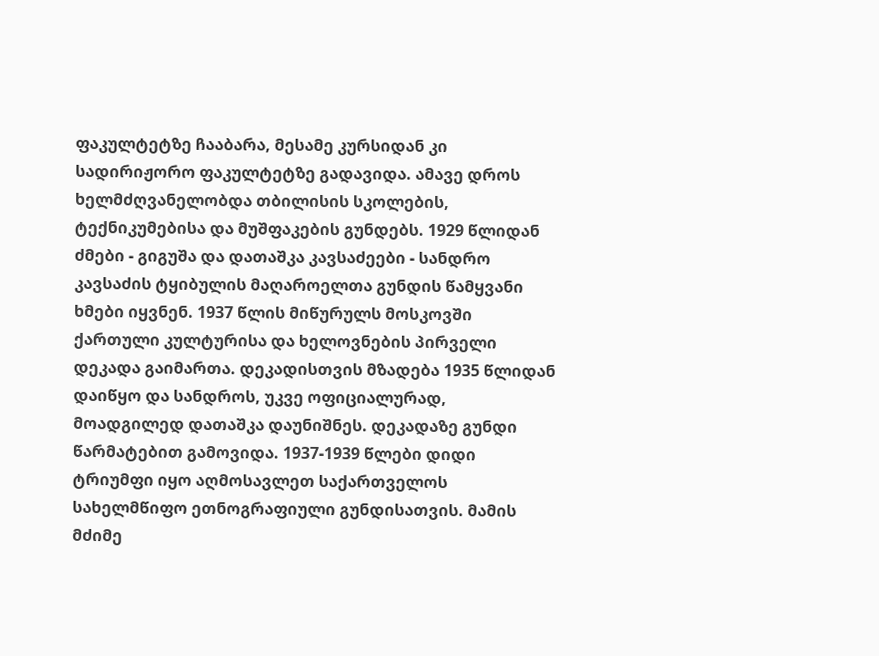ფაკულტეტზე ჩააბარა, მესამე კურსიდან კი სადირიჟორო ფაკულტეტზე გადავიდა. ამავე დროს ხელმძღვანელობდა თბილისის სკოლების, ტექნიკუმებისა და მუშფაკების გუნდებს. 1929 წლიდან ძმები - გიგუშა და დათაშკა კავსაძეები - სანდრო კავსაძის ტყიბულის მაღაროელთა გუნდის წამყვანი ხმები იყვნენ. 1937 წლის მიწურულს მოსკოვში ქართული კულტურისა და ხელოვნების პირველი დეკადა გაიმართა. დეკადისთვის მზადება 1935 წლიდან დაიწყო და სანდროს, უკვე ოფიციალურად, მოადგილედ დათაშკა დაუნიშნეს. დეკადაზე გუნდი წარმატებით გამოვიდა. 1937-1939 წლები დიდი ტრიუმფი იყო აღმოსავლეთ საქართველოს სახელმწიფო ეთნოგრაფიული გუნდისათვის. მამის მძიმე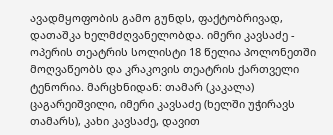ავადმყოფობის გამო გუნდს, ფაქტობრივად, დათაშკა ხელმძღვანელობდა. იმერი კავსაძე - ოპერის თეატრის სოლისტი 18 წელია პოლონეთში მოღვაწეობს და კრაკოვის თეატრის ქართველი ტენორია. მარცხნიდან: თამარ (კაკალა) ცაგარეიშვილი, იმერი კავსაძე (ხელში უჭირავს თამარს), კახი კავსაძე, დავით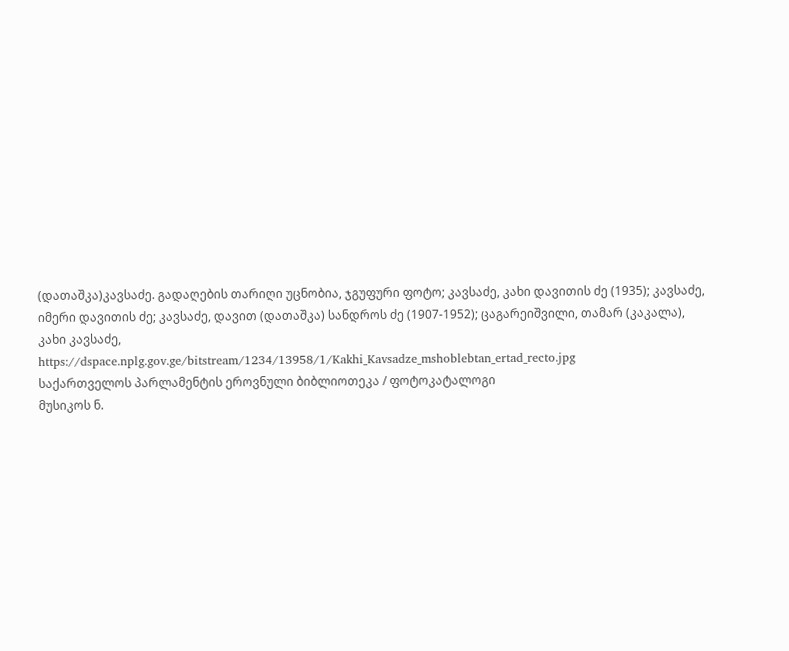(დათაშკა)კავსაძე. გადაღების თარიღი უცნობია, ჯგუფური ფოტო; კავსაძე, კახი დავითის ძე (1935); კავსაძე, იმერი დავითის ძე; კავსაძე, დავით (დათაშკა) სანდროს ძე (1907-1952); ცაგარეიშვილი, თამარ (კაკალა), კახი კავსაძე,
https://dspace.nplg.gov.ge/bitstream/1234/13958/1/Kakhi_Kavsadze_mshoblebtan_ertad_recto.jpg
საქართველოს პარლამენტის ეროვნული ბიბლიოთეკა / ფოტოკატალოგი
მუსიკოს ნ.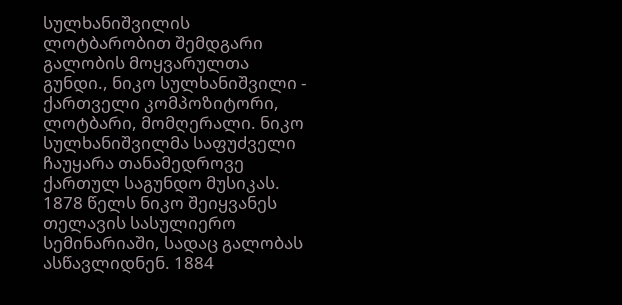სულხანიშვილის ლოტბარობით შემდგარი გალობის მოყვარულთა გუნდი., ნიკო სულხანიშვილი - ქართველი კომპოზიტორი, ლოტბარი, მომღერალი. ნიკო სულხანიშვილმა საფუძველი ჩაუყარა თანამედროვე ქართულ საგუნდო მუსიკას. 1878 წელს ნიკო შეიყვანეს თელავის სასულიერო სემინარიაში, სადაც გალობას ასწავლიდნენ. 1884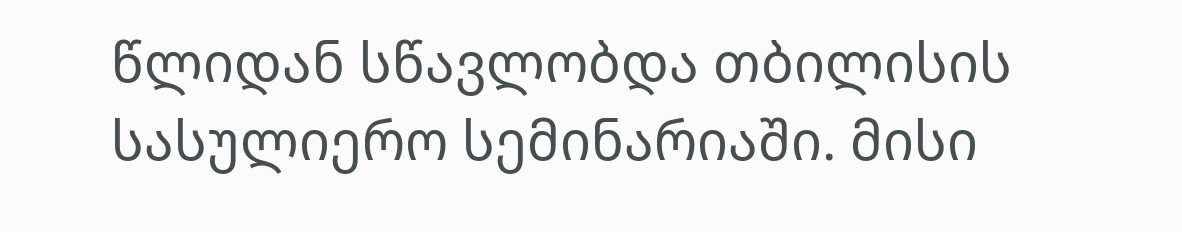წლიდან სწავლობდა თბილისის სასულიერო სემინარიაში. მისი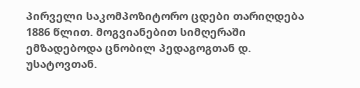პირველი საკომპოზიტორო ცდები თარიღდება 1886 წლით. მოგვიანებით სიმღერაში ემზადებოდა ცნობილ პედაგოგთან დ. უსატოვთან.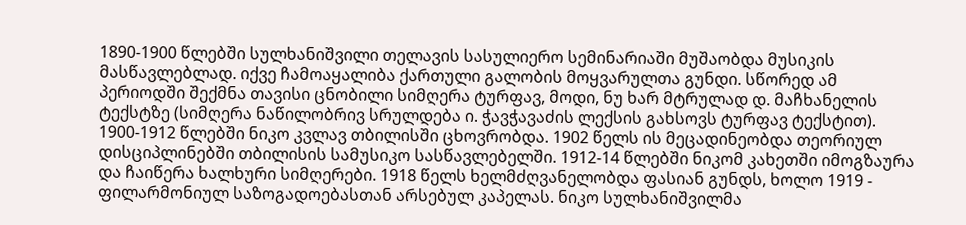1890-1900 წლებში სულხანიშვილი თელავის სასულიერო სემინარიაში მუშაობდა მუსიკის მასწავლებლად. იქვე ჩამოაყალიბა ქართული გალობის მოყვარულთა გუნდი. სწორედ ამ პერიოდში შექმნა თავისი ცნობილი სიმღერა ტურფავ, მოდი, ნუ ხარ მტრულად დ. მაჩხანელის ტექსტზე (სიმღერა ნაწილობრივ სრულდება ი. ჭავჭავაძის ლექსის გახსოვს ტურფავ ტექსტით). 1900-1912 წლებში ნიკო კვლავ თბილისში ცხოვრობდა. 1902 წელს ის მეცადინეობდა თეორიულ დისციპლინებში თბილისის სამუსიკო სასწავლებელში. 1912-14 წლებში ნიკომ კახეთში იმოგზაურა და ჩაიწერა ხალხური სიმღერები. 1918 წელს ხელმძღვანელობდა ფასიან გუნდს, ხოლო 1919 - ფილარმონიულ საზოგადოებასთან არსებულ კაპელას. ნიკო სულხანიშვილმა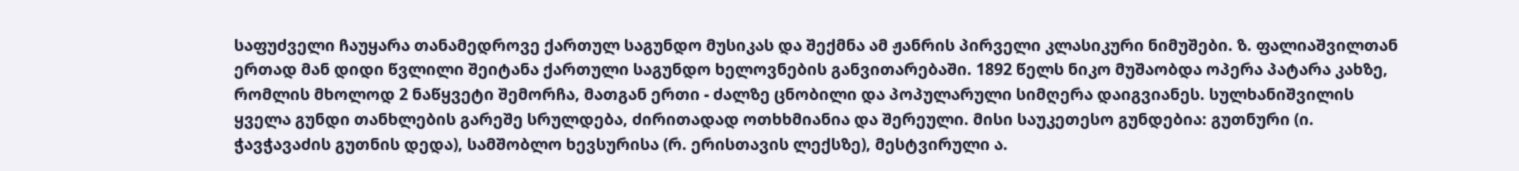საფუძველი ჩაუყარა თანამედროვე ქართულ საგუნდო მუსიკას და შექმნა ამ ჟანრის პირველი კლასიკური ნიმუშები. ზ. ფალიაშვილთან ერთად მან დიდი წვლილი შეიტანა ქართული საგუნდო ხელოვნების განვითარებაში. 1892 წელს ნიკო მუშაობდა ოპერა პატარა კახზე, რომლის მხოლოდ 2 ნაწყვეტი შემორჩა, მათგან ერთი - ძალზე ცნობილი და პოპულარული სიმღერა დაიგვიანეს. სულხანიშვილის ყველა გუნდი თანხლების გარეშე სრულდება, ძირითადად ოთხხმიანია და შერეული. მისი საუკეთესო გუნდებია: გუთნური (ი. ჭავჭავაძის გუთნის დედა), სამშობლო ხევსურისა (რ. ერისთავის ლექსზე), მესტვირული ა.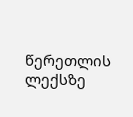წერეთლის ლექსზე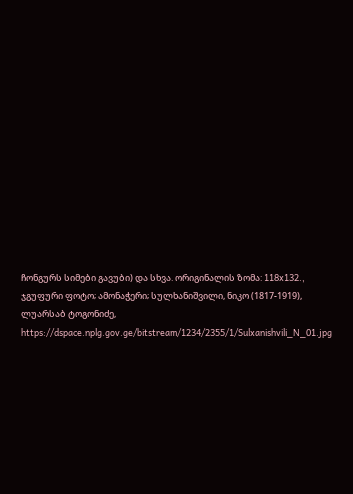ჩონგურს სიმები გავუბი) და სხვა. ორიგინალის ზომა: 118x132., ჯგუფური ფოტო; ამონაჭერი; სულხანიშვილი, ნიკო (1817-1919), ლუარსაბ ტოგონიძე,
https://dspace.nplg.gov.ge/bitstream/1234/2355/1/Sulxanishvili_N_01.jpg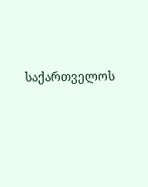საქართველოს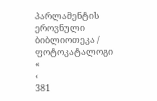პარლამენტის ეროვნული ბიბლიოთეკა / ფოტოკატალოგი
«
‹
381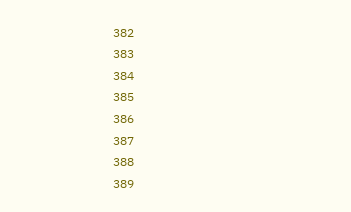382
383
384
385
386
387
388
389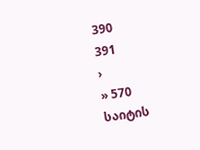390
391
›
» 570
საიტის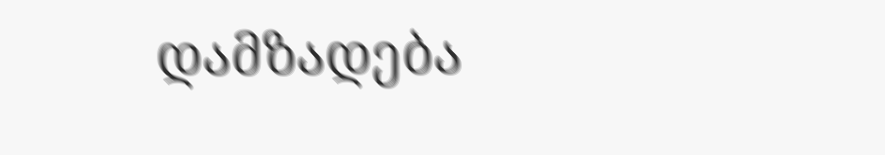დამზადება